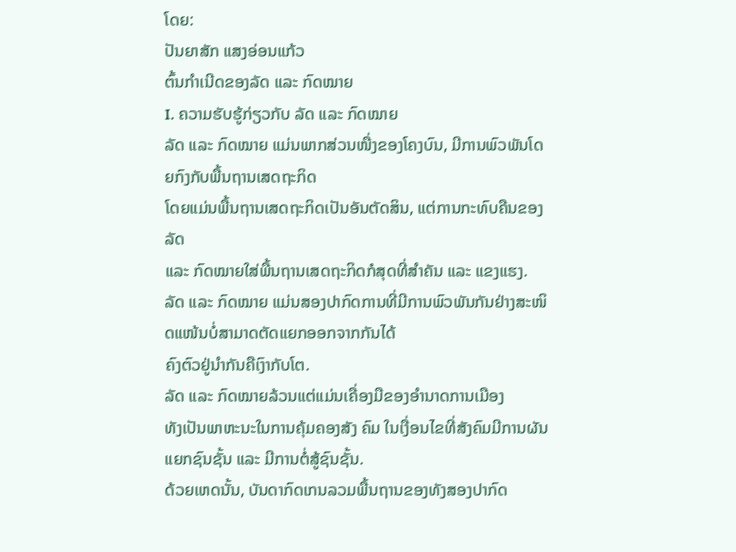ໂດຍ:
ປັນຍາສັກ ແສງອ່ອນແກ້ວ
ຕົ້ນກຳເນີດຂອງລັດ ແລະ ກົດໝາຍ
I. ຄວາມຮັບຮູ້ກ່ຽວກັບ ລັດ ແລະ ກົດໝາຍ
ລັດ ແລະ ກົດໝາຍ ແມ່ນພາກສ່ວນໜື່ງຂອງໂຄງບົນ, ມີການພົວພັນໂດຍກົງກັບພື້ນຖານເສດຖະກິດ
ໂດຍແມ່ນພື້ນຖານເສດຖະກິດເປັນອັນຕັດສິນ, ແຕ່ການກະທົບຄືນຂອງລັດ
ແລະ ກົດໝາຍໃສ່ພື້ນຖານເສດຖະກິດກໍສຸດທີ່ສໍາຄັນ ແລະ ແຂງແຮງ.
ລັດ ແລະ ກົດໝາຍ ແມ່ນສອງປາກົດການທີ່ມີການພົວພັນກັນຢ່າງສະໜິດແໜ້ນບໍ່ສາມາດຕັດແຍກອອກຈາກກັນໄດ້
ຄົງຕົວຢູ່ນໍາກັນຄືເງົາກັບໂຕ.
ລັດ ແລະ ກົດໝາຍລ້ວນແຕ່ແມ່ນເຄື່ອງມືຂອງອໍານາດການເມືອງ
ທັງເປັນພາຫະນະໃນການຄຸ້ມຄອງສັງ ຄົມ ໃນເງື່ອນໄຂທີ່ສັງຄົມມີການຜັນແຍກຊົນຊັ້ນ ແລະ ມີການຕໍ່ສູ້ຊົນຊັ້ນ.
ດ້ວຍເຫດນັ້ນ, ບັນດາກົດເກນລວມພື້ນຖານຂອງທັງສອງປາກົດ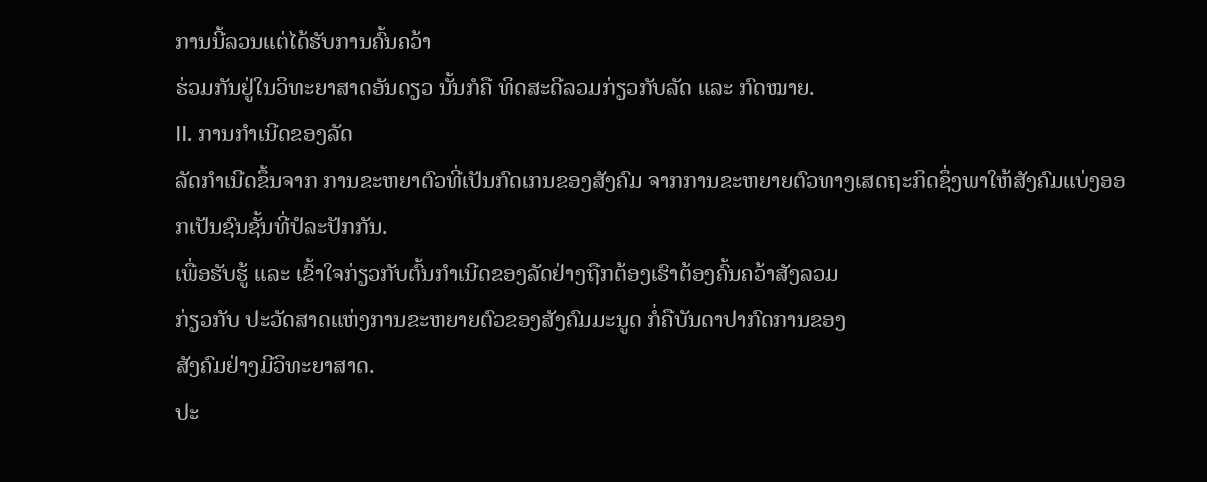ການນີ້ລວນແຕ່ໄດ້ຮັບການຄົ້ນຄວ້າ
ຮ່ວມກັນຢູ່ໃນວິທະຍາສາດອັນດຽວ ນັ້ນກໍຄື ທິດສະດີລວມກ່ຽວກັບລັດ ແລະ ກົດໝາຍ.
II. ການກຳເນີດຂອງລັດ
ລັດກຳເນີດຂຶ້ນຈາກ ການຂະຫຍາຕົວທີ່ເປັນກົດເກນຂອງສັງຄົມ ຈາກການຂະຫຍາຍຕົວທາງເສດຖະກິດຊຶ່ງພາໃຫ້ສັງຄົມແບ່ງອອກເປັນຊົນຊັ້ນທີ່ປໍລະປັກກັນ.
ເພື່ອຮັບຮູ້ ແລະ ເຂົ້າໃຈກ່ຽວກັບຕົ້ນກໍາເນີດຂອງລັດຢ່າງຖືກຕ້ອງເຮົາຕ້ອງຄົ້ນຄວ້າສັງລວມ
ກ່ຽວກັບ ປະວັດສາດແຫ່ງການຂະຫຍາຍຕົວຂອງສັງຄົມມະນູດ ກໍ່ຄືບັນດາປາກົດການຂອງ
ສັງຄົມຢ່າງມີວິທະຍາສາດ.
ປະ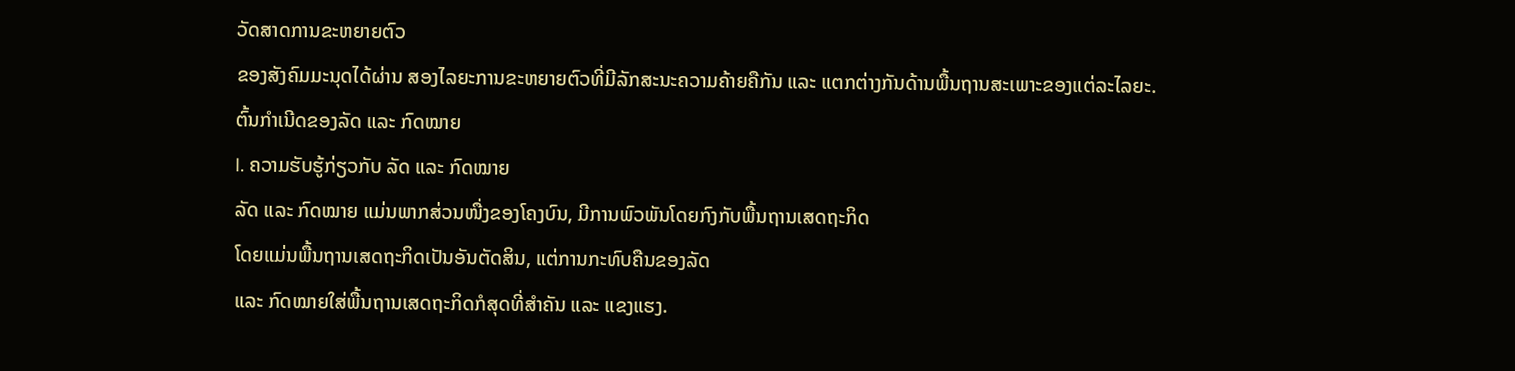ວັດສາດການຂະຫຍາຍຕົວ
ຂອງສັງຄົມມະນຸດໄດ້ຜ່ານ ສອງໄລຍະການຂະຫຍາຍຕົວທີ່ມີລັກສະນະຄວາມຄ້າຍຄືກັນ ແລະ ແຕກຕ່າງກັນດ້ານພື້ນຖານສະເພາະຂອງແຕ່ລະໄລຍະ.
ຕົ້ນກຳເນີດຂອງລັດ ແລະ ກົດໝາຍ
I. ຄວາມຮັບຮູ້ກ່ຽວກັບ ລັດ ແລະ ກົດໝາຍ
ລັດ ແລະ ກົດໝາຍ ແມ່ນພາກສ່ວນໜື່ງຂອງໂຄງບົນ, ມີການພົວພັນໂດຍກົງກັບພື້ນຖານເສດຖະກິດ
ໂດຍແມ່ນພື້ນຖານເສດຖະກິດເປັນອັນຕັດສິນ, ແຕ່ການກະທົບຄືນຂອງລັດ
ແລະ ກົດໝາຍໃສ່ພື້ນຖານເສດຖະກິດກໍສຸດທີ່ສໍາຄັນ ແລະ ແຂງແຮງ.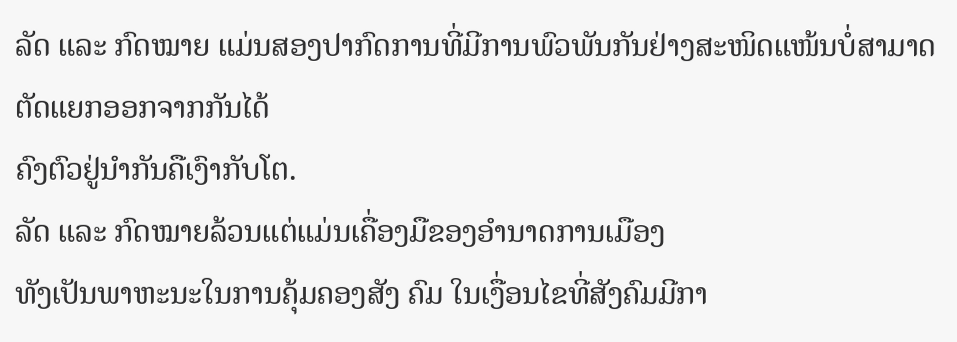ລັດ ແລະ ກົດໝາຍ ແມ່ນສອງປາກົດການທີ່ມີການພົວພັນກັນຢ່າງສະໜິດແໜ້ນບໍ່ສາມາດຕັດແຍກອອກຈາກກັນໄດ້
ຄົງຕົວຢູ່ນໍາກັນຄືເງົາກັບໂຕ.
ລັດ ແລະ ກົດໝາຍລ້ວນແຕ່ແມ່ນເຄື່ອງມືຂອງອໍານາດການເມືອງ
ທັງເປັນພາຫະນະໃນການຄຸ້ມຄອງສັງ ຄົມ ໃນເງື່ອນໄຂທີ່ສັງຄົມມີກາ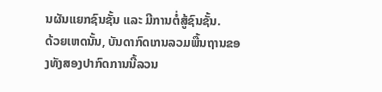ນຜັນແຍກຊົນຊັ້ນ ແລະ ມີການຕໍ່ສູ້ຊົນຊັ້ນ.
ດ້ວຍເຫດນັ້ນ, ບັນດາກົດເກນລວມພື້ນຖານຂອງທັງສອງປາກົດການນີ້ລວນ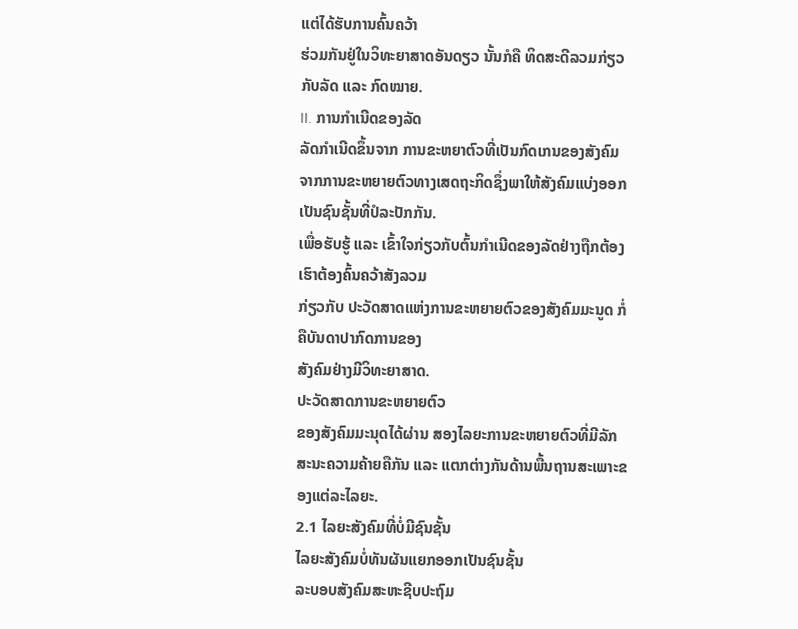ແຕ່ໄດ້ຮັບການຄົ້ນຄວ້າ
ຮ່ວມກັນຢູ່ໃນວິທະຍາສາດອັນດຽວ ນັ້ນກໍຄື ທິດສະດີລວມກ່ຽວກັບລັດ ແລະ ກົດໝາຍ.
II. ການກຳເນີດຂອງລັດ
ລັດກຳເນີດຂຶ້ນຈາກ ການຂະຫຍາຕົວທີ່ເປັນກົດເກນຂອງສັງຄົມ ຈາກການຂະຫຍາຍຕົວທາງເສດຖະກິດຊຶ່ງພາໃຫ້ສັງຄົມແບ່ງອອກເປັນຊົນຊັ້ນທີ່ປໍລະປັກກັນ.
ເພື່ອຮັບຮູ້ ແລະ ເຂົ້າໃຈກ່ຽວກັບຕົ້ນກໍາເນີດຂອງລັດຢ່າງຖືກຕ້ອງເຮົາຕ້ອງຄົ້ນຄວ້າສັງລວມ
ກ່ຽວກັບ ປະວັດສາດແຫ່ງການຂະຫຍາຍຕົວຂອງສັງຄົມມະນູດ ກໍ່ຄືບັນດາປາກົດການຂອງ
ສັງຄົມຢ່າງມີວິທະຍາສາດ.
ປະວັດສາດການຂະຫຍາຍຕົວ
ຂອງສັງຄົມມະນຸດໄດ້ຜ່ານ ສອງໄລຍະການຂະຫຍາຍຕົວທີ່ມີລັກສະນະຄວາມຄ້າຍຄືກັນ ແລະ ແຕກຕ່າງກັນດ້ານພື້ນຖານສະເພາະຂອງແຕ່ລະໄລຍະ.
2.1 ໄລຍະສັງຄົມທີ່ບໍ່ມີຊົນຊັ້ນ
ໄລຍະສັງຄົມບໍ່ທັນຜັນແຍກອອກເປັນຊົນຊັ້ນ
ລະບອບສັງຄົມສະຫະຊີບປະຖົມ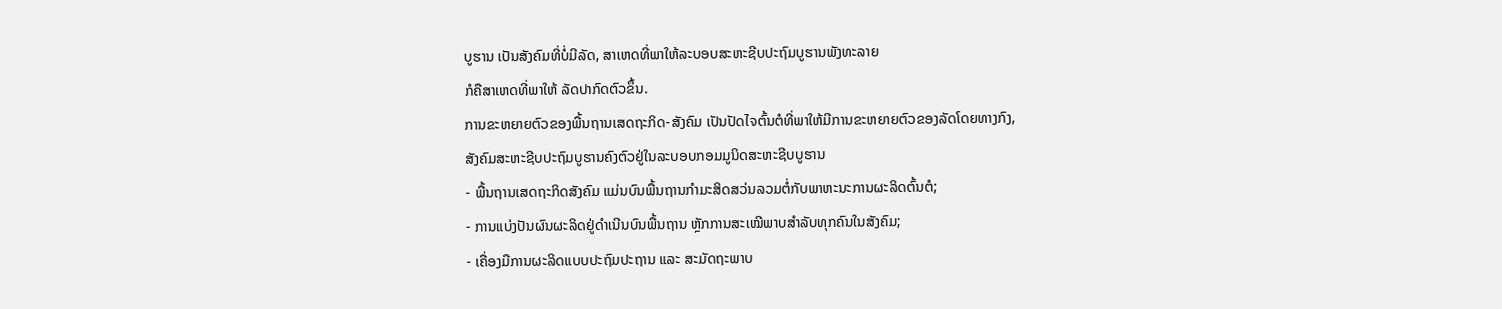ບູຮານ ເປັນສັງຄົມທີ່ບໍ່ມີລັດ, ສາເຫດທີ່ພາໃຫ້ລະບອບສະຫະຊີບປະຖົມບູຮານພັງທະລາຍ
ກໍຄືສາເຫດທີ່ພາໃຫ້ ລັດປາກົດຕົວຂຶ້ນ.
ການຂະຫຍາຍຕົວຂອງພື້ນຖານເສດຖະກິດ-ສັງຄົມ ເປັນປັດໄຈຕົ້ນຕໍທີ່ພາໃຫ້ມີການຂະຫຍາຍຕົວຂອງລັດໂດຍທາງກົງ,
ສັງຄົມສະຫະຊີບປະຖົມບູຮານຄົງຕົວຢູ່ໃນລະບອບກອມມູນິດສະຫະຊີບບູຮານ
- ພື້ນຖານເສດຖະກິດສັງຄົມ ແມ່ນບົນພື້ນຖານກຳມະສິດສວ່ນລວມຕໍ່ກັບພາຫະນະການຜະລິດຕົ້ນຕໍ;
- ການແບ່ງປັນຜົນຜະລິດຢູ່ດຳເນີນບົນພື້ນຖານ ຫຼັກການສະເໝີພາບສຳລັບທຸກຄົນໃນສັງຄົມ;
- ເຄື່ອງມືການຜະລິດແບບປະຖົມປະຖານ ແລະ ສະມັດຖະພາບ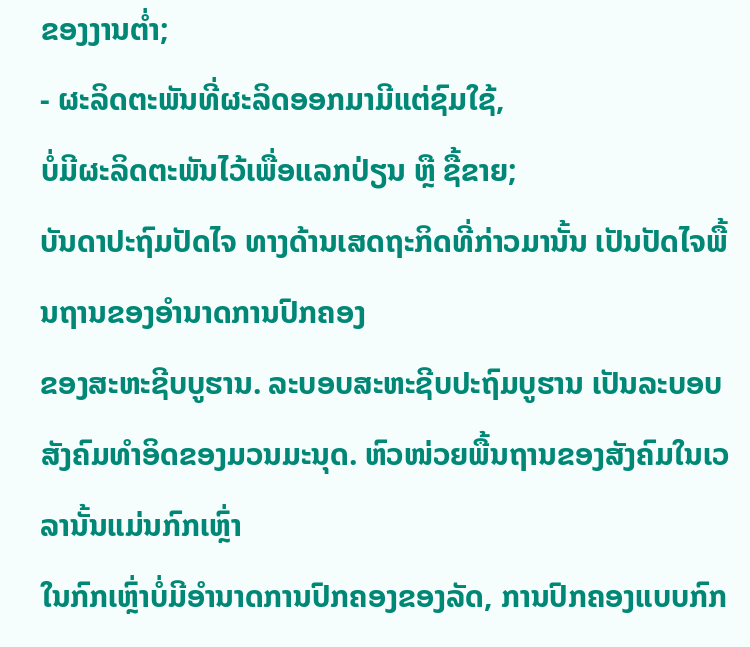ຂອງງານຕ່ຳ;
- ຜະລິດຕະພັນທີ່ຜະລິດອອກມາມີແຕ່ຊົມໃຊ້,
ບໍ່ມີຜະລິດຕະພັນໄວ້ເພື່ອແລກປ່ຽນ ຫຼື ຊື້ຂາຍ;
ບັນດາປະຖົມປັດໄຈ ທາງດ້ານເສດຖະກິດທີ່ກ່າວມານັ້ນ ເປັນປັດໄຈພື້ນຖານຂອງອຳນາດການປົກຄອງ
ຂອງສະຫະຊີບບູຮານ. ລະບອບສະຫະຊີບປະຖົມບູຮານ ເປັນລະບອບສັງຄົມທຳອິດຂອງມວນມະນຸດ. ຫົວໜ່ວຍພື້ນຖານຂອງສັງຄົມໃນເວລານັ້ນແມ່ນກົກເຫຼົ່າ
ໃນກົກເຫຼົ່າບໍ່ມີອຳນາດການປົກຄອງຂອງລັດ, ການປົກຄອງແບບກົກ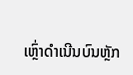ເຫຼົ່າດຳເນີນບົນຫຼັກ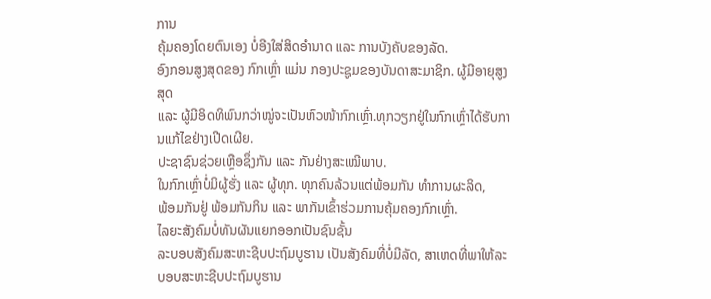ການ
ຄຸ້ມຄອງໂດຍຕົນເອງ ບໍ່ອີງໃສ່ສິດອຳນາດ ແລະ ການບັງຄັບຂອງລັດ.
ອົງກອນສູງສຸດຂອງ ກົກເຫຼົ່າ ແມ່ນ ກອງປະຊູມຂອງບັນດາສະມາຊິກ. ຜູ້ມີອາຍຸສູງສຸດ
ແລະ ຜູ້ມີອິດທິພົນກວ່າໝູ່ຈະເປັນຫົວໜ້າກົກເຫຼົ່າ.ທຸກວຽກຢູ່ໃນກົກເຫຼົ່າໄດ້ຮັບການແກ້ໄຂຢ່າງເປີດເຜີຍ.
ປະຊາຊົນຊ່ວຍເຫຼືອຊຶ່ງກັນ ແລະ ກັນຢ່າງສະເໝີພາບ.
ໃນກົກເຫຼົ່າບໍ່ມິຜູ້ຮັ່ງ ແລະ ຜູ້ທຸກ. ທຸກຄົນລ້ວນແຕ່ພ້ອມກັນ ທໍາການຜະລິດ,
ພ້ອມກັນຢູ່ ພ້ອມກັນກິນ ແລະ ພາກັນເຂົ້າຮ່ວມການຄຸ້ມຄອງກົກເຫຼົ່າ.
ໄລຍະສັງຄົມບໍ່ທັນຜັນແຍກອອກເປັນຊົນຊັ້ນ
ລະບອບສັງຄົມສະຫະຊີບປະຖົມບູຮານ ເປັນສັງຄົມທີ່ບໍ່ມີລັດ, ສາເຫດທີ່ພາໃຫ້ລະບອບສະຫະຊີບປະຖົມບູຮານ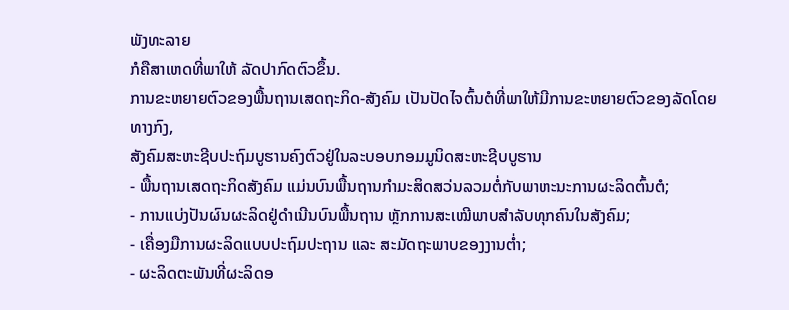ພັງທະລາຍ
ກໍຄືສາເຫດທີ່ພາໃຫ້ ລັດປາກົດຕົວຂຶ້ນ.
ການຂະຫຍາຍຕົວຂອງພື້ນຖານເສດຖະກິດ-ສັງຄົມ ເປັນປັດໄຈຕົ້ນຕໍທີ່ພາໃຫ້ມີການຂະຫຍາຍຕົວຂອງລັດໂດຍທາງກົງ,
ສັງຄົມສະຫະຊີບປະຖົມບູຮານຄົງຕົວຢູ່ໃນລະບອບກອມມູນິດສະຫະຊີບບູຮານ
- ພື້ນຖານເສດຖະກິດສັງຄົມ ແມ່ນບົນພື້ນຖານກຳມະສິດສວ່ນລວມຕໍ່ກັບພາຫະນະການຜະລິດຕົ້ນຕໍ;
- ການແບ່ງປັນຜົນຜະລິດຢູ່ດຳເນີນບົນພື້ນຖານ ຫຼັກການສະເໝີພາບສຳລັບທຸກຄົນໃນສັງຄົມ;
- ເຄື່ອງມືການຜະລິດແບບປະຖົມປະຖານ ແລະ ສະມັດຖະພາບຂອງງານຕ່ຳ;
- ຜະລິດຕະພັນທີ່ຜະລິດອ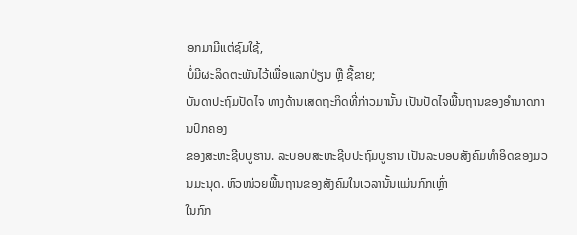ອກມາມີແຕ່ຊົມໃຊ້,
ບໍ່ມີຜະລິດຕະພັນໄວ້ເພື່ອແລກປ່ຽນ ຫຼື ຊື້ຂາຍ;
ບັນດາປະຖົມປັດໄຈ ທາງດ້ານເສດຖະກິດທີ່ກ່າວມານັ້ນ ເປັນປັດໄຈພື້ນຖານຂອງອຳນາດການປົກຄອງ
ຂອງສະຫະຊີບບູຮານ. ລະບອບສະຫະຊີບປະຖົມບູຮານ ເປັນລະບອບສັງຄົມທຳອິດຂອງມວນມະນຸດ. ຫົວໜ່ວຍພື້ນຖານຂອງສັງຄົມໃນເວລານັ້ນແມ່ນກົກເຫຼົ່າ
ໃນກົກ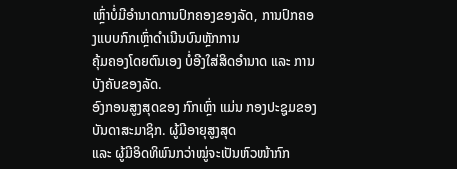ເຫຼົ່າບໍ່ມີອຳນາດການປົກຄອງຂອງລັດ, ການປົກຄອງແບບກົກເຫຼົ່າດຳເນີນບົນຫຼັກການ
ຄຸ້ມຄອງໂດຍຕົນເອງ ບໍ່ອີງໃສ່ສິດອຳນາດ ແລະ ການບັງຄັບຂອງລັດ.
ອົງກອນສູງສຸດຂອງ ກົກເຫຼົ່າ ແມ່ນ ກອງປະຊູມຂອງບັນດາສະມາຊິກ. ຜູ້ມີອາຍຸສູງສຸດ
ແລະ ຜູ້ມີອິດທິພົນກວ່າໝູ່ຈະເປັນຫົວໜ້າກົກ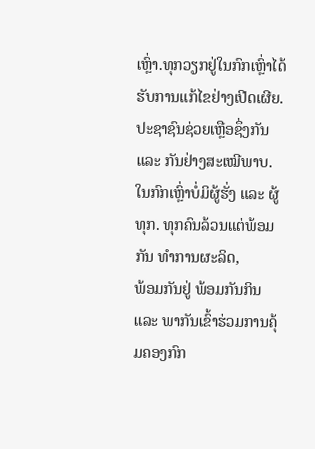ເຫຼົ່າ.ທຸກວຽກຢູ່ໃນກົກເຫຼົ່າໄດ້ຮັບການແກ້ໄຂຢ່າງເປີດເຜີຍ.
ປະຊາຊົນຊ່ວຍເຫຼືອຊຶ່ງກັນ ແລະ ກັນຢ່າງສະເໝີພາບ.
ໃນກົກເຫຼົ່າບໍ່ມິຜູ້ຮັ່ງ ແລະ ຜູ້ທຸກ. ທຸກຄົນລ້ວນແຕ່ພ້ອມກັນ ທໍາການຜະລິດ,
ພ້ອມກັນຢູ່ ພ້ອມກັນກິນ ແລະ ພາກັນເຂົ້າຮ່ວມການຄຸ້ມຄອງກົກ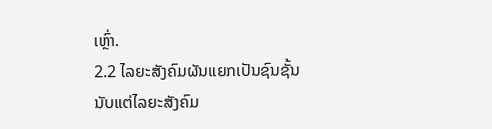ເຫຼົ່າ.
2.2 ໄລຍະສັງຄົມຜັນແຍກເປັນຊົນຊັ້ນ
ນັບແຕ່ໄລຍະສັງຄົມ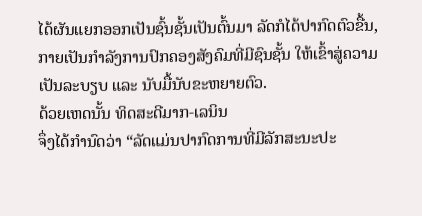ໄດ້ຜັນແຍກອອກເປັນຊົ້ນຊັ້ນເປັນຕົ້ນມາ ລັດກໍໄດ້ປາກົດຕົວຂື້ນ,
ກາຍເປັນກຳລັງການປົກຄອງສັງຄົມທີ່ມີຊົນຊັ້ນ ໃຫ້ເຂົ້າສູ່ຄວາມເປັນລະບຽບ ແລະ ນັບມື້ນັບຂະຫຍາຍຕົວ.
ດ້ວຍເຫດນັ້ນ ທິດສະດີມາກ-ເລນິນ
ຈຶ່ງໄດ້ກຳນົດວ່າ “ລັດແມ່ນປາກົດການທີ່ມີລັກສະນະປະ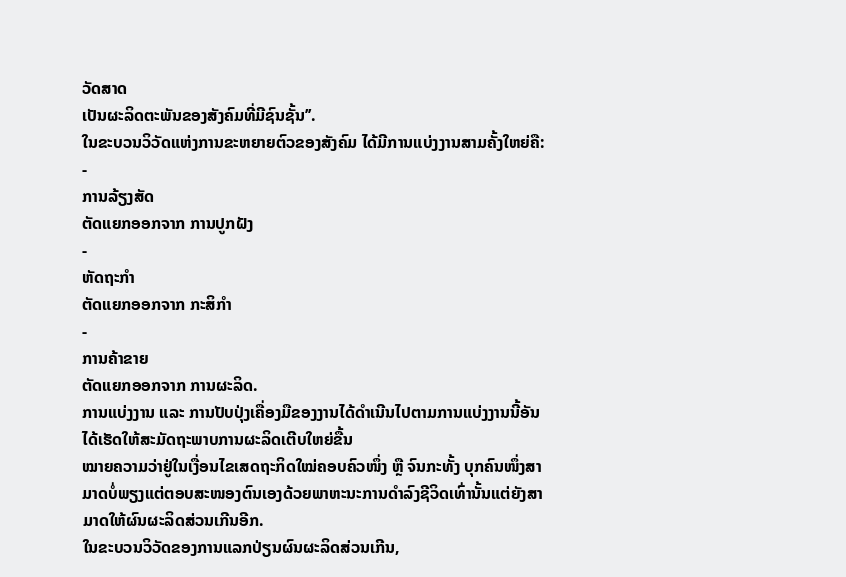ວັດສາດ
ເປັນຜະລິດຕະພັນຂອງສັງຄົມທີ່ມີຊົນຊັ້ນ’’.
ໃນຂະບວນວິວັດແຫ່ງການຂະຫຍາຍຕົວຂອງສັງຄົມ ໄດ້ມີການແບ່ງງານສາມຄັ້ງໃຫຍ່ຄື:
-
ການລ້ຽງສັດ
ຕັດແຍກອອກຈາກ ການປູກຝັງ
-
ຫັດຖະກຳ
ຕັດແຍກອອກຈາກ ກະສິກຳ
-
ການຄ້າຂາຍ
ຕັດແຍກອອກຈາກ ການຜະລິດ.
ການແບ່ງງານ ແລະ ການປັບປຸ່ງເຄື່ອງມືຂອງງານໄດ້ດຳເນີນໄປຕາມການແບ່ງງານນີ້ອັນໄດ້ເຮັດໃຫ້ສະມັດຖະພາບການຜະລິດເຕີບໃຫຍ່ຂື້ນ
ໝາຍຄວາມວ່າຢູ່ໃນເງື່ອນໄຂເສດຖະກິດໃໝ່ຄອບຄົວໜຶ່ງ ຫຼື ຈົນກະທັ້ງ ບຸກຄົນໜຶ່ງສາມາດບໍ່ພຽງແຕ່ຕອບສະໜອງຕົນເອງດ້ວຍພາຫະນະການດຳລົງຊີວິດເທົ່ານັ້ນແຕ່ຍັງສາມາດໃຫ້ຜົນຜະລິດສ່ວນເກີນອີກ.
ໃນຂະບວນວິວັດຂອງການແລກປ່ຽນຜົນຜະລິດສ່ວນເກີນ,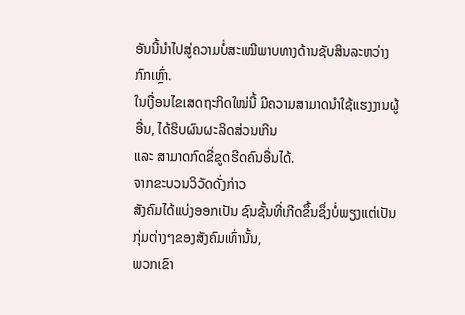ອັນນີ້ນຳໄປສູ່ຄວາມບໍ່ສະເໝີພາບທາງດ້ານຊັບສິນລະຫວ່າງກົກເຫຼົ່າ.
ໃນເງື່ອນໄຂເສດຖະກິດໃໝ່ນີ້ ມີຄວາມສາມາດນຳໃຊ້ແຮງງານຜູ້ອື່ນ, ໄດ້ຮິບຜົນຜະລິດສ່ວນເກີນ
ແລະ ສາມາດກົດຂີ່ຂູດຮີດຄົນອື່ນໄດ້.
ຈາກຂະບວນວິວັດດັ່ງກ່າວ
ສັງຄົມໄດ້ແບ່ງອອກເປັນ ຊົນຊັ້ນທີ່ເກີດຂຶ້ນຊຶ່ງບໍ່ພຽງແຕ່ເປັນກຸ່ມຕ່າງໆຂອງສັງຄົມເທົ່ານັ້ນ,
ພວກເຂົາ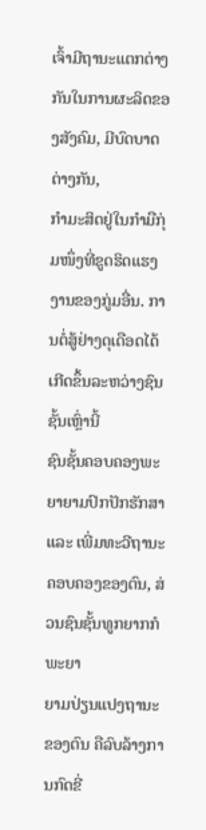ເຈົ້າມີຖານະແຕກຕ່າງກັນໃນການຜະລິດຂອງສັງຄົມ, ມີບົດບາດຕ່າງກັນ,
ກຳມະສິດຢູ່ໃນກຳມືກຸ່ມໜຶ່ງທີ່ຂູດຮິດແຮງງານຂອງກູ່ມອື່ນ. ການຕໍ່ສູ້ຢ່າງດຸເດືອດໄດ້ເກີດຂຶ້ນລະຫວ່າງຊົນຊັ້ນເຫຼົ່ານີ້
ຊົນຊັ້ນຄອບຄອງພະຍາຍາມປົກປັກຮັກສາ ແລະ ເພີ່ມທະວີຖານະຄອບຄອງຂອງຕົນ, ສ່ວນຊົນຊັ້ນທູກຍາກກໍພະຍາ
ຍາມປ່ຽນແປງຖານະຂອງຕົນ ຄືລົບລ້າງການກົດຂີ່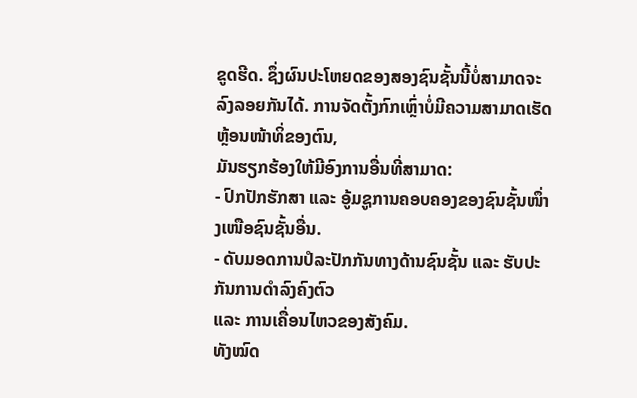ຂູດຮີດ. ຊຶ່ງຜົນປະໂຫຍດຂອງສອງຊົນຊັ້ນນີ້ບໍ່ສາມາດຈະລົງລອຍກັນໄດ້. ການຈັດຕັ້ງກົກເຫຼົ່າບໍ່ມີຄວາມສາມາດເຮັດຫຼ້ອນໜ້າທິ່ຂອງຕົນ,
ມັນຮຽກຮ້ອງໃຫ້ມີອົງການອື່ນທີ່ສາມາດ:
- ປົກປັກຮັກສາ ແລະ ອູ້ມຊູການຄອບຄອງຂອງຊົນຊັ້ນໜຶ່າງເໜືອຊົນຊັ້ນອື່ນ.
- ດັບມອດການປໍລະປັກກັນທາງດ້ານຊົນຊັ້ນ ແລະ ຮັບປະກັນການດຳລົງຄົງຕົວ
ແລະ ການເຄື່ອນໄຫວຂອງສັງຄົມ.
ທັງໝົດ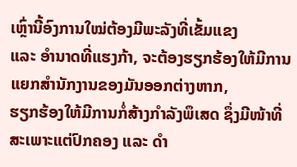ເຫຼົ່ານີ້ອົງການໃໝ່ຕ້ອງມີພະລັງທີ່ເຂັ້ມແຂງ
ແລະ ອຳນາດທີ່ແຮງກ້າ, ຈະຕ້ອງຮຽກຮ້ອງໃຫ້ມີການແຍກສຳນັກງານຂອງມັນອອກຕ່າງຫາກ,
ຮຽກຮ້ອງໃຫ້ມີການກໍ່ສ້າງກຳລັງພຶເສດ ຊຶ່ງມີໜ້າທີ່ສະເພາະແຕ່ປົກຄອງ ແລະ ດຳ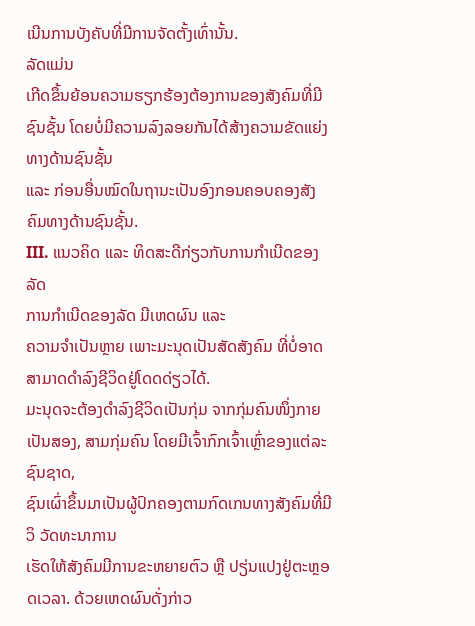ເນີນການບັງຄັບທີ່ມີການຈັດຕັ້ງເທົ່ານັ້ນ.
ລັດແມ່ນ
ເກີດຂຶ້ນຍ້ອນຄວາມຮຽກຮ້ອງຕ້ອງການຂອງສັງຄົມທີ່ມີຊົນຊັ້ນ ໂດຍບໍ່ມີຄວາມລົງລອຍກັນໄດ້ສ້າງຄວາມຂັດແຍ່ງທາງດ້ານຊົນຊັ້ນ
ແລະ ກ່ອນອື່ນໝົດໃນຖານະເປັນອົງກອນຄອບຄອງສັງຄົມທາງດ້ານຊົນຊັ້ນ.
III. ແນວຄິດ ແລະ ທິດສະດີກ່ຽວກັບການກຳເນີດຂອງລັດ
ການກໍາເນີດຂອງລັດ ມີເຫດຜົນ ແລະ
ຄວາມຈໍາເປັນຫຼາຍ ເພາະມະນຸດເປັນສັດສັງຄົມ ທີ່ບໍ່ອາດສາມາດດຳລົງຊີວິດຢູ່ໂດດດ່ຽວໄດ້.
ມະນຸດຈະຕ້ອງດໍາລົງຊີວິດເປັນກຸ່ມ ຈາກກຸ່ມຄົນໜຶ່ງກາຍເປັນສອງ, ສາມກຸ່ມຄົນ ໂດຍມີເຈົ້າກົກເຈົ້າເຫຼົ່າຂອງແຕ່ລະຊົນຊາດ,
ຊົນເຜົ່າຂຶ້ນມາເປັນຜູ້ປົກຄອງຕາມກົດເກນທາງສັງຄົມທີ່ມີວິ ວັດທະນາການ
ເຮັດໃຫ້ສັງຄົມມີການຂະຫຍາຍຕົວ ຫຼື ປຽ່ນແປງຢູ່ຕະຫຼອດເວລາ. ດ້ວຍເຫດຜົນດັ່ງກ່າວ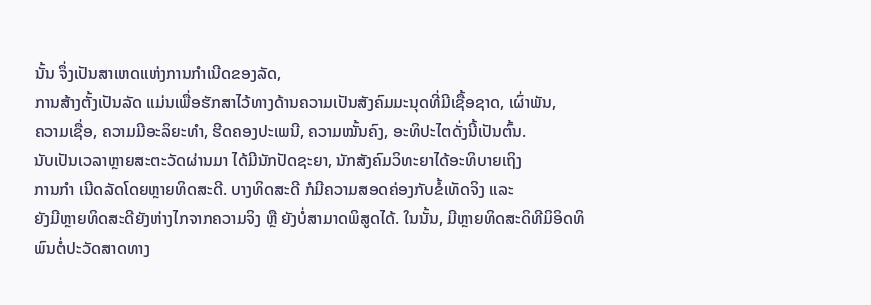ນັ້ນ ຈຶ່ງເປັນສາເຫດແຫ່ງການກຳເນີດຂອງລັດ,
ການສ້າງຕັ້ງເປັນລັດ ແມ່ນເພື່ອຮັກສາໄວ້ທາງດ້ານຄວາມເປັນສັງຄົມມະນຸດທີ່ມີເຊື້ອຊາດ, ເຜົ່າພັນ,
ຄວາມເຊື່ອ, ຄວາມມີອະລິຍະທຳ, ຮີດຄອງປະເພນີ, ຄວາມໝັ້ນຄົງ, ອະທິປະໄຕດັ່ງນີ້ເປັນຕົ້ນ.
ນັບເປັນເວລາຫຼາຍສະຕະວັດຜ່ານມາ ໄດ້ມີນັກປັດຊະຍາ, ນັກສັງຄົມວິທະຍາໄດ້ອະທິບາຍເຖິງ
ການກຳ ເນີດລັດໂດຍຫຼາຍທິດສະດີ. ບາງທິດສະດີ ກໍມີຄວາມສອດຄ່ອງກັບຂໍ້ເທັດຈິງ ແລະ
ຍັງມີຫຼາຍທິດສະດີຍັງຫ່າງໄກຈາກຄວາມຈິງ ຫຼື ຍັງບໍ່ສາມາດພິສູດໄດ້. ໃນນັ້ນ, ມີຫຼາຍທິດສະດິທີມິອິດທິພົນຕໍ່ປະວັດສາດທາງ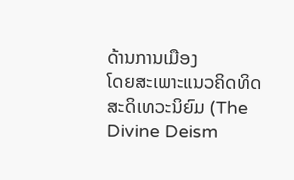ດ້ານການເມືອງ
ໂດຍສະເພາະແນວຄິດທິດສະດິເທວະນິຍົມ (The Divine Deism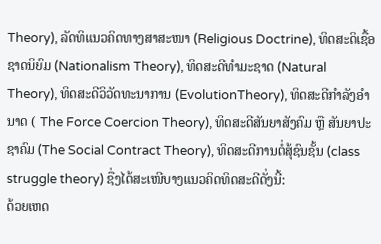Theory), ລັດທິແນວຄິດທາງສາສະໜາ (Religious Doctrine), ທິດສະດິເຊື້ອຊາດນິຍົມ (Nationalism Theory), ທິດສະດີທໍາມະຊາດ (Natural Theory), ທິດສະດີວິວັດທະນາການ (EvolutionTheory), ທິດສະດີກໍາລັງອໍານາດ ( The Force Coercion Theory), ທິດສະດີສັນຍາສັງຄົມ ຫຼື ສັນຍາປະຊາຄົມ (The Social Contract Theory), ທິດສະດີການຕໍ່ສຸ້ຊົນຊັ້ນ (class
struggle theory) ຊື່ງໄດ້ສະເໜີບາງແນວຄິດທິດສະດີດັ່ງນີ້:
ດ້ວຍເຫດ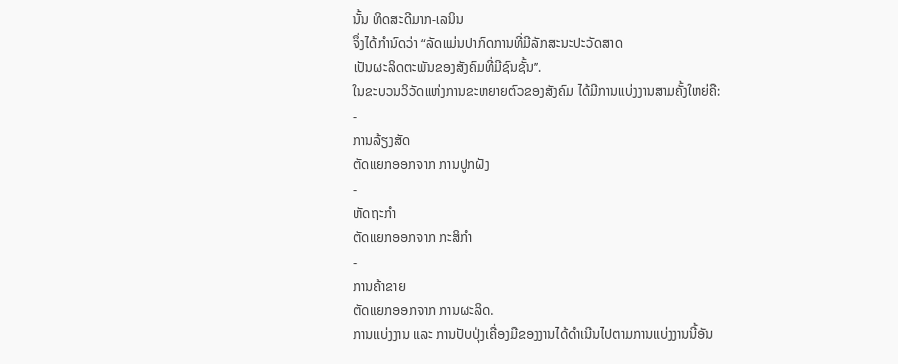ນັ້ນ ທິດສະດີມາກ-ເລນິນ
ຈຶ່ງໄດ້ກຳນົດວ່າ “ລັດແມ່ນປາກົດການທີ່ມີລັກສະນະປະວັດສາດ
ເປັນຜະລິດຕະພັນຂອງສັງຄົມທີ່ມີຊົນຊັ້ນ’’.
ໃນຂະບວນວິວັດແຫ່ງການຂະຫຍາຍຕົວຂອງສັງຄົມ ໄດ້ມີການແບ່ງງານສາມຄັ້ງໃຫຍ່ຄື:
-
ການລ້ຽງສັດ
ຕັດແຍກອອກຈາກ ການປູກຝັງ
-
ຫັດຖະກຳ
ຕັດແຍກອອກຈາກ ກະສິກຳ
-
ການຄ້າຂາຍ
ຕັດແຍກອອກຈາກ ການຜະລິດ.
ການແບ່ງງານ ແລະ ການປັບປຸ່ງເຄື່ອງມືຂອງງານໄດ້ດຳເນີນໄປຕາມການແບ່ງງານນີ້ອັນ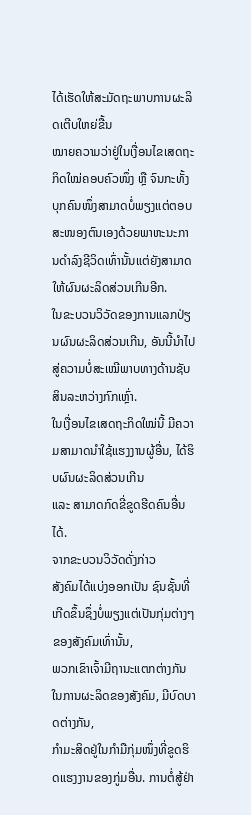ໄດ້ເຮັດໃຫ້ສະມັດຖະພາບການຜະລິດເຕີບໃຫຍ່ຂື້ນ
ໝາຍຄວາມວ່າຢູ່ໃນເງື່ອນໄຂເສດຖະກິດໃໝ່ຄອບຄົວໜຶ່ງ ຫຼື ຈົນກະທັ້ງ ບຸກຄົນໜຶ່ງສາມາດບໍ່ພຽງແຕ່ຕອບສະໜອງຕົນເອງດ້ວຍພາຫະນະການດຳລົງຊີວິດເທົ່ານັ້ນແຕ່ຍັງສາມາດໃຫ້ຜົນຜະລິດສ່ວນເກີນອີກ.
ໃນຂະບວນວິວັດຂອງການແລກປ່ຽນຜົນຜະລິດສ່ວນເກີນ, ອັນນີ້ນຳໄປສູ່ຄວາມບໍ່ສະເໝີພາບທາງດ້ານຊັບສິນລະຫວ່າງກົກເຫຼົ່າ.
ໃນເງື່ອນໄຂເສດຖະກິດໃໝ່ນີ້ ມີຄວາມສາມາດນຳໃຊ້ແຮງງານຜູ້ອື່ນ, ໄດ້ຮິບຜົນຜະລິດສ່ວນເກີນ
ແລະ ສາມາດກົດຂີ່ຂູດຮີດຄົນອື່ນໄດ້.
ຈາກຂະບວນວິວັດດັ່ງກ່າວ
ສັງຄົມໄດ້ແບ່ງອອກເປັນ ຊົນຊັ້ນທີ່ເກີດຂຶ້ນຊຶ່ງບໍ່ພຽງແຕ່ເປັນກຸ່ມຕ່າງໆຂອງສັງຄົມເທົ່ານັ້ນ,
ພວກເຂົາເຈົ້າມີຖານະແຕກຕ່າງກັນໃນການຜະລິດຂອງສັງຄົມ, ມີບົດບາດຕ່າງກັນ,
ກຳມະສິດຢູ່ໃນກຳມືກຸ່ມໜຶ່ງທີ່ຂູດຮິດແຮງງານຂອງກູ່ມອື່ນ. ການຕໍ່ສູ້ຢ່າ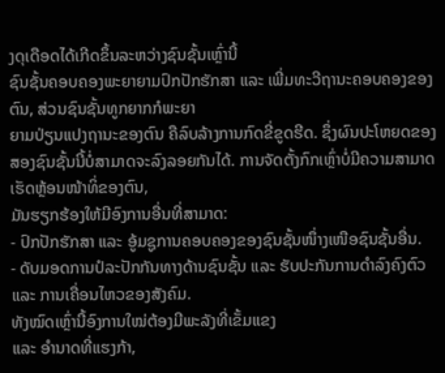ງດຸເດືອດໄດ້ເກີດຂຶ້ນລະຫວ່າງຊົນຊັ້ນເຫຼົ່ານີ້
ຊົນຊັ້ນຄອບຄອງພະຍາຍາມປົກປັກຮັກສາ ແລະ ເພີ່ມທະວີຖານະຄອບຄອງຂອງຕົນ, ສ່ວນຊົນຊັ້ນທູກຍາກກໍພະຍາ
ຍາມປ່ຽນແປງຖານະຂອງຕົນ ຄືລົບລ້າງການກົດຂີ່ຂູດຮີດ. ຊຶ່ງຜົນປະໂຫຍດຂອງສອງຊົນຊັ້ນນີ້ບໍ່ສາມາດຈະລົງລອຍກັນໄດ້. ການຈັດຕັ້ງກົກເຫຼົ່າບໍ່ມີຄວາມສາມາດເຮັດຫຼ້ອນໜ້າທິ່ຂອງຕົນ,
ມັນຮຽກຮ້ອງໃຫ້ມີອົງການອື່ນທີ່ສາມາດ:
- ປົກປັກຮັກສາ ແລະ ອູ້ມຊູການຄອບຄອງຂອງຊົນຊັ້ນໜຶ່າງເໜືອຊົນຊັ້ນອື່ນ.
- ດັບມອດການປໍລະປັກກັນທາງດ້ານຊົນຊັ້ນ ແລະ ຮັບປະກັນການດຳລົງຄົງຕົວ
ແລະ ການເຄື່ອນໄຫວຂອງສັງຄົມ.
ທັງໝົດເຫຼົ່ານີ້ອົງການໃໝ່ຕ້ອງມີພະລັງທີ່ເຂັ້ມແຂງ
ແລະ ອຳນາດທີ່ແຮງກ້າ,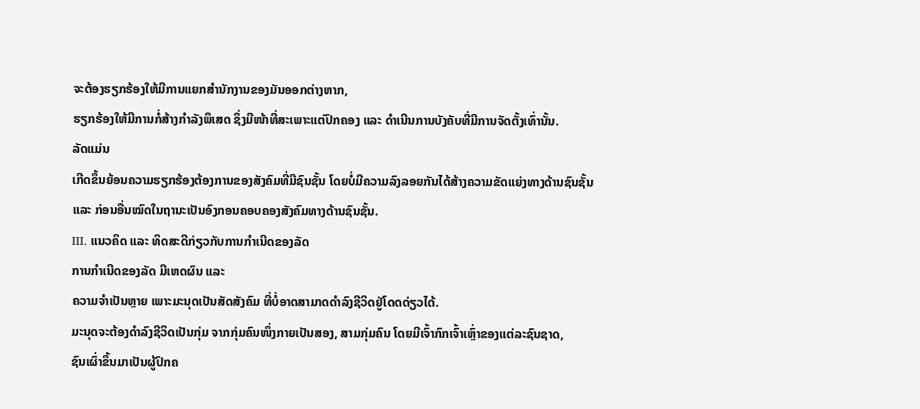ຈະຕ້ອງຮຽກຮ້ອງໃຫ້ມີການແຍກສຳນັກງານຂອງມັນອອກຕ່າງຫາກ,
ຮຽກຮ້ອງໃຫ້ມີການກໍ່ສ້າງກຳລັງພຶເສດ ຊຶ່ງມີໜ້າທີ່ສະເພາະແຕ່ປົກຄອງ ແລະ ດຳເນີນການບັງຄັບທີ່ມີການຈັດຕັ້ງເທົ່ານັ້ນ.
ລັດແມ່ນ
ເກີດຂຶ້ນຍ້ອນຄວາມຮຽກຮ້ອງຕ້ອງການຂອງສັງຄົມທີ່ມີຊົນຊັ້ນ ໂດຍບໍ່ມີຄວາມລົງລອຍກັນໄດ້ສ້າງຄວາມຂັດແຍ່ງທາງດ້ານຊົນຊັ້ນ
ແລະ ກ່ອນອື່ນໝົດໃນຖານະເປັນອົງກອນຄອບຄອງສັງຄົມທາງດ້ານຊົນຊັ້ນ.
III. ແນວຄິດ ແລະ ທິດສະດີກ່ຽວກັບການກຳເນີດຂອງລັດ
ການກໍາເນີດຂອງລັດ ມີເຫດຜົນ ແລະ
ຄວາມຈໍາເປັນຫຼາຍ ເພາະມະນຸດເປັນສັດສັງຄົມ ທີ່ບໍ່ອາດສາມາດດຳລົງຊີວິດຢູ່ໂດດດ່ຽວໄດ້.
ມະນຸດຈະຕ້ອງດໍາລົງຊີວິດເປັນກຸ່ມ ຈາກກຸ່ມຄົນໜຶ່ງກາຍເປັນສອງ, ສາມກຸ່ມຄົນ ໂດຍມີເຈົ້າກົກເຈົ້າເຫຼົ່າຂອງແຕ່ລະຊົນຊາດ,
ຊົນເຜົ່າຂຶ້ນມາເປັນຜູ້ປົກຄ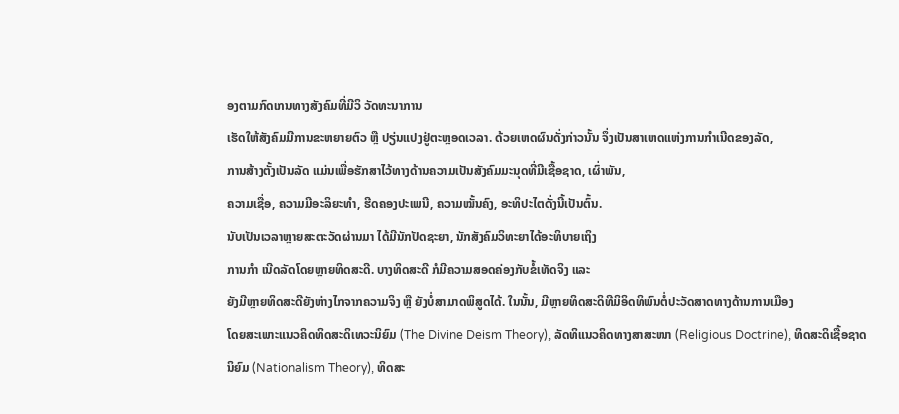ອງຕາມກົດເກນທາງສັງຄົມທີ່ມີວິ ວັດທະນາການ
ເຮັດໃຫ້ສັງຄົມມີການຂະຫຍາຍຕົວ ຫຼື ປຽ່ນແປງຢູ່ຕະຫຼອດເວລາ. ດ້ວຍເຫດຜົນດັ່ງກ່າວນັ້ນ ຈຶ່ງເປັນສາເຫດແຫ່ງການກຳເນີດຂອງລັດ,
ການສ້າງຕັ້ງເປັນລັດ ແມ່ນເພື່ອຮັກສາໄວ້ທາງດ້ານຄວາມເປັນສັງຄົມມະນຸດທີ່ມີເຊື້ອຊາດ, ເຜົ່າພັນ,
ຄວາມເຊື່ອ, ຄວາມມີອະລິຍະທຳ, ຮີດຄອງປະເພນີ, ຄວາມໝັ້ນຄົງ, ອະທິປະໄຕດັ່ງນີ້ເປັນຕົ້ນ.
ນັບເປັນເວລາຫຼາຍສະຕະວັດຜ່ານມາ ໄດ້ມີນັກປັດຊະຍາ, ນັກສັງຄົມວິທະຍາໄດ້ອະທິບາຍເຖິງ
ການກຳ ເນີດລັດໂດຍຫຼາຍທິດສະດີ. ບາງທິດສະດີ ກໍມີຄວາມສອດຄ່ອງກັບຂໍ້ເທັດຈິງ ແລະ
ຍັງມີຫຼາຍທິດສະດີຍັງຫ່າງໄກຈາກຄວາມຈິງ ຫຼື ຍັງບໍ່ສາມາດພິສູດໄດ້. ໃນນັ້ນ, ມີຫຼາຍທິດສະດິທີມິອິດທິພົນຕໍ່ປະວັດສາດທາງດ້ານການເມືອງ
ໂດຍສະເພາະແນວຄິດທິດສະດິເທວະນິຍົມ (The Divine Deism Theory), ລັດທິແນວຄິດທາງສາສະໜາ (Religious Doctrine), ທິດສະດິເຊື້ອຊາດນິຍົມ (Nationalism Theory), ທິດສະ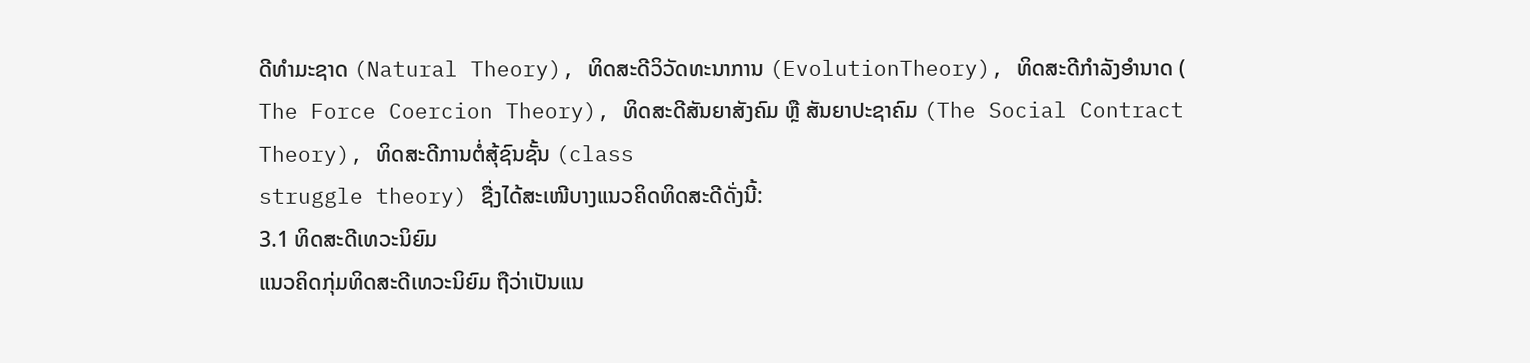ດີທໍາມະຊາດ (Natural Theory), ທິດສະດີວິວັດທະນາການ (EvolutionTheory), ທິດສະດີກໍາລັງອໍານາດ ( The Force Coercion Theory), ທິດສະດີສັນຍາສັງຄົມ ຫຼື ສັນຍາປະຊາຄົມ (The Social Contract Theory), ທິດສະດີການຕໍ່ສຸ້ຊົນຊັ້ນ (class
struggle theory) ຊື່ງໄດ້ສະເໜີບາງແນວຄິດທິດສະດີດັ່ງນີ້:
3.1 ທິດສະດີເທວະນິຍົມ
ແນວຄິດກຸ່ມທິດສະດີເທວະນິຍົມ ຖືວ່າເປັນແນ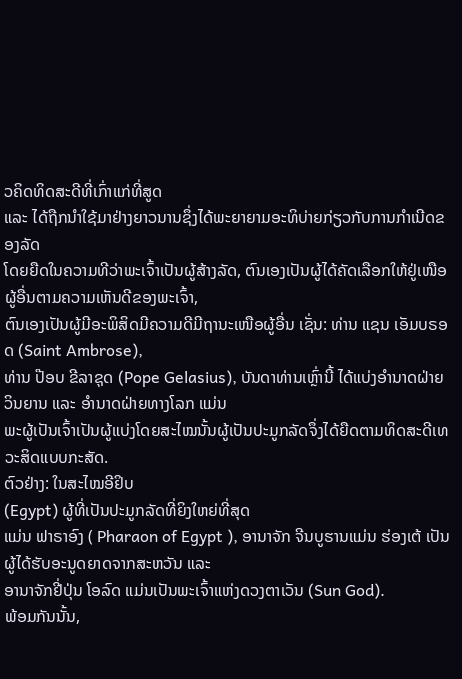ວຄິດທິດສະດີທີ່ເກົ່າແກ່ທີ່ສູດ
ແລະ ໄດ້ຖືກນໍາໃຊ້ມາຢ່າງຍາວນານຊຶ່ງໄດ້ພະຍາຍາມອະທິບ່າຍກ່ຽວກັບການກຳເນີດຂອງລັດ
ໂດຍຍືດໃນຄວາມທີວ່າພະເຈົ້າເປັນຜູ້ສ້າງລັດ, ຕົນເອງເປັນຜູ້ໄດ້ຄັດເລືອກໃຫ້ຢູ່ເໜືອຜູ້ອື່ນຕາມຄວາມເຫັນດີຂອງພະເຈົ້າ,
ຕົນເອງເປັນຜູ້ມີອະພິສິດມີຄວາມດີມີຖານະເໜືອຜູ້ອື່ນ ເຊັ່ນ: ທ່ານ ແຊນ ເອັມບຣອດ (Saint Ambrose),
ທ່ານ ປ໊ອບ ຂີລາຊຸດ (Pope Gelasius), ບັນດາທ່ານເຫຼົ່ານີ້ ໄດ້ແບ່ງອຳນາດຝ່າຍວິນຍານ ແລະ ອຳນາດຝ່າຍທາງໂລກ ແມ່ນ
ພະຜູ້ເປັນເຈົ້າເປັນຜູ້ແບ່ງໂດຍສະໄໝນັ້ນຜູ້ເປັນປະມູກລັດຈຶ່ງໄດ້ຍືດຕາມທິດສະດີເທວະສິດແບບກະສັດ.
ຕົວຢ່າງ: ໃນສະໄໝອີຢິບ
(Egypt) ຜູ້ທີ່ເປັນປະມູກລັດທີ່ຍິງໃຫຍ່ທີ່ສຸດ
ແມ່ນ ຟາຣາອົງ ( Pharaon of Egypt ), ອານາຈັກ ຈີນບູຮານແມ່ນ ຮ່ອງເຕ້ ເປັນຜູ້ໄດ້ຮັບອະນູດຍາດຈາກສະຫວັນ ແລະ
ອານາຈັກຢີ່ປຸ່ນ ໂອລົດ ແມ່ນເປັນພະເຈົ້າແຫ່ງດວງຕາເວັນ (Sun God).
ພ້ອມກັນນັ້ນ,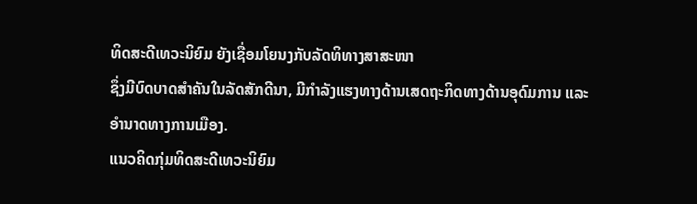ທິດສະດີເທວະນິຍົມ ຍັງເຊື່ອມໂຍນງກັບລັດທິທາງສາສະໜາ
ຊຶ່ງມີບົດບາດສຳຄັນໃນລັດສັກດີນາ, ມີກຳລັງແຮງທາງດ້ານເສດຖະກິດທາງດ້ານອຸດົມການ ແລະ
ອຳນາດທາງການເມືອງ.
ແນວຄິດກຸ່ມທິດສະດີເທວະນິຍົມ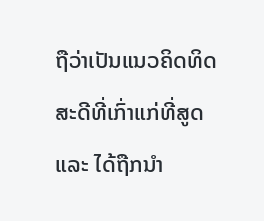ຖືວ່າເປັນແນວຄິດທິດສະດີທີ່ເກົ່າແກ່ທີ່ສູດ
ແລະ ໄດ້ຖືກນໍາ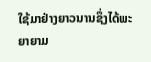ໃຊ້ມາຢ່າງຍາວນານຊຶ່ງໄດ້ພະຍາຍາມ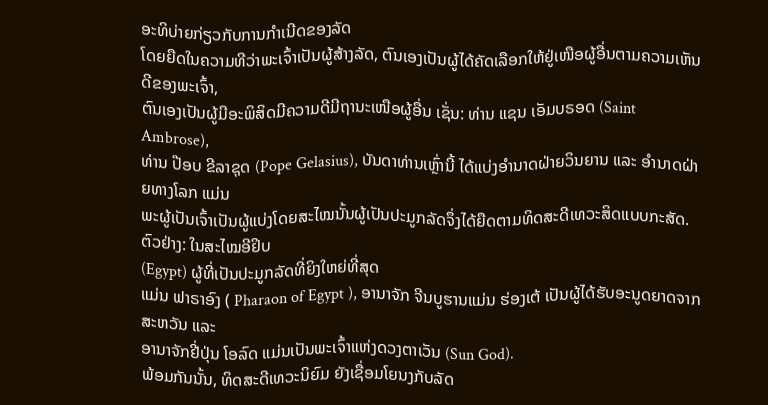ອະທິບ່າຍກ່ຽວກັບການກຳເນີດຂອງລັດ
ໂດຍຍືດໃນຄວາມທີວ່າພະເຈົ້າເປັນຜູ້ສ້າງລັດ, ຕົນເອງເປັນຜູ້ໄດ້ຄັດເລືອກໃຫ້ຢູ່ເໜືອຜູ້ອື່ນຕາມຄວາມເຫັນດີຂອງພະເຈົ້າ,
ຕົນເອງເປັນຜູ້ມີອະພິສິດມີຄວາມດີມີຖານະເໜືອຜູ້ອື່ນ ເຊັ່ນ: ທ່ານ ແຊນ ເອັມບຣອດ (Saint Ambrose),
ທ່ານ ປ໊ອບ ຂີລາຊຸດ (Pope Gelasius), ບັນດາທ່ານເຫຼົ່ານີ້ ໄດ້ແບ່ງອຳນາດຝ່າຍວິນຍານ ແລະ ອຳນາດຝ່າຍທາງໂລກ ແມ່ນ
ພະຜູ້ເປັນເຈົ້າເປັນຜູ້ແບ່ງໂດຍສະໄໝນັ້ນຜູ້ເປັນປະມູກລັດຈຶ່ງໄດ້ຍືດຕາມທິດສະດີເທວະສິດແບບກະສັດ.
ຕົວຢ່າງ: ໃນສະໄໝອີຢິບ
(Egypt) ຜູ້ທີ່ເປັນປະມູກລັດທີ່ຍິງໃຫຍ່ທີ່ສຸດ
ແມ່ນ ຟາຣາອົງ ( Pharaon of Egypt ), ອານາຈັກ ຈີນບູຮານແມ່ນ ຮ່ອງເຕ້ ເປັນຜູ້ໄດ້ຮັບອະນູດຍາດຈາກສະຫວັນ ແລະ
ອານາຈັກຢີ່ປຸ່ນ ໂອລົດ ແມ່ນເປັນພະເຈົ້າແຫ່ງດວງຕາເວັນ (Sun God).
ພ້ອມກັນນັ້ນ, ທິດສະດີເທວະນິຍົມ ຍັງເຊື່ອມໂຍນງກັບລັດ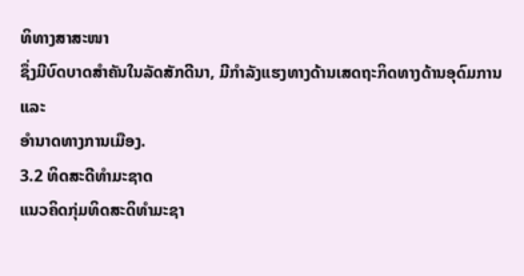ທິທາງສາສະໜາ
ຊຶ່ງມີບົດບາດສຳຄັນໃນລັດສັກດີນາ, ມີກຳລັງແຮງທາງດ້ານເສດຖະກິດທາງດ້ານອຸດົມການ ແລະ
ອຳນາດທາງການເມືອງ.
3.2 ທິດສະດີທໍາມະຊາດ
ແນວຄິດກຸ່ມທິດສະດິທໍາມະຊາ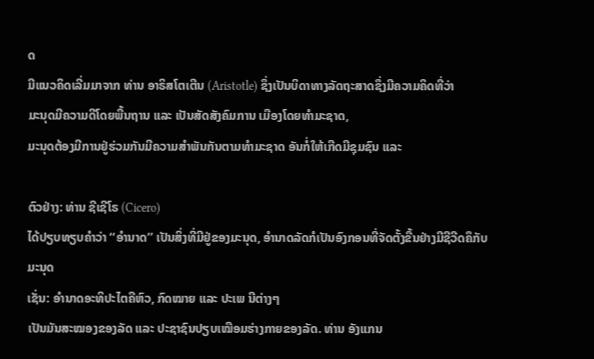ດ
ມີແນວຄິດເລີ່ມມາຈາກ ທ່ານ ອາຣິສໂຕເຕີນ (Aristotle) ຊຶ່ງເປັນບິດາທາງລັດຖະສາດຊຶ່ງມີຄວາມຄິດທີ່ວ່າ
ມະນຸດມີຄວາມດີໂດຍພື້ນຖານ ແລະ ເປັນສັດສັງຄົມການ ເມືອງໂດຍທຳມະຊາດ,
ມະນຸດຕ້ອງມີການຢູ່ຮ່ວມກັນມີຄວາມສຳພັນກັນຕາມທຳມະຊາດ ອັນກໍ່ໃຫ້ເກີດມີຊຸມຊົນ ແລະ

ຕົວຢ່າງ: ທ່ານ ຊີເຊີໂຣ (Cicero)
ໄດ້ປຽບທຽບຄໍາວ່າ ‘‘ອໍານາດ’’ ເປັນສິ່ງທີ່ມີຢູ່ຂອງມະນຸດ, ອຳນາດລັດກໍເປັນອົງກອນທີ່ຈັດຕັ້ງຂື້ນຢ່າງມີຊີວີດຄຶກັບມະນຸດ
ເຊັ່ນ: ອຳນາດອະທິປະໄຕຄືຫົວ, ກົດໝາຍ ແລະ ປະເພ ນີຕ່າງໆ
ເປັນມັນສະໝອງຂອງລັດ ແລະ ປະຊາຊົນປຽບເໝືອມຮ່າງກາຍຂອງລັດ. ທ່ານ ອັງແກນ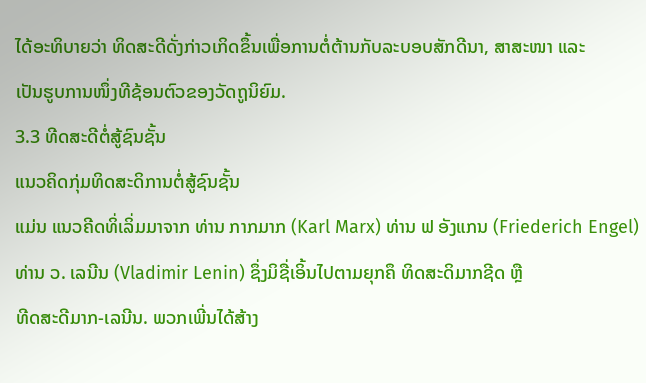ໄດ້ອະທິບາຍວ່າ ທິດສະດີດັ່ງກ່າວເກິດຂຶ້ນເພື່ອການຕໍ່ຕ້ານກັບລະບອບສັກດີນາ, ສາສະໜາ ແລະ
ເປັນຮູບການໜຶ່ງທີຊ້ອນຕົວຂອງວັດຖູນິຍົມ.
3.3 ທີດສະດີຕໍ່ສູ້ຊົນຊັ້ນ
ແນວຄິດກຸ່ມທິດສະດິການຕໍ່ສູ້ຊົນຊັ້ນ
ແມ່ນ ແນວຄີດທິ່ເລິ່ມມາຈາກ ທ່ານ ກາກມາກ (Karl Marx) ທ່ານ ຟ ອັງແກນ (Friederich Engel) ທ່ານ ວ. ເລນີນ (Vladimir Lenin) ຊຶ່ງມິຊື່ເອິ້ນໄປຕາມຍຸກຄຶ ທິດສະດິມາກຊີດ ຫຼື
ທີດສະດີມາກ-ເລນີນ. ພວກເພີ່ນໄດ້ສ້າງ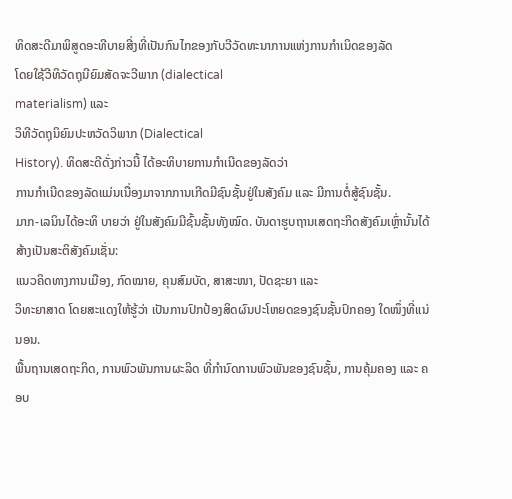ທິດສະດີມາພິສູດອະທີບາຍສີ່ງທີ່ເປັນກົນໄກຂອງກັບວີວັດທະນາການແຫ່ງການກຳເນິດຂອງລັດ
ໂດຍໃຊ້ວີທິວັດຖຸນີຍົມສັດຈະວີພາກ (dialectical
materialism) ແລະ
ວິທີວັດຖຸນິຍົມປະຫວັດວິພາກ (Dialectical
History). ທິດສະດີດັ່ງກ່າວນີ້ ໄດ້ອະທິບາຍການກຳເນີດຂອງລັດວ່າ
ການກຳເນີດຂອງລັດແມ່ນເນື່ອງມາຈາກການເກີດມີຊົນຊັ້ນຢູ່ໃນສັງຄົມ ແລະ ມີການຕໍ່ສູ້ຊົນຊັ້ນ.
ມາກ-ເລນິນໄດ້ອະທິ ບາຍວ່າ ຢູ່ໃນສັງຄົມມີຊົ້ນຊັ້ນທັງໝົດ. ບັນດາຮູບຖານເສດຖະກິດສັງຄົມເຫຼົ່ານັ້ນໄດ້ສ້າງເປັນສະຕິສັງຄົມເຊັ່ນ:
ແນວຄິດທາງການເມືອງ, ກົດໝາຍ, ຄຸນສົມບັດ, ສາສະໜາ, ປັດຊະຍາ ແລະ
ວິທະຍາສາດ ໂດຍສະແດງໃຫ້ຮູ້ວ່າ ເປັນການປົກປ້ອງສິດຜົນປະໂຫຍດຂອງຊົນຊັ້ນປົກຄອງ ໃດໜຶ່ງທີ່ແນ່ນອນ.
ພື້ນຖານເສດຖະກິດ, ການພົວພັນການຜະລິດ ທີ່ກຳນົດການພົວພັນຂອງຊົນຊັ້ນ, ການຄຸ້ມຄອງ ແລະ ຄອບ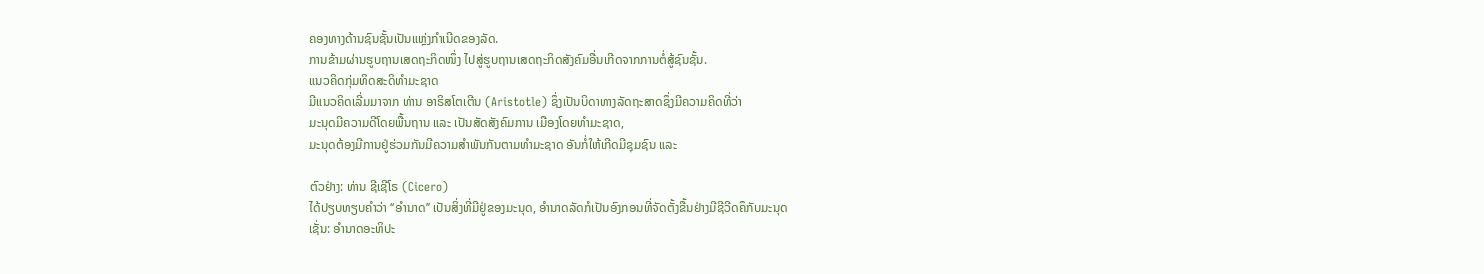ຄອງທາງດ້ານຊົນຊັ້ນເປັນແຫຼ່ງກຳເນີດຂອງລັດ.
ການຂ້າມຜ່ານຮູບຖານເສດຖະກິດໜຶ່ງ ໄປສູ່ຮູບຖານເສດຖະກິດສັງຄົມອື່ນເກີດຈາກການຕໍ່ສູ້ຊົນຊັ້ນ.
ແນວຄິດກຸ່ມທິດສະດິທໍາມະຊາດ
ມີແນວຄິດເລີ່ມມາຈາກ ທ່ານ ອາຣິສໂຕເຕີນ (Aristotle) ຊຶ່ງເປັນບິດາທາງລັດຖະສາດຊຶ່ງມີຄວາມຄິດທີ່ວ່າ
ມະນຸດມີຄວາມດີໂດຍພື້ນຖານ ແລະ ເປັນສັດສັງຄົມການ ເມືອງໂດຍທຳມະຊາດ,
ມະນຸດຕ້ອງມີການຢູ່ຮ່ວມກັນມີຄວາມສຳພັນກັນຕາມທຳມະຊາດ ອັນກໍ່ໃຫ້ເກີດມີຊຸມຊົນ ແລະ

ຕົວຢ່າງ: ທ່ານ ຊີເຊີໂຣ (Cicero)
ໄດ້ປຽບທຽບຄໍາວ່າ ‘‘ອໍານາດ’’ ເປັນສິ່ງທີ່ມີຢູ່ຂອງມະນຸດ, ອຳນາດລັດກໍເປັນອົງກອນທີ່ຈັດຕັ້ງຂື້ນຢ່າງມີຊີວີດຄຶກັບມະນຸດ
ເຊັ່ນ: ອຳນາດອະທິປະ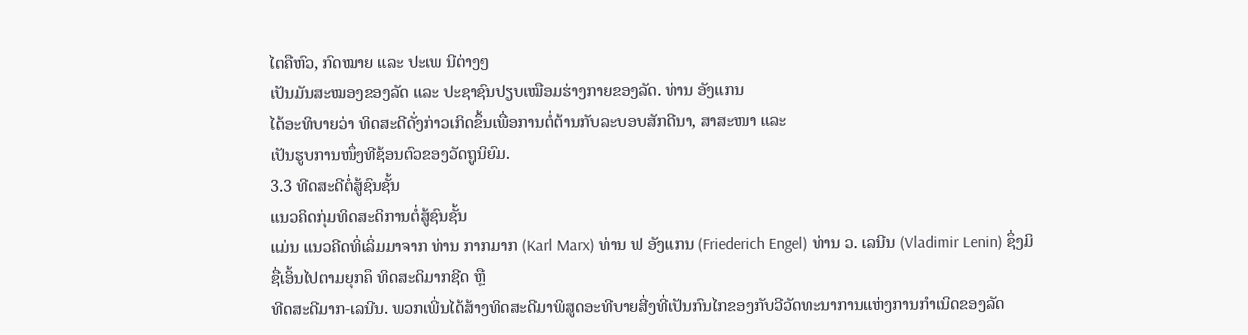ໄຕຄືຫົວ, ກົດໝາຍ ແລະ ປະເພ ນີຕ່າງໆ
ເປັນມັນສະໝອງຂອງລັດ ແລະ ປະຊາຊົນປຽບເໝືອມຮ່າງກາຍຂອງລັດ. ທ່ານ ອັງແກນ
ໄດ້ອະທິບາຍວ່າ ທິດສະດີດັ່ງກ່າວເກິດຂຶ້ນເພື່ອການຕໍ່ຕ້ານກັບລະບອບສັກດີນາ, ສາສະໜາ ແລະ
ເປັນຮູບການໜຶ່ງທີຊ້ອນຕົວຂອງວັດຖູນິຍົມ.
3.3 ທີດສະດີຕໍ່ສູ້ຊົນຊັ້ນ
ແນວຄິດກຸ່ມທິດສະດິການຕໍ່ສູ້ຊົນຊັ້ນ
ແມ່ນ ແນວຄີດທິ່ເລິ່ມມາຈາກ ທ່ານ ກາກມາກ (Karl Marx) ທ່ານ ຟ ອັງແກນ (Friederich Engel) ທ່ານ ວ. ເລນີນ (Vladimir Lenin) ຊຶ່ງມິຊື່ເອິ້ນໄປຕາມຍຸກຄຶ ທິດສະດິມາກຊີດ ຫຼື
ທີດສະດີມາກ-ເລນີນ. ພວກເພີ່ນໄດ້ສ້າງທິດສະດີມາພິສູດອະທີບາຍສີ່ງທີ່ເປັນກົນໄກຂອງກັບວີວັດທະນາການແຫ່ງການກຳເນິດຂອງລັດ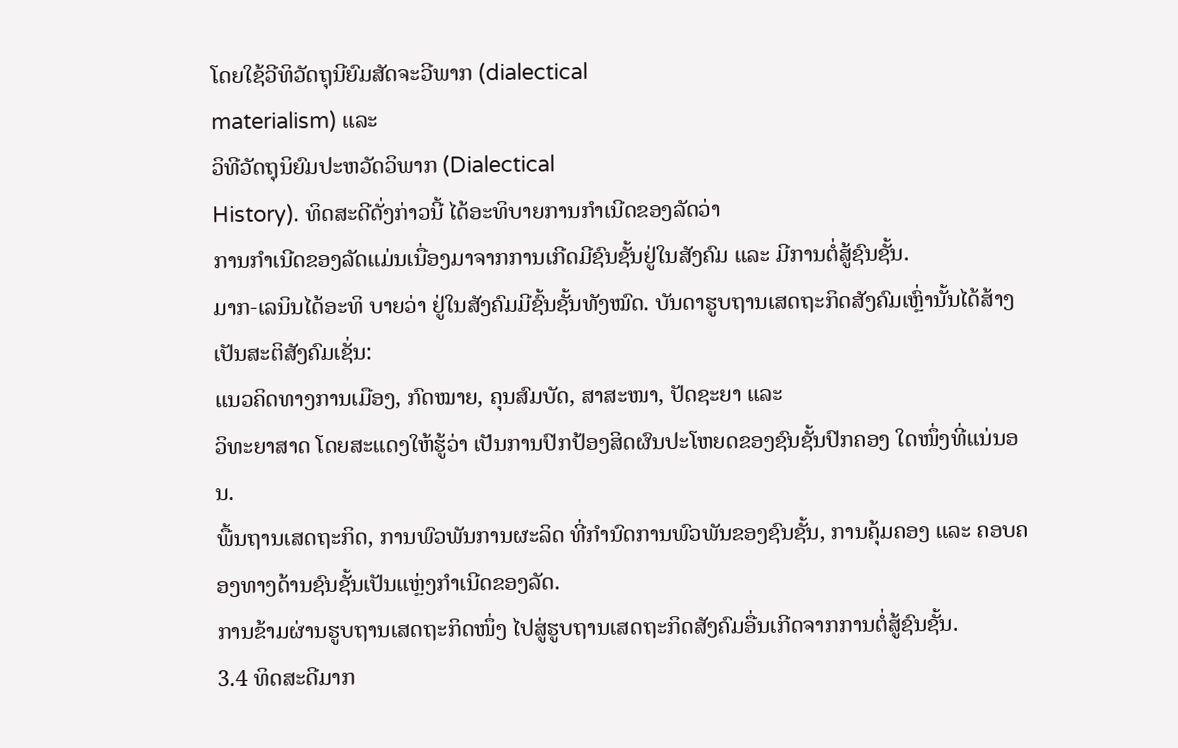ໂດຍໃຊ້ວີທິວັດຖຸນີຍົມສັດຈະວີພາກ (dialectical
materialism) ແລະ
ວິທີວັດຖຸນິຍົມປະຫວັດວິພາກ (Dialectical
History). ທິດສະດີດັ່ງກ່າວນີ້ ໄດ້ອະທິບາຍການກຳເນີດຂອງລັດວ່າ
ການກຳເນີດຂອງລັດແມ່ນເນື່ອງມາຈາກການເກີດມີຊົນຊັ້ນຢູ່ໃນສັງຄົມ ແລະ ມີການຕໍ່ສູ້ຊົນຊັ້ນ.
ມາກ-ເລນິນໄດ້ອະທິ ບາຍວ່າ ຢູ່ໃນສັງຄົມມີຊົ້ນຊັ້ນທັງໝົດ. ບັນດາຮູບຖານເສດຖະກິດສັງຄົມເຫຼົ່ານັ້ນໄດ້ສ້າງເປັນສະຕິສັງຄົມເຊັ່ນ:
ແນວຄິດທາງການເມືອງ, ກົດໝາຍ, ຄຸນສົມບັດ, ສາສະໜາ, ປັດຊະຍາ ແລະ
ວິທະຍາສາດ ໂດຍສະແດງໃຫ້ຮູ້ວ່າ ເປັນການປົກປ້ອງສິດຜົນປະໂຫຍດຂອງຊົນຊັ້ນປົກຄອງ ໃດໜຶ່ງທີ່ແນ່ນອນ.
ພື້ນຖານເສດຖະກິດ, ການພົວພັນການຜະລິດ ທີ່ກຳນົດການພົວພັນຂອງຊົນຊັ້ນ, ການຄຸ້ມຄອງ ແລະ ຄອບຄອງທາງດ້ານຊົນຊັ້ນເປັນແຫຼ່ງກຳເນີດຂອງລັດ.
ການຂ້າມຜ່ານຮູບຖານເສດຖະກິດໜຶ່ງ ໄປສູ່ຮູບຖານເສດຖະກິດສັງຄົມອື່ນເກີດຈາກການຕໍ່ສູ້ຊົນຊັ້ນ.
3.4 ທິດສະດີມາກ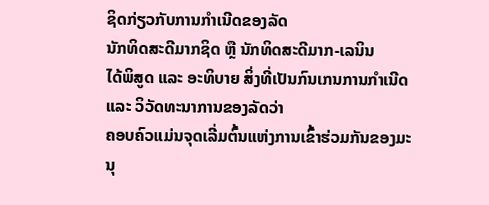ຊິດກ່ຽວກັບການກຳເນີດຂອງລັດ
ນັກທິດສະດີມາກຊິດ ຫຼື ນັກທິດສະດີມາກ-ເລນິນ
ໄດ້ພິສູດ ແລະ ອະທິບາຍ ສິ່ງທີ່ເປັນກົນເກນການກຳເນີດ ແລະ ວິວັດທະນາການຂອງລັດວ່າ
ຄອບຄົວແມ່ນຈຸດເລີ່ມຕົ້ນແຫ່ງການເຂົ້າຮ່ວມກັນຂອງມະນຸ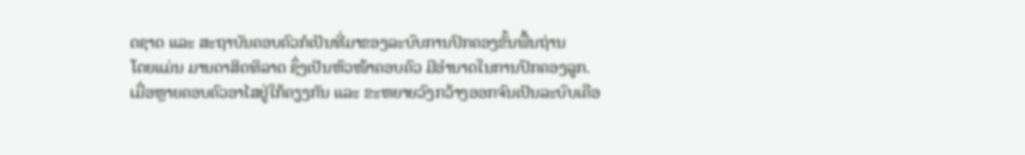ດຊາດ ແລະ ສະຖາບັນຄອບຄົວກໍເປັນທີ່ມາຂອງລະບົບການປົກຄອງຂັ້ນພື້ນຖ່ານ
ໂດຍແມ່ນ ມານດາສິດທິລາດ ຊຶ່ງເປັນຫົວໜ້າຄອບຄົວ ມີອຳນາດໃນການປົກຄອງລູກ.
ເມື່ອຫຼາຍຄອບຄົວອາໄສຢູ່ໃກ້ຄຽງກັນ ແລະ ຂະຫຍາຍວົງກວ້າງອອກຈົນເປັນລະບົບເຄືອ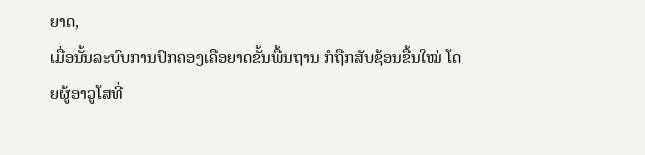ຍາດ,
ເມື່ອນັ້ນລະບົບການປົກຄອງເຄືອຍາດຂັ້ນພື້ນຖານ ກໍຖືກສັບຊ້ອນຂື້ນໃໝ່ ໂດຍຜູ້ອາວູໂສທີ່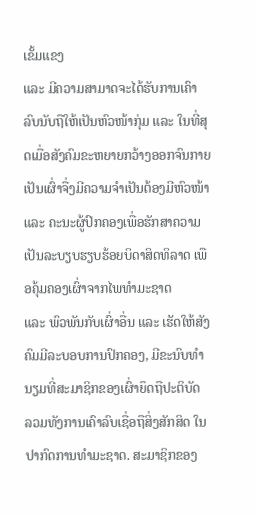ເຂັ້ມແຂງ
ແລະ ມີຄວາມສາມາດຈະໄດ້ຮັບການເຄົາລົບນັບຖືໃຫ້ເປັນຫົວໜ້າກຸ່ມ ແລະ ໃນທີ່ສຸດເມື່ອສັງຄົມຂະຫຍາຍກວ້າງອອກຈົນກາຍເປັນເຜົ່າຈື່ງມີຄວາມຈຳເປັນຕ້ອງມີຫົວໜ້າ
ແລະ ຄະນະຜູ້ປົກຄອງເພື່ອຮັກສາຄວາມເປັນລະບຽບຮຽບຮ້ອຍບິດາສິດທິລາດ ເພືອຄຸ້ມຄອງເຜົ່າຈາກໄພທຳມະຊາດ
ແລະ ພົວພັນກັບເຜົ່າອື່ນ ແລະ ເຮັດໃຫ້ສັງຄົມມີລະບອບການປົກຄອງ, ມີຂະນົບທຳນຽມທີ່ສະມາຊິກຂອງເຜົ່າຍຶດຖືປະຕິບັດ
ລວມທັງການເຄົາລົບເຊື່ອຖືສິ່ງສັກສິດ ໃນປາກົດການທຳມະຊາດ. ສະມາຊິກຂອງ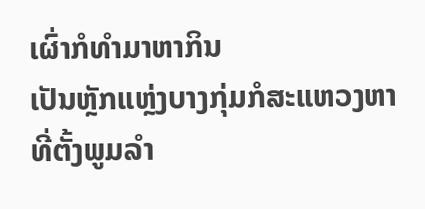ເຜົ່າກໍທຳມາຫາກິນ
ເປັນຫຼັກແຫຼ່ງບາງກຸ່ມກໍສະແຫວງຫາທີ່ຕັ້ງພູມລຳ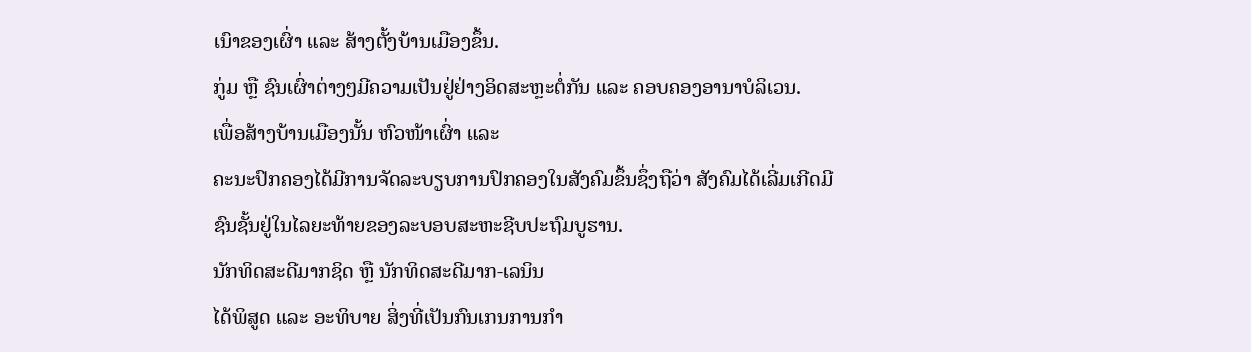ເນົາຂອງເຜົ່າ ແລະ ສ້າງຕັ້ງບ້ານເມືອງຂຶ້ນ.
ກູ່ມ ຫຼື ຊົນເຜົ່າຕ່າງໆມີຄວາມເປັນຢູ່ຢ່າງອິດສະຫຼະຕໍ່ກັນ ແລະ ຄອບຄອງອານາບໍລິເວນ.
ເພື່ອສ້າງບ້ານເມືອງນັ້ນ ຫົວໜ້າເຜົ່າ ແລະ
ຄະນະປົກຄອງໄດ້ມີການຈັດລະບຽບການປົກຄອງໃນສັງຄົມຂຶ້ນຊຶ່ງຖືວ່າ ສັງຄົມໄດ້ເລີ່ມເກີດມີ
ຊົນຊັ້ນຢູ່ໃນໄລຍະທ້າຍຂອງລະບອບສະຫະຊີບປະຖົມບູຮານ.
ນັກທິດສະດີມາກຊິດ ຫຼື ນັກທິດສະດີມາກ-ເລນິນ
ໄດ້ພິສູດ ແລະ ອະທິບາຍ ສິ່ງທີ່ເປັນກົນເກນການກຳ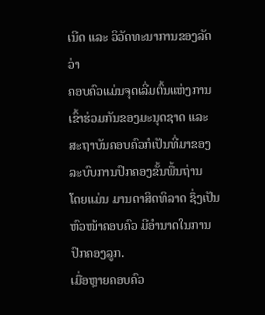ເນີດ ແລະ ວິວັດທະນາການຂອງລັດວ່າ
ຄອບຄົວແມ່ນຈຸດເລີ່ມຕົ້ນແຫ່ງການເຂົ້າຮ່ວມກັນຂອງມະນຸດຊາດ ແລະ ສະຖາບັນຄອບຄົວກໍເປັນທີ່ມາຂອງລະບົບການປົກຄອງຂັ້ນພື້ນຖ່ານ
ໂດຍແມ່ນ ມານດາສິດທິລາດ ຊຶ່ງເປັນຫົວໜ້າຄອບຄົວ ມີອຳນາດໃນການປົກຄອງລູກ.
ເມື່ອຫຼາຍຄອບຄົວ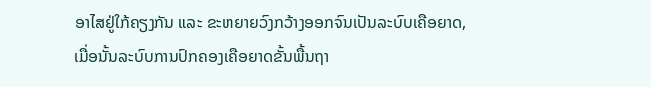ອາໄສຢູ່ໃກ້ຄຽງກັນ ແລະ ຂະຫຍາຍວົງກວ້າງອອກຈົນເປັນລະບົບເຄືອຍາດ,
ເມື່ອນັ້ນລະບົບການປົກຄອງເຄືອຍາດຂັ້ນພື້ນຖາ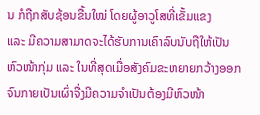ນ ກໍຖືກສັບຊ້ອນຂື້ນໃໝ່ ໂດຍຜູ້ອາວູໂສທີ່ເຂັ້ມແຂງ
ແລະ ມີຄວາມສາມາດຈະໄດ້ຮັບການເຄົາລົບນັບຖືໃຫ້ເປັນຫົວໜ້າກຸ່ມ ແລະ ໃນທີ່ສຸດເມື່ອສັງຄົມຂະຫຍາຍກວ້າງອອກຈົນກາຍເປັນເຜົ່າຈື່ງມີຄວາມຈຳເປັນຕ້ອງມີຫົວໜ້າ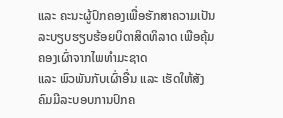ແລະ ຄະນະຜູ້ປົກຄອງເພື່ອຮັກສາຄວາມເປັນລະບຽບຮຽບຮ້ອຍບິດາສິດທິລາດ ເພືອຄຸ້ມຄອງເຜົ່າຈາກໄພທຳມະຊາດ
ແລະ ພົວພັນກັບເຜົ່າອື່ນ ແລະ ເຮັດໃຫ້ສັງຄົມມີລະບອບການປົກຄ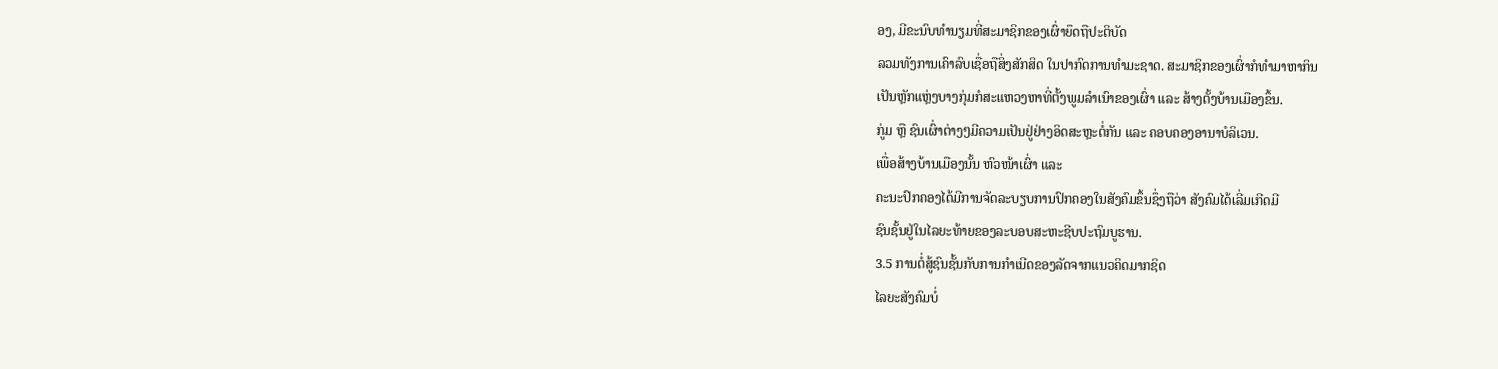ອງ, ມີຂະນົບທຳນຽມທີ່ສະມາຊິກຂອງເຜົ່າຍຶດຖືປະຕິບັດ
ລວມທັງການເຄົາລົບເຊື່ອຖືສິ່ງສັກສິດ ໃນປາກົດການທຳມະຊາດ. ສະມາຊິກຂອງເຜົ່າກໍທຳມາຫາກິນ
ເປັນຫຼັກແຫຼ່ງບາງກຸ່ມກໍສະແຫວງຫາທີ່ຕັ້ງພູມລຳເນົາຂອງເຜົ່າ ແລະ ສ້າງຕັ້ງບ້ານເມືອງຂຶ້ນ.
ກູ່ມ ຫຼື ຊົນເຜົ່າຕ່າງໆມີຄວາມເປັນຢູ່ຢ່າງອິດສະຫຼະຕໍ່ກັນ ແລະ ຄອບຄອງອານາບໍລິເວນ.
ເພື່ອສ້າງບ້ານເມືອງນັ້ນ ຫົວໜ້າເຜົ່າ ແລະ
ຄະນະປົກຄອງໄດ້ມີການຈັດລະບຽບການປົກຄອງໃນສັງຄົມຂຶ້ນຊຶ່ງຖືວ່າ ສັງຄົມໄດ້ເລີ່ມເກີດມີ
ຊົນຊັ້ນຢູ່ໃນໄລຍະທ້າຍຂອງລະບອບສະຫະຊີບປະຖົມບູຮານ.
3.5 ການຕໍ່ສູ້ຊົນຊັ້ນກັບການກໍາເນີດຂອງລັດຈາກແນວຄິດມາກຊິດ
ໄລຍະສັງຄົມບໍ່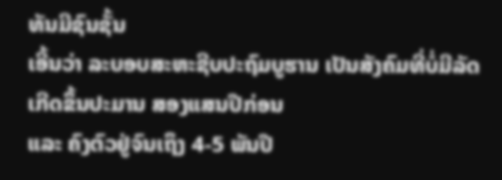ທັນມີຊົນຊັ້ນ
ເອີ້ນວ່າ ລະບອບສະຫະຊີບປະຖົມບູຮານ ເປັນສັງຄົມທີ່ບໍ່ມີລັດເກີດຂຶ້ນປະມານ ສອງແສນປີກ່ອນ
ແລະ ຄົງຕົວຢູ່ຈົນເຖຶງ 4-5 ພັນປີ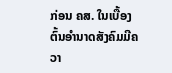ກ່ອນ ຄສ. ໃນເບື້ອງຕົ້ນອໍານາດສັງຄົມມີຄວາ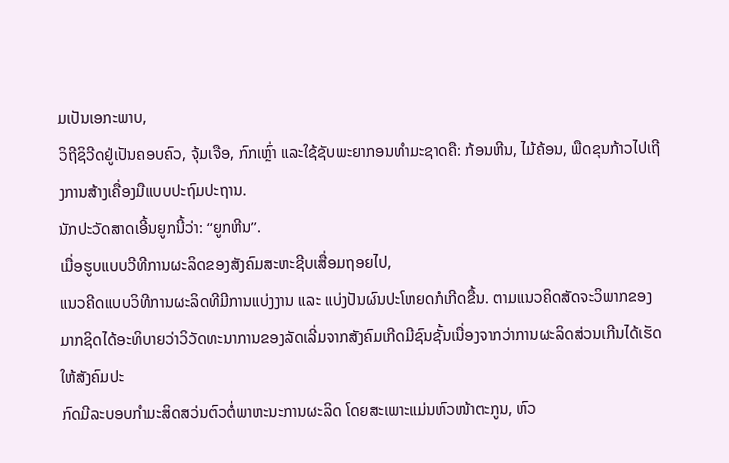ມເປັນເອກະພາບ,
ວິຖີຊິວີດຢູ່ເປັນຄອບຄົວ, ຈຸ້ມເຈືອ, ກົກເຫຼົ່າ ແລະໃຊ້ຊັບພະຍາກອນທຳມະຊາດຄື: ກ້ອນຫີນ, ໄມ້ຄ້ອນ, ພືດຂຸນກ້າວໄປເຖີງການສ້າງເຄື່ອງມືແບບປະຖົມປະຖານ.
ນັກປະວັດສາດເອີ້ນຍູກນີ້ວ່າ: ‘‘ຍູກຫີນ’’.
ເມື່ອຮູບແບບວີທີການຜະລິດຂອງສັງຄົມສະຫະຊີບເສື່ອມຖອຍໄປ,
ແນວຄີດແບບວິທີການຜະລິດທີມີການແບ່ງງານ ແລະ ແບ່ງປັນຜົນປະໂຫຍດກໍເກີດຂື້ນ. ຕາມແນວຄິດສັດຈະວິພາກຂອງມາກຊິດໄດ້ອະທິບາຍວ່າວິວັດທະນາການຂອງລັດເລີ່ມຈາກສັງຄົມເກີດມີຊົນຊັ້ນເນື່ອງຈາກວ່າການຜະລິດສ່ວນເກີນໄດ້ເຮັດໃຫ້ສັງຄົມປະ
ກົດມີລະບອບກຳມະສິດສວ່ນຕົວຕໍ່ພາຫະນະການຜະລິດ ໂດຍສະເພາະແມ່ນຫົວໜ້າຕະກູນ, ຫົວ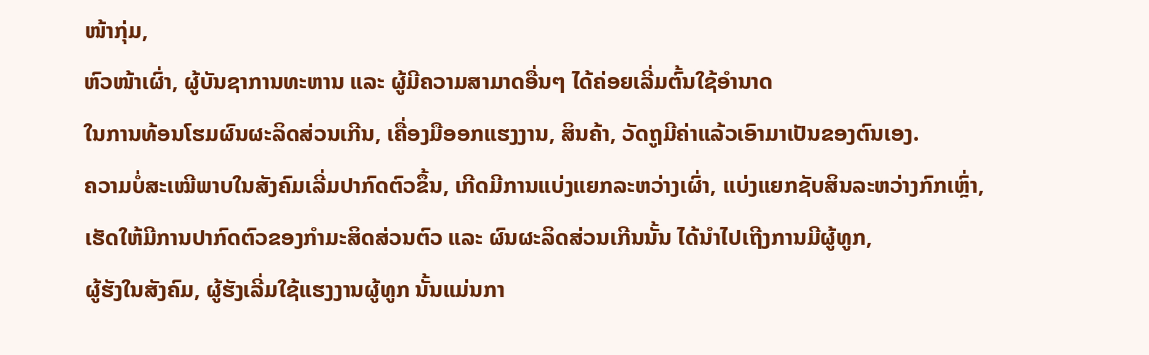ໜ້າກຸ່ມ,
ຫົວໜ້າເຜົ່າ, ຜູ້ບັນຊາການທະຫານ ແລະ ຜູ້ມີຄວາມສາມາດອື່ນໆ ໄດ້ຄ່ອຍເລີ່ມຕົ້ນໃຊ້ອຳນາດ
ໃນການທ້ອນໂຮມຜົນຜະລິດສ່ວນເກີນ, ເຄື່ອງມືອອກແຮງງານ, ສິນຄ້າ, ວັດຖູມີຄ່າແລ້ວເອົາມາເປັນຂອງຕົນເອງ.
ຄວາມບໍ່ສະເໝີພາບໃນສັງຄົມເລີ່ມປາກົດຕົວຂຶ້ນ, ເກີດມີການແບ່ງແຍກລະຫວ່າງເຜົ່າ, ແບ່ງແຍກຊັບສິນລະຫວ່າງກົກເຫຼົ່າ,
ເຮັດໃຫ້ມີການປາກົດຕົວຂອງກຳມະສິດສ່ວນຕົວ ແລະ ຜົນຜະລິດສ່ວນເກີນນັ້ນ ໄດ້ນຳໄປເຖີງການມີຜູ້ທູກ,
ຜູ້ຮັງໃນສັງຄົມ, ຜູ້ຮັງເລີ່ມໃຊ້ແຮງງານຜູ້ທູກ ນັ້ນແມ່ນກາ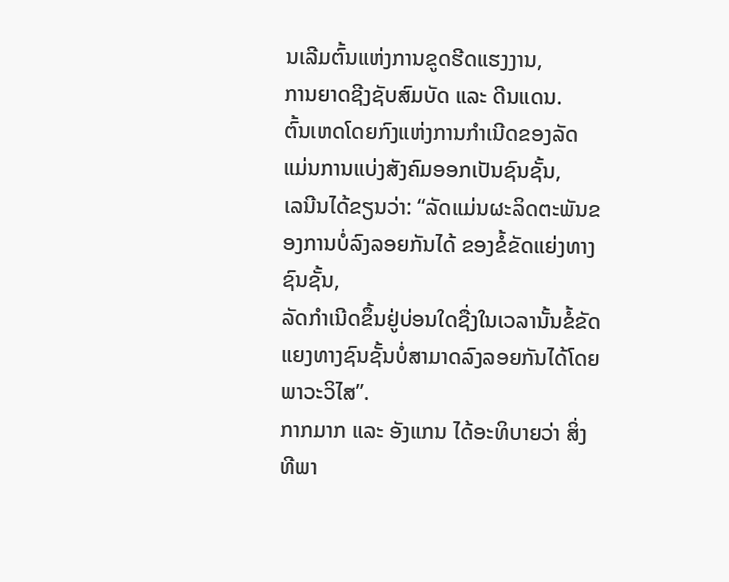ນເລີມຕົ້ນແຫ່ງການຂູດຮີດແຮງງານ,
ການຍາດຊີງຊັບສົມບັດ ແລະ ດີນແດນ.
ຕົ້ນເຫດໂດຍກົງແຫ່ງການກໍາເນີດຂອງລັດ ແມ່ນການແບ່ງສັງຄົມອອກເປັນຊົນຊັ້ນ,
ເລນີນໄດ້ຂຽນວ່າ: “ລັດແມ່ນຜະລິດຕະພັນຂອງການບໍ່ລົງລອຍກັນໄດ້ ຂອງຂໍ້ຂັດແຍ່ງທາງຊົນຊັ້ນ,
ລັດກຳເນີດຂຶ້ນຢູ່ບ່ອນໃດຊື່ງໃນເວລານັ້ນຂໍ້ຂັດແຍງທາງຊົນຊັ້ນບໍ່ສາມາດລົງລອຍກັນໄດ້ໂດຍພາວະວິໄສ”.
ກາກມາກ ແລະ ອັງແກນ ໄດ້ອະທິບາຍວ່າ ສິ່ງທີພາ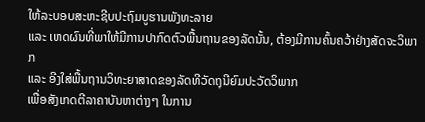ໃຫ້ລະບອບສະຫະຊີບປະຖົມບູຮານພັງທະລາຍ
ແລະ ເຫດຜົນທີ່ພາໃຫ້ມີການປາກົດຕົວພື້ນຖານຂອງລັດນັ້ນ, ຕ້ອງມີການຄົ້ນຄວ້າຢ່າງສັດຈະວິພາກ
ແລະ ອີງໃສ່ພື້ນຖານວິທະຍາສາດຂອງລັດທີວັດຖຸນີຍົມປະວັດວິພາກ
ເພື່ອສັງເກດຕີລາຄາບັນຫາຕ່າງໆ ໃນການ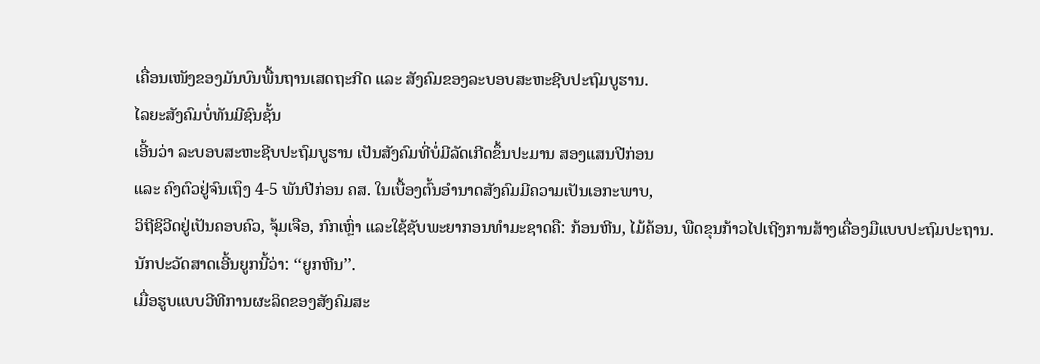ເຄື່ອນເໜັງຂອງມັນບົນພື້ນຖານເສດຖະກີດ ແລະ ສັງຄົມຂອງລະບອບສະຫະຊີບປະຖົມບູຮານ.
ໄລຍະສັງຄົມບໍ່ທັນມີຊົນຊັ້ນ
ເອີ້ນວ່າ ລະບອບສະຫະຊີບປະຖົມບູຮານ ເປັນສັງຄົມທີ່ບໍ່ມີລັດເກີດຂຶ້ນປະມານ ສອງແສນປີກ່ອນ
ແລະ ຄົງຕົວຢູ່ຈົນເຖຶງ 4-5 ພັນປີກ່ອນ ຄສ. ໃນເບື້ອງຕົ້ນອໍານາດສັງຄົມມີຄວາມເປັນເອກະພາບ,
ວິຖີຊິວີດຢູ່ເປັນຄອບຄົວ, ຈຸ້ມເຈືອ, ກົກເຫຼົ່າ ແລະໃຊ້ຊັບພະຍາກອນທຳມະຊາດຄື: ກ້ອນຫີນ, ໄມ້ຄ້ອນ, ພືດຂຸນກ້າວໄປເຖີງການສ້າງເຄື່ອງມືແບບປະຖົມປະຖານ.
ນັກປະວັດສາດເອີ້ນຍູກນີ້ວ່າ: ‘‘ຍູກຫີນ’’.
ເມື່ອຮູບແບບວີທີການຜະລິດຂອງສັງຄົມສະ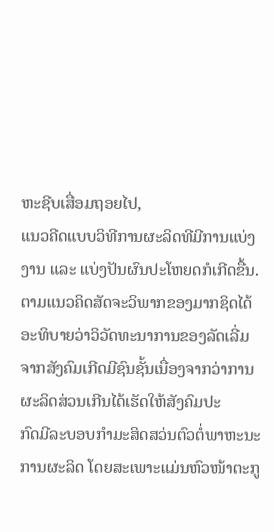ຫະຊີບເສື່ອມຖອຍໄປ,
ແນວຄີດແບບວິທີການຜະລິດທີມີການແບ່ງງານ ແລະ ແບ່ງປັນຜົນປະໂຫຍດກໍເກີດຂື້ນ. ຕາມແນວຄິດສັດຈະວິພາກຂອງມາກຊິດໄດ້ອະທິບາຍວ່າວິວັດທະນາການຂອງລັດເລີ່ມຈາກສັງຄົມເກີດມີຊົນຊັ້ນເນື່ອງຈາກວ່າການຜະລິດສ່ວນເກີນໄດ້ເຮັດໃຫ້ສັງຄົມປະ
ກົດມີລະບອບກຳມະສິດສວ່ນຕົວຕໍ່ພາຫະນະການຜະລິດ ໂດຍສະເພາະແມ່ນຫົວໜ້າຕະກູ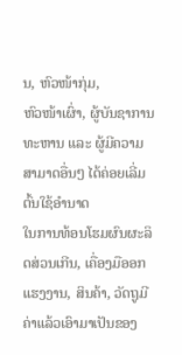ນ, ຫົວໜ້າກຸ່ມ,
ຫົວໜ້າເຜົ່າ, ຜູ້ບັນຊາການທະຫານ ແລະ ຜູ້ມີຄວາມສາມາດອື່ນໆ ໄດ້ຄ່ອຍເລີ່ມຕົ້ນໃຊ້ອຳນາດ
ໃນການທ້ອນໂຮມຜົນຜະລິດສ່ວນເກີນ, ເຄື່ອງມືອອກແຮງງານ, ສິນຄ້າ, ວັດຖູມີຄ່າແລ້ວເອົາມາເປັນຂອງ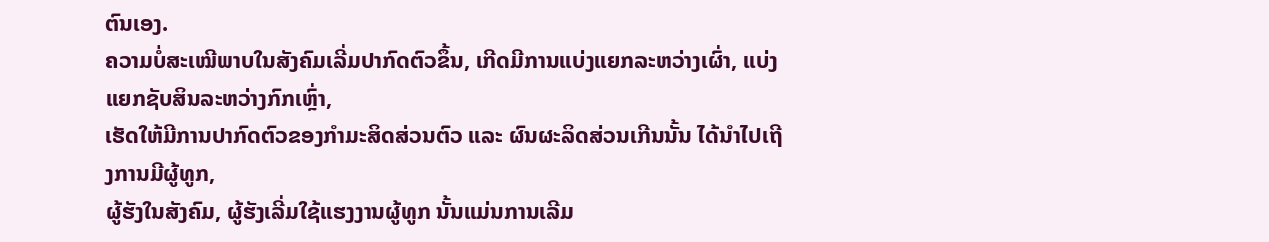ຕົນເອງ.
ຄວາມບໍ່ສະເໝີພາບໃນສັງຄົມເລີ່ມປາກົດຕົວຂຶ້ນ, ເກີດມີການແບ່ງແຍກລະຫວ່າງເຜົ່າ, ແບ່ງແຍກຊັບສິນລະຫວ່າງກົກເຫຼົ່າ,
ເຮັດໃຫ້ມີການປາກົດຕົວຂອງກຳມະສິດສ່ວນຕົວ ແລະ ຜົນຜະລິດສ່ວນເກີນນັ້ນ ໄດ້ນຳໄປເຖີງການມີຜູ້ທູກ,
ຜູ້ຮັງໃນສັງຄົມ, ຜູ້ຮັງເລີ່ມໃຊ້ແຮງງານຜູ້ທູກ ນັ້ນແມ່ນການເລີມ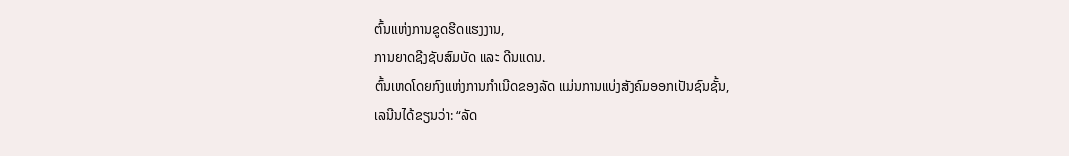ຕົ້ນແຫ່ງການຂູດຮີດແຮງງານ,
ການຍາດຊີງຊັບສົມບັດ ແລະ ດີນແດນ.
ຕົ້ນເຫດໂດຍກົງແຫ່ງການກໍາເນີດຂອງລັດ ແມ່ນການແບ່ງສັງຄົມອອກເປັນຊົນຊັ້ນ,
ເລນີນໄດ້ຂຽນວ່າ: “ລັດ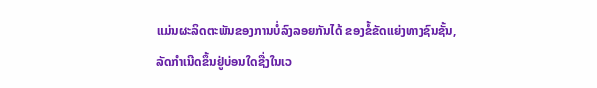ແມ່ນຜະລິດຕະພັນຂອງການບໍ່ລົງລອຍກັນໄດ້ ຂອງຂໍ້ຂັດແຍ່ງທາງຊົນຊັ້ນ,
ລັດກຳເນີດຂຶ້ນຢູ່ບ່ອນໃດຊື່ງໃນເວ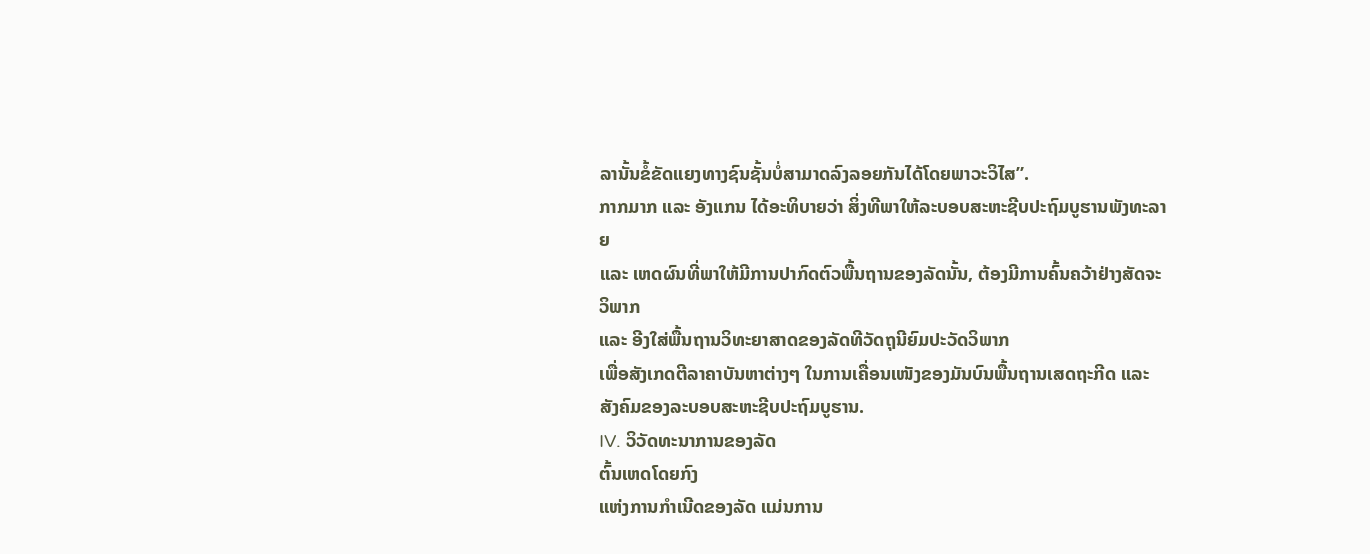ລານັ້ນຂໍ້ຂັດແຍງທາງຊົນຊັ້ນບໍ່ສາມາດລົງລອຍກັນໄດ້ໂດຍພາວະວິໄສ”.
ກາກມາກ ແລະ ອັງແກນ ໄດ້ອະທິບາຍວ່າ ສິ່ງທີພາໃຫ້ລະບອບສະຫະຊີບປະຖົມບູຮານພັງທະລາຍ
ແລະ ເຫດຜົນທີ່ພາໃຫ້ມີການປາກົດຕົວພື້ນຖານຂອງລັດນັ້ນ, ຕ້ອງມີການຄົ້ນຄວ້າຢ່າງສັດຈະວິພາກ
ແລະ ອີງໃສ່ພື້ນຖານວິທະຍາສາດຂອງລັດທີວັດຖຸນີຍົມປະວັດວິພາກ
ເພື່ອສັງເກດຕີລາຄາບັນຫາຕ່າງໆ ໃນການເຄື່ອນເໜັງຂອງມັນບົນພື້ນຖານເສດຖະກີດ ແລະ ສັງຄົມຂອງລະບອບສະຫະຊີບປະຖົມບູຮານ.
IV. ວິວັດທະນາການຂອງລັດ
ຕົ້ນເຫດໂດຍກົງ
ແຫ່ງການກຳເນີດຂອງລັດ ແມ່ນການ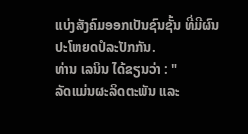ແບ່ງສັງຄົມອອກເປັນຊົນຊັ້ນ ທີ່ມີຜົນປະໂຫຍດປໍລະປັກກັນ.
ທ່ານ ເລນິນ ໄດ້ຂຽນວ່າ : "
ລັດແມ່ນຜະລິດຕະພັນ ແລະ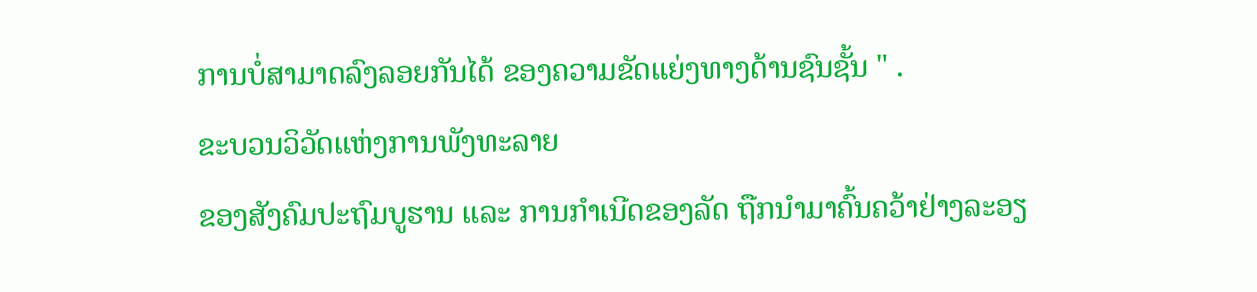ການບໍ່ສາມາດລົງລອຍກັນໄດ້ ຂອງຄວາມຂັດແຍ່ງທາງດ້ານຊົນຊັ້ນ " .
ຂະບວນວິວັດແຫ່ງການພັງທະລາຍ
ຂອງສັງຄົມປະຖົມບູຮານ ແລະ ການກຳເນີດຂອງລັດ ຖືກນຳມາຄົ້ນຄວ້າຢ່າງລະອຽ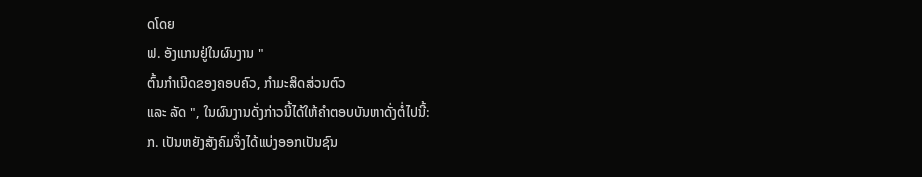ດໂດຍ
ຟ. ອັງແກນຢູ່ໃນຜົນງານ "
ຕົ້ນກຳເນີດຂອງຄອບຄົວ, ກຳມະສິດສ່ວນຕົວ
ແລະ ລັດ ", ໃນຜົນງານດັ່ງກ່າວນີ້ໄດ້ໃຫ້ຄຳຕອບບັນຫາດັ່ງຕໍ່ໄປນີ້:
ກ. ເປັນຫຍັງສັງຄົມຈຶ່ງໄດ້ແບ່ງອອກເປັນຊົນ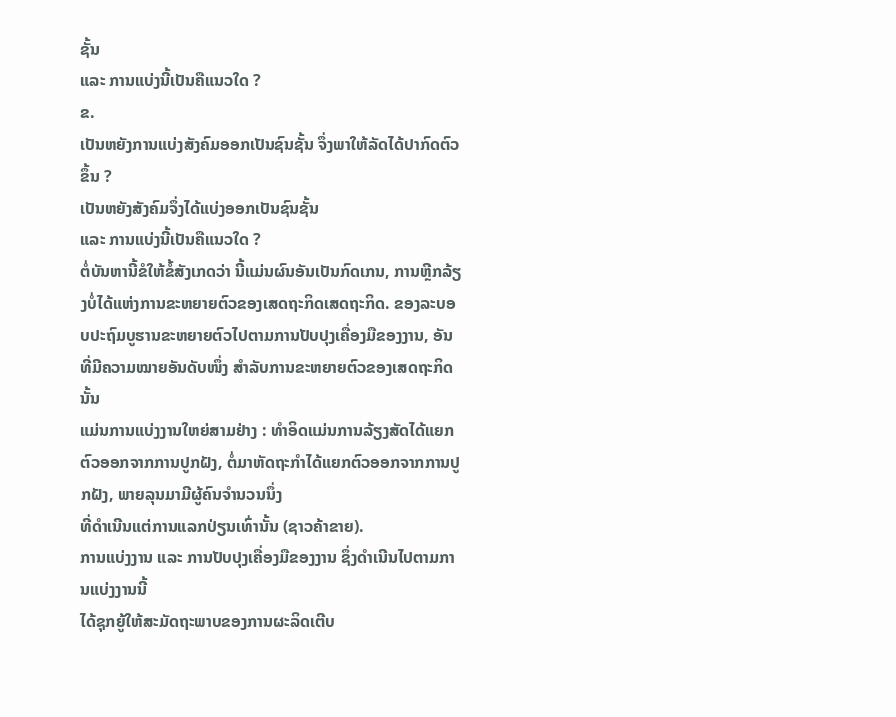ຊັ້ນ
ແລະ ການແບ່ງນີ້ເປັນຄືແນວໃດ ?
ຂ.
ເປັນຫຍັງການແບ່ງສັງຄົມອອກເປັນຊົນຊັ້ນ ຈຶ່ງພາໃຫ້ລັດໄດ້ປາກົດຕົວຂຶ້ນ ?
ເປັນຫຍັງສັງຄົມຈຶ່ງໄດ້ແບ່ງອອກເປັນຊົນຊັ້ນ
ແລະ ການແບ່ງນີ້ເປັນຄືແນວໃດ ?
ຕໍ່ບັນຫານີ້ຂໍໃຫ້ຂໍ້ສັງເກດວ່າ ນີ້ແມ່ນຜົນອັນເປັນກົດເກນ, ການຫຼີກລ້ຽງບໍ່ໄດ້ແຫ່ງການຂະຫຍາຍຕົວຂອງເສດຖະກິດເສດຖະກິດ. ຂອງລະບອບປະຖົມບູຮານຂະຫຍາຍຕົວໄປຕາມການປັບປຸງເຄື່ອງມືຂອງງານ, ອັນທີ່ມີຄວາມໝາຍອັນດັບໜຶ່ງ ສຳລັບການຂະຫຍາຍຕົວຂອງເສດຖະກິດນັ້ນ
ແມ່ນການແບ່ງງານໃຫຍ່ສາມຢ່າງ : ທຳອິດແມ່ນການລ້ຽງສັດໄດ້ແຍກຕົວອອກຈາກການປູກຝັງ, ຕໍ່ມາຫັດຖະກຳໄດ້ແຍກຕົວອອກຈາກການປູກຝັງ, ພາຍລຸນມາມີຜູ້ຄົນຈຳນວນນຶ່ງ
ທີ່ດຳເນີນແຕ່ການແລກປ່ຽນເທົ່ານັ້ນ (ຊາວຄ້າຂາຍ).
ການແບ່ງງານ ແລະ ການປັບປຸງເຄື່ອງມືຂອງງານ ຊຶ່ງດຳເນີນໄປຕາມການແບ່ງງານນີ້
ໄດ້ຊຸກຍູ້ໃຫ້ສະມັດຖະພາບຂອງການຜະລິດເຕີບ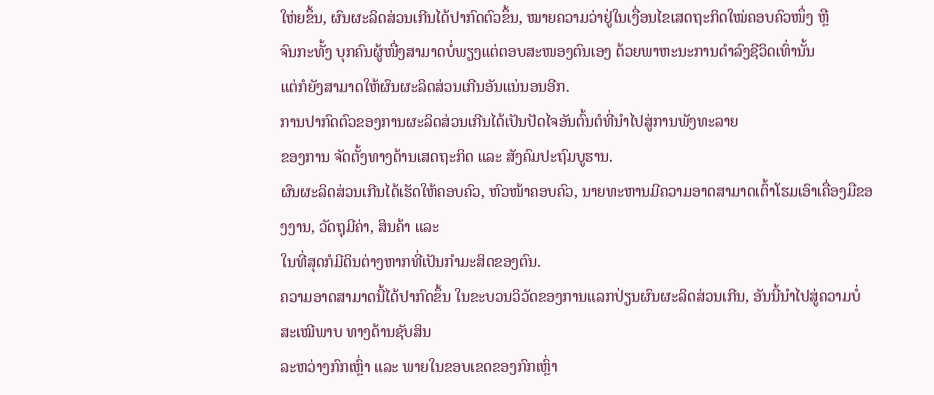ໃຫ່ຍຂຶ້ນ, ຜົນຜະລິດສ່ວນເກີນໄດ້ປາກົດຕົວຂຶ້ນ, ໝາຍຄວາມວ່າຢູ່ໃນເງື່ອນໄຂເສດຖະກິດໃໝ່ຄອບຄົວໜຶ່ງ ຫຼື
ຈົນກະທັ້ງ ບຸກຄົນຜູ້ໜື່ງສາມາດບໍ່ພຽງແຕ່ຕອບສະໜອງຕົນເອງ ດ້ວຍພາຫະນະການດຳລົງຊີວິດເທົ່ານັ້ນ
ແຕ່ກໍຍັງສາມາດໃຫ້ຜົນຜະລິດສ່ວນເກີນອັນແນ່ນອນອີກ.
ການປາກົດຕົວຂອງການຜະລິດສ່ວນເກີນໄດ້ເປັນປັດໄຈອັນຕົ້ນຕໍທີ່ນຳໄປສູ່ການພັງທະລາຍ
ຂອງການ ຈັດຕັ້ງທາງດ້ານເສດຖະກິດ ແລະ ສັງຄົມປະຖົມບູຮານ.
ຜົນຜະລິດສ່ວນເກີນໄດ້ເຮັດໃຫ້ຄອບຄົວ, ຫົວໜ້າຄອບຄົວ, ນາຍທະຫານມີຄວາມອາດສາມາດເຕົ້າໂຮມເອົາເຄື່ອງມືຂອງງານ, ວັດຖຸມີຄ່າ, ສິນຄ້າ ແລະ
ໃນທີ່ສຸດກໍມີດິນຕ່າງຫາກທີ່ເປັນກຳມະສິດຂອງຕົນ.
ຄວາມອາດສາມາດນີ້ໄດ້ປາກົດຂຶ້ນ ໃນຂະບວນວິວັດຂອງການແລກປ່ຽນຜົນຜະລິດສ່ວນເກີນ, ອັນນີ້ນຳໄປສູ່ຄວາມບໍ່ສະເໝີພາບ ທາງດ້ານຊັບສິນ
ລະຫວ່າງກົກເຫຼົ່າ ແລະ ພາຍໃນຂອບເຂດຂອງກົກເຫຼົ່າ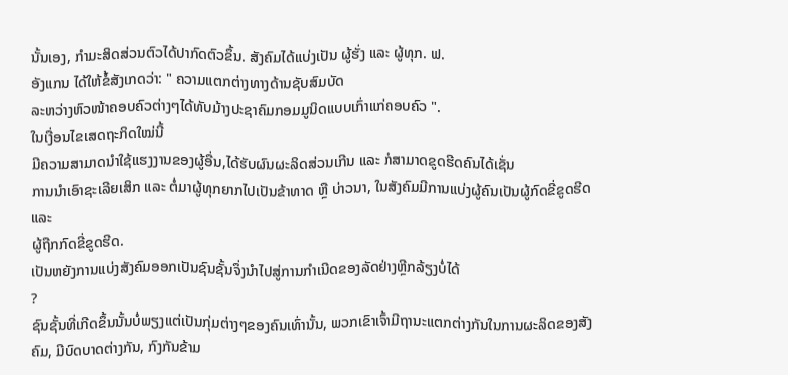ນັ້ນເອງ, ກຳມະສິດສ່ວນຕົວໄດ້ປາກົດຕົວຂຶ້ນ. ສັງຄົມໄດ້ແບ່ງເປັນ ຜູ້ຮັ່ງ ແລະ ຜູ້ທຸກ. ຟ.
ອັງແກນ ໄດ້ໃຫ້ຂໍ້ສັງເກດວ່າ: " ຄວາມແຕກຕ່າງທາງດ້ານຊັບສົມບັດ
ລະຫວ່າງຫົວໜ້າຄອບຄົວຕ່າງໆໄດ້ທັບມ້າງປະຊາຄົມກອມມູນິດແບບເກົ່າແກ່ຄອບຄົວ ".
ໃນເງື່ອນໄຂເສດຖະກິດໃໝ່ນີ້
ມີຄວາມສາມາດນຳໃຊ້ແຮງງານຂອງຜູ້ອື່ນ,ໄດ້ຮັບຜົນຜະລິດສ່ວນເກີນ ແລະ ກໍສາມາດຂູດຮີດຄົນໄດ້ເຊັ່ນ
ການນໍາເອົາຊະເລີຍເສິກ ແລະ ຕໍ່ມາຜູ້ທຸກຍາກໄປເປັນຂ້າທາດ ຫຼື ບ່າວນາ, ໃນສັງຄົມມີການແບ່ງຜູ້ຄົນເປັນຜູ້ກົດຂີ່ຂູດຮີດ ແລະ
ຜູ້ຖືກກົດຂີ່ຂູດຮີດ.
ເປັນຫຍັງການແບ່ງສັງຄົມອອກເປັນຊົນຊັ້ນຈຶ່ງນຳໄປສູ່ການກຳເນີດຂອງລັດຢ່າງຫຼີກລ້ຽງບໍ່ໄດ້
?
ຊົນຊັ້ນທີ່ເກີດຂຶ້ນນັ້ນບໍ່ພຽງແຕ່ເປັນກຸ່ມຕ່າງໆຂອງຄົນເທົ່ານັ້ນ, ພວກເຂົາເຈົ້າມີຖານະແຕກຕ່າງກັນໃນການຜະລິດຂອງສັງຄົມ, ມີບົດບາດຕ່າງກັນ, ກົງກັນຂ້າມ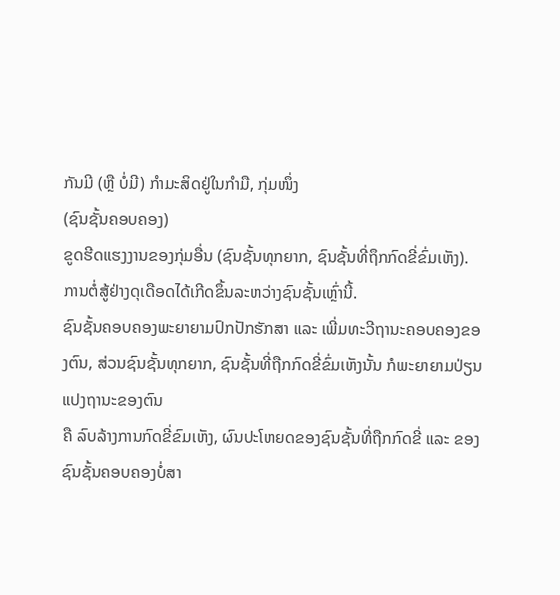ກັນມີ (ຫຼື ບໍ່ມີ) ກຳມະສິດຢູ່ໃນກຳມື, ກຸ່ມໜຶ່ງ
(ຊົນຊັ້ນຄອບຄອງ)
ຂູດຮີດແຮງງານຂອງກຸ່ມອື່ນ (ຊົນຊັ້ນທຸກຍາກ, ຊົນຊັ້ນທີ່ຖຶກກົດຂີ່ຂົ່ມເຫັງ). ການຕໍ່ສູ້ຢ່າງດຸເດືອດໄດ້ເກີດຂຶ້ນລະຫວ່າງຊົນຊັ້ນເຫຼົ່ານີ້.
ຊົນຊັ້ນຄອບຄອງພະຍາຍາມປົກປັກຮັກສາ ແລະ ເພີ່ມທະວີຖານະຄອບຄອງຂອງຕົນ, ສ່ວນຊົນຊັ້ນທຸກຍາກ, ຊົນຊັ້ນທີ່ຖືກກົດຂີ່ຂົ່ມເຫັງນັ້ນ ກໍພະຍາຍາມປ່ຽນແປງຖານະຂອງຕົນ
ຄື ລົບລ້າງການກົດຂີ່ຂົມເຫັງ, ຜົນປະໂຫຍດຂອງຊົນຊັ້ນທີ່ຖືກກົດຂີ່ ແລະ ຂອງຊົນຊັ້ນຄອບຄອງບໍ່ສາ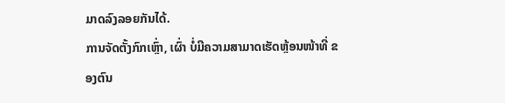ມາດລົງລອຍກັນໄດ້.
ການຈັດຕັ້ງກົກເຫຼົ່າ, ເຜົ່າ ບໍ່ມີຄວາມສາມາດເຮັດຫຼ້ອນໜ້າທີ່ ຂອງຕົນ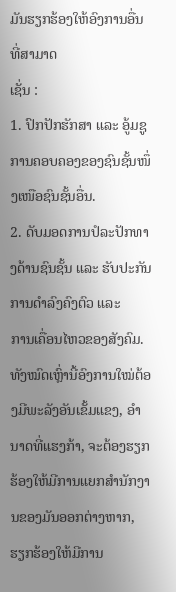ມັນຮຽກຮ້ອງໃຫ້ອົງການອື່ນທີ່ສາມາດ
ເຊັ່ນ :
1. ປົກປັກຮັກສາ ແລະ ອູ້ມຊູການຄອບຄອງຂອງຊົນຊັ້ນໜຶ່ງເໜືອຊົນຊັ້ນອື່ນ.
2. ດັບມອດການປໍລະປັກທາງດ້ານຊົນຊັ້ນ ແລະ ຮັບປະກັນການດຳລົງຄົງຕົວ ແລະ
ການເຄື່ອນໄຫວຂອງສັງຄົມ.
ທັງໝົດເຫຼົ່ານີ້ອົງການໃໝ່ຕ້ອງມີພະລັງອັນເຂັ້ມແຂງ, ອຳນາດທີ່ແຮງກ້າ, ຈະຕ້ອງຮຽກຮ້ອງໃຫ້ມີການແຍກສຳນັກງານຂອງມັນອອກຕ່າງຫາກ, ຮຽກຮ້ອງໃຫ້ມີການ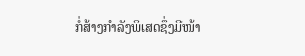ກໍ່ສ້າງກຳລັງພິເສດຊຶ່ງມີໜ້າ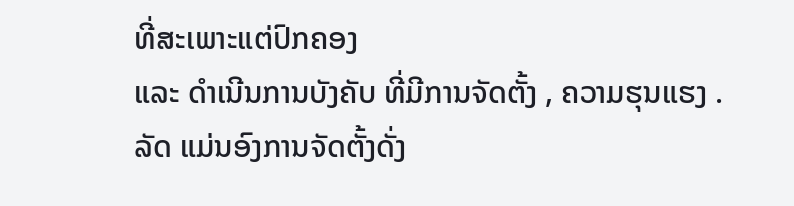ທີ່ສະເພາະແຕ່ປົກຄອງ
ແລະ ດຳເນີນການບັງຄັບ ທີ່ມີການຈັດຕັ້ງ , ຄວາມຮຸນແຮງ .
ລັດ ແມ່ນອົງການຈັດຕັ້ງດັ່ງ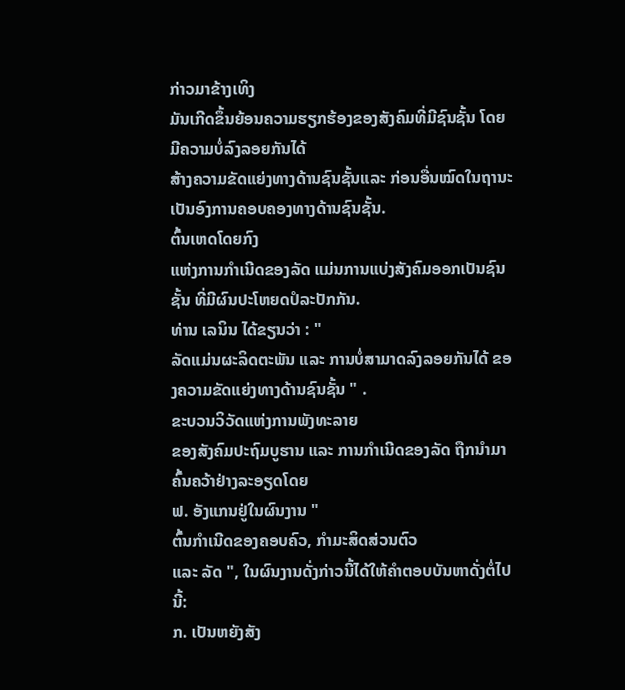ກ່າວມາຂ້າງເທິງ
ມັນເກີດຂຶ້ນຍ້ອນຄວາມຮຽກຮ້ອງຂອງສັງຄົມທີ່ມີຊົນຊັ້ນ ໂດຍມີຄວາມບໍ່ລົງລອຍກັນໄດ້
ສ້າງຄວາມຂັດແຍ່ງທາງດ້ານຊົນຊັ້ນແລະ ກ່ອນອື່ນໝົດໃນຖານະເປັນອົງການຄອບຄອງທາງດ້ານຊົນຊັ້ນ.
ຕົ້ນເຫດໂດຍກົງ
ແຫ່ງການກຳເນີດຂອງລັດ ແມ່ນການແບ່ງສັງຄົມອອກເປັນຊົນຊັ້ນ ທີ່ມີຜົນປະໂຫຍດປໍລະປັກກັນ.
ທ່ານ ເລນິນ ໄດ້ຂຽນວ່າ : "
ລັດແມ່ນຜະລິດຕະພັນ ແລະ ການບໍ່ສາມາດລົງລອຍກັນໄດ້ ຂອງຄວາມຂັດແຍ່ງທາງດ້ານຊົນຊັ້ນ " .
ຂະບວນວິວັດແຫ່ງການພັງທະລາຍ
ຂອງສັງຄົມປະຖົມບູຮານ ແລະ ການກຳເນີດຂອງລັດ ຖືກນຳມາຄົ້ນຄວ້າຢ່າງລະອຽດໂດຍ
ຟ. ອັງແກນຢູ່ໃນຜົນງານ "
ຕົ້ນກຳເນີດຂອງຄອບຄົວ, ກຳມະສິດສ່ວນຕົວ
ແລະ ລັດ ", ໃນຜົນງານດັ່ງກ່າວນີ້ໄດ້ໃຫ້ຄຳຕອບບັນຫາດັ່ງຕໍ່ໄປນີ້:
ກ. ເປັນຫຍັງສັງ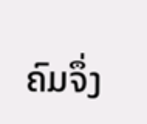ຄົມຈຶ່ງ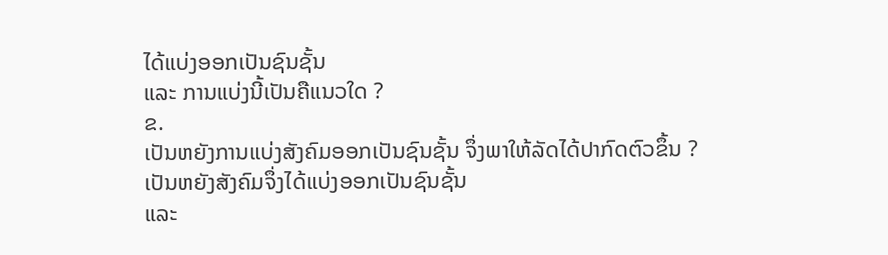ໄດ້ແບ່ງອອກເປັນຊົນຊັ້ນ
ແລະ ການແບ່ງນີ້ເປັນຄືແນວໃດ ?
ຂ.
ເປັນຫຍັງການແບ່ງສັງຄົມອອກເປັນຊົນຊັ້ນ ຈຶ່ງພາໃຫ້ລັດໄດ້ປາກົດຕົວຂຶ້ນ ?
ເປັນຫຍັງສັງຄົມຈຶ່ງໄດ້ແບ່ງອອກເປັນຊົນຊັ້ນ
ແລະ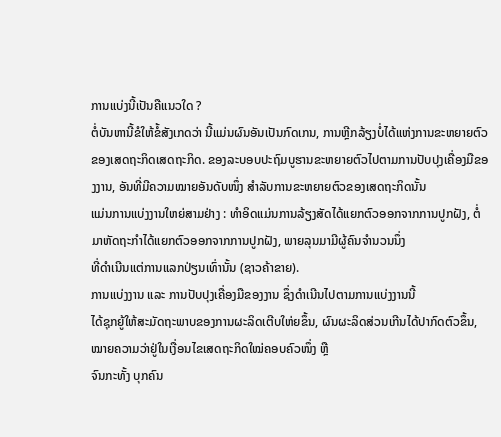ການແບ່ງນີ້ເປັນຄືແນວໃດ ?
ຕໍ່ບັນຫານີ້ຂໍໃຫ້ຂໍ້ສັງເກດວ່າ ນີ້ແມ່ນຜົນອັນເປັນກົດເກນ, ການຫຼີກລ້ຽງບໍ່ໄດ້ແຫ່ງການຂະຫຍາຍຕົວຂອງເສດຖະກິດເສດຖະກິດ. ຂອງລະບອບປະຖົມບູຮານຂະຫຍາຍຕົວໄປຕາມການປັບປຸງເຄື່ອງມືຂອງງານ, ອັນທີ່ມີຄວາມໝາຍອັນດັບໜຶ່ງ ສຳລັບການຂະຫຍາຍຕົວຂອງເສດຖະກິດນັ້ນ
ແມ່ນການແບ່ງງານໃຫຍ່ສາມຢ່າງ : ທຳອິດແມ່ນການລ້ຽງສັດໄດ້ແຍກຕົວອອກຈາກການປູກຝັງ, ຕໍ່ມາຫັດຖະກຳໄດ້ແຍກຕົວອອກຈາກການປູກຝັງ, ພາຍລຸນມາມີຜູ້ຄົນຈຳນວນນຶ່ງ
ທີ່ດຳເນີນແຕ່ການແລກປ່ຽນເທົ່ານັ້ນ (ຊາວຄ້າຂາຍ).
ການແບ່ງງານ ແລະ ການປັບປຸງເຄື່ອງມືຂອງງານ ຊຶ່ງດຳເນີນໄປຕາມການແບ່ງງານນີ້
ໄດ້ຊຸກຍູ້ໃຫ້ສະມັດຖະພາບຂອງການຜະລິດເຕີບໃຫ່ຍຂຶ້ນ, ຜົນຜະລິດສ່ວນເກີນໄດ້ປາກົດຕົວຂຶ້ນ, ໝາຍຄວາມວ່າຢູ່ໃນເງື່ອນໄຂເສດຖະກິດໃໝ່ຄອບຄົວໜຶ່ງ ຫຼື
ຈົນກະທັ້ງ ບຸກຄົນ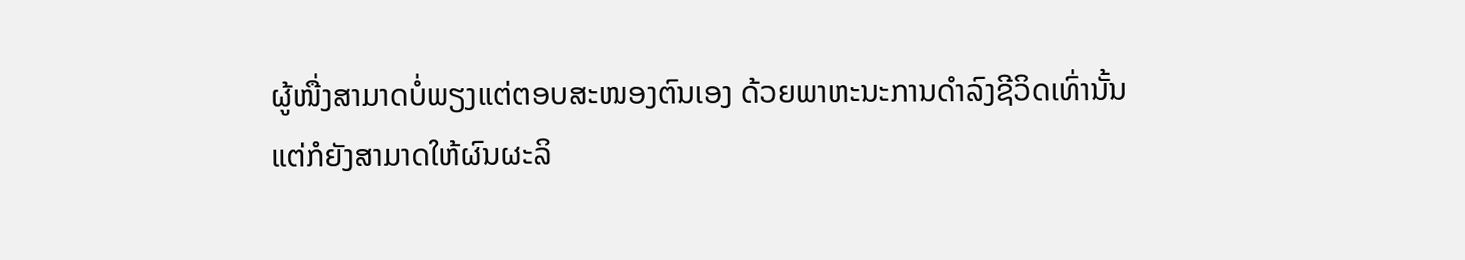ຜູ້ໜື່ງສາມາດບໍ່ພຽງແຕ່ຕອບສະໜອງຕົນເອງ ດ້ວຍພາຫະນະການດຳລົງຊີວິດເທົ່ານັ້ນ
ແຕ່ກໍຍັງສາມາດໃຫ້ຜົນຜະລິ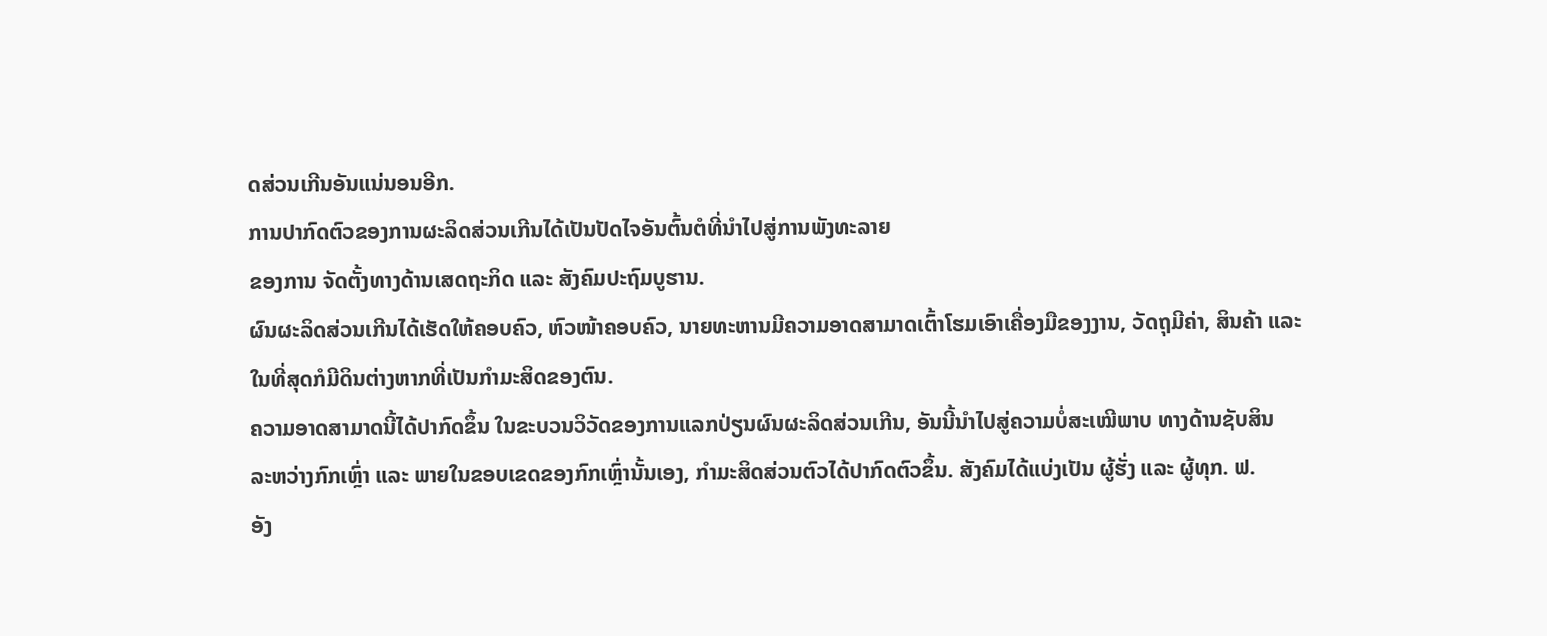ດສ່ວນເກີນອັນແນ່ນອນອີກ.
ການປາກົດຕົວຂອງການຜະລິດສ່ວນເກີນໄດ້ເປັນປັດໄຈອັນຕົ້ນຕໍທີ່ນຳໄປສູ່ການພັງທະລາຍ
ຂອງການ ຈັດຕັ້ງທາງດ້ານເສດຖະກິດ ແລະ ສັງຄົມປະຖົມບູຮານ.
ຜົນຜະລິດສ່ວນເກີນໄດ້ເຮັດໃຫ້ຄອບຄົວ, ຫົວໜ້າຄອບຄົວ, ນາຍທະຫານມີຄວາມອາດສາມາດເຕົ້າໂຮມເອົາເຄື່ອງມືຂອງງານ, ວັດຖຸມີຄ່າ, ສິນຄ້າ ແລະ
ໃນທີ່ສຸດກໍມີດິນຕ່າງຫາກທີ່ເປັນກຳມະສິດຂອງຕົນ.
ຄວາມອາດສາມາດນີ້ໄດ້ປາກົດຂຶ້ນ ໃນຂະບວນວິວັດຂອງການແລກປ່ຽນຜົນຜະລິດສ່ວນເກີນ, ອັນນີ້ນຳໄປສູ່ຄວາມບໍ່ສະເໝີພາບ ທາງດ້ານຊັບສິນ
ລະຫວ່າງກົກເຫຼົ່າ ແລະ ພາຍໃນຂອບເຂດຂອງກົກເຫຼົ່ານັ້ນເອງ, ກຳມະສິດສ່ວນຕົວໄດ້ປາກົດຕົວຂຶ້ນ. ສັງຄົມໄດ້ແບ່ງເປັນ ຜູ້ຮັ່ງ ແລະ ຜູ້ທຸກ. ຟ.
ອັງ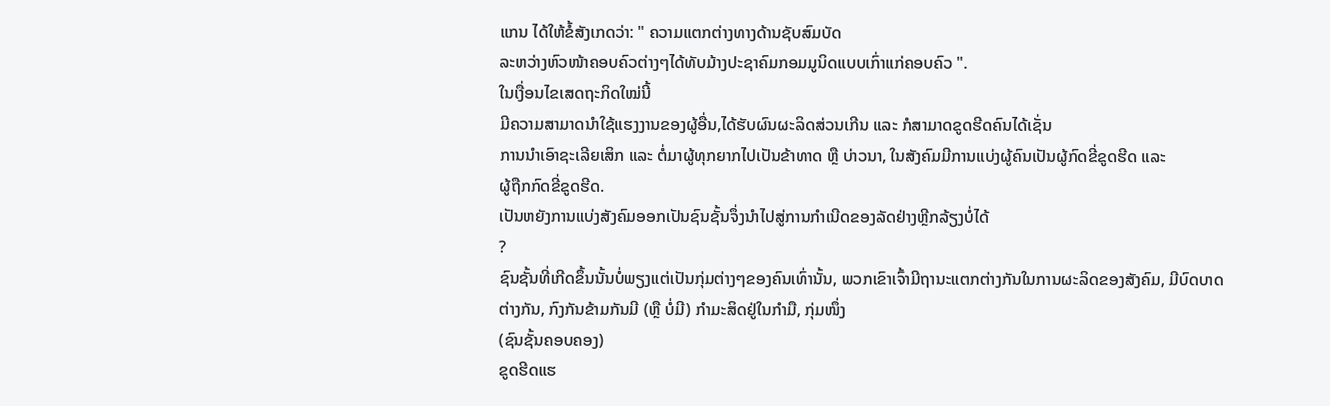ແກນ ໄດ້ໃຫ້ຂໍ້ສັງເກດວ່າ: " ຄວາມແຕກຕ່າງທາງດ້ານຊັບສົມບັດ
ລະຫວ່າງຫົວໜ້າຄອບຄົວຕ່າງໆໄດ້ທັບມ້າງປະຊາຄົມກອມມູນິດແບບເກົ່າແກ່ຄອບຄົວ ".
ໃນເງື່ອນໄຂເສດຖະກິດໃໝ່ນີ້
ມີຄວາມສາມາດນຳໃຊ້ແຮງງານຂອງຜູ້ອື່ນ,ໄດ້ຮັບຜົນຜະລິດສ່ວນເກີນ ແລະ ກໍສາມາດຂູດຮີດຄົນໄດ້ເຊັ່ນ
ການນໍາເອົາຊະເລີຍເສິກ ແລະ ຕໍ່ມາຜູ້ທຸກຍາກໄປເປັນຂ້າທາດ ຫຼື ບ່າວນາ, ໃນສັງຄົມມີການແບ່ງຜູ້ຄົນເປັນຜູ້ກົດຂີ່ຂູດຮີດ ແລະ
ຜູ້ຖືກກົດຂີ່ຂູດຮີດ.
ເປັນຫຍັງການແບ່ງສັງຄົມອອກເປັນຊົນຊັ້ນຈຶ່ງນຳໄປສູ່ການກຳເນີດຂອງລັດຢ່າງຫຼີກລ້ຽງບໍ່ໄດ້
?
ຊົນຊັ້ນທີ່ເກີດຂຶ້ນນັ້ນບໍ່ພຽງແຕ່ເປັນກຸ່ມຕ່າງໆຂອງຄົນເທົ່ານັ້ນ, ພວກເຂົາເຈົ້າມີຖານະແຕກຕ່າງກັນໃນການຜະລິດຂອງສັງຄົມ, ມີບົດບາດຕ່າງກັນ, ກົງກັນຂ້າມກັນມີ (ຫຼື ບໍ່ມີ) ກຳມະສິດຢູ່ໃນກຳມື, ກຸ່ມໜຶ່ງ
(ຊົນຊັ້ນຄອບຄອງ)
ຂູດຮີດແຮ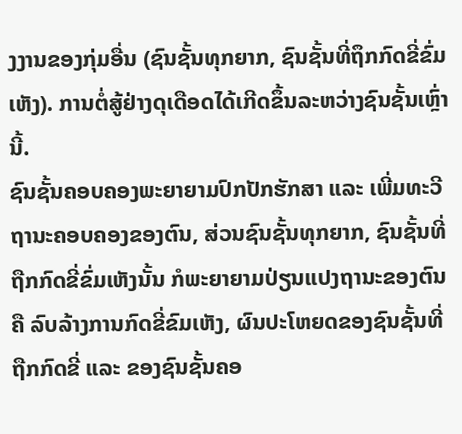ງງານຂອງກຸ່ມອື່ນ (ຊົນຊັ້ນທຸກຍາກ, ຊົນຊັ້ນທີ່ຖຶກກົດຂີ່ຂົ່ມເຫັງ). ການຕໍ່ສູ້ຢ່າງດຸເດືອດໄດ້ເກີດຂຶ້ນລະຫວ່າງຊົນຊັ້ນເຫຼົ່ານີ້.
ຊົນຊັ້ນຄອບຄອງພະຍາຍາມປົກປັກຮັກສາ ແລະ ເພີ່ມທະວີຖານະຄອບຄອງຂອງຕົນ, ສ່ວນຊົນຊັ້ນທຸກຍາກ, ຊົນຊັ້ນທີ່ຖືກກົດຂີ່ຂົ່ມເຫັງນັ້ນ ກໍພະຍາຍາມປ່ຽນແປງຖານະຂອງຕົນ
ຄື ລົບລ້າງການກົດຂີ່ຂົມເຫັງ, ຜົນປະໂຫຍດຂອງຊົນຊັ້ນທີ່ຖືກກົດຂີ່ ແລະ ຂອງຊົນຊັ້ນຄອ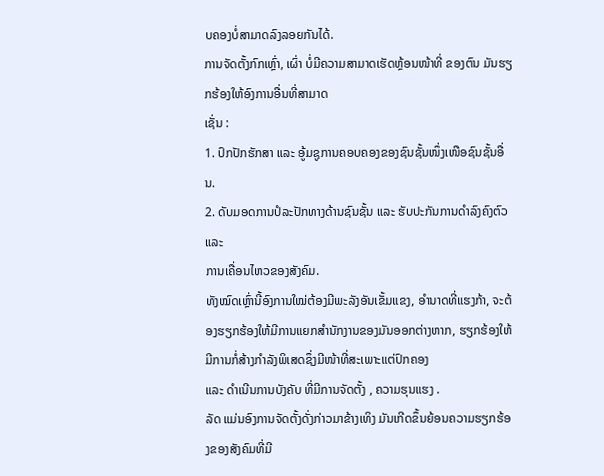ບຄອງບໍ່ສາມາດລົງລອຍກັນໄດ້.
ການຈັດຕັ້ງກົກເຫຼົ່າ, ເຜົ່າ ບໍ່ມີຄວາມສາມາດເຮັດຫຼ້ອນໜ້າທີ່ ຂອງຕົນ ມັນຮຽກຮ້ອງໃຫ້ອົງການອື່ນທີ່ສາມາດ
ເຊັ່ນ :
1. ປົກປັກຮັກສາ ແລະ ອູ້ມຊູການຄອບຄອງຂອງຊົນຊັ້ນໜຶ່ງເໜືອຊົນຊັ້ນອື່ນ.
2. ດັບມອດການປໍລະປັກທາງດ້ານຊົນຊັ້ນ ແລະ ຮັບປະກັນການດຳລົງຄົງຕົວ ແລະ
ການເຄື່ອນໄຫວຂອງສັງຄົມ.
ທັງໝົດເຫຼົ່ານີ້ອົງການໃໝ່ຕ້ອງມີພະລັງອັນເຂັ້ມແຂງ, ອຳນາດທີ່ແຮງກ້າ, ຈະຕ້ອງຮຽກຮ້ອງໃຫ້ມີການແຍກສຳນັກງານຂອງມັນອອກຕ່າງຫາກ, ຮຽກຮ້ອງໃຫ້ມີການກໍ່ສ້າງກຳລັງພິເສດຊຶ່ງມີໜ້າທີ່ສະເພາະແຕ່ປົກຄອງ
ແລະ ດຳເນີນການບັງຄັບ ທີ່ມີການຈັດຕັ້ງ , ຄວາມຮຸນແຮງ .
ລັດ ແມ່ນອົງການຈັດຕັ້ງດັ່ງກ່າວມາຂ້າງເທິງ ມັນເກີດຂຶ້ນຍ້ອນຄວາມຮຽກຮ້ອງຂອງສັງຄົມທີ່ມີ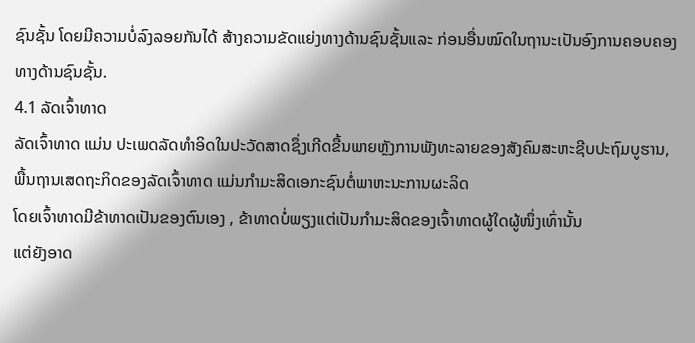ຊົນຊັ້ນ ໂດຍມີຄວາມບໍ່ລົງລອຍກັນໄດ້ ສ້າງຄວາມຂັດແຍ່ງທາງດ້ານຊົນຊັ້ນແລະ ກ່ອນອື່ນໝົດໃນຖານະເປັນອົງການຄອບຄອງທາງດ້ານຊົນຊັ້ນ.
4.1 ລັດເຈົ້າທາດ
ລັດເຈົ້າທາດ ແມ່ນ ປະເພດລັດທໍາອິດໃນປະວັດສາດຊຶ່ງເກີດຂື້ນພາຍຫຼັງການພັງທະລາຍຂອງສັງຄົມສະຫະຊີບປະຖົມບູຮານ,
ພື້ນຖານເສດຖະກິດຂອງລັດເຈົ້າທາດ ແມ່ນກຳມະສິດເອກະຊົນຕໍ່ພາຫະນະການຜະລິດ
ໂດຍເຈົ້າທາດມີຂ້າທາດເປັນຂອງຕົນເອງ , ຂ້າທາດບໍ່ພຽງແຕ່ເປັນກຳມະສິດຂອງເຈົ້າທາດຜູ້ໃດຜູ້ໜຶ່ງເທົ່ານັ້ນ
ແຕ່ຍັງອາດ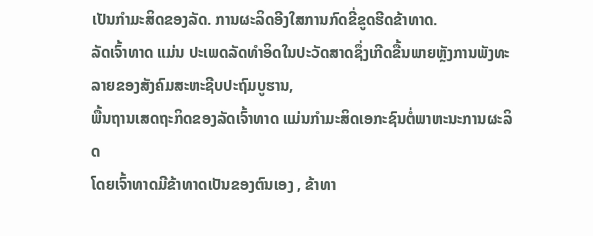ເປັນກຳມະສິດຂອງລັດ. ການຜະລິດອີງໃສການກົດຂີ່ຂູດຮີດຂ້າທາດ.
ລັດເຈົ້າທາດ ແມ່ນ ປະເພດລັດທໍາອິດໃນປະວັດສາດຊຶ່ງເກີດຂື້ນພາຍຫຼັງການພັງທະລາຍຂອງສັງຄົມສະຫະຊີບປະຖົມບູຮານ,
ພື້ນຖານເສດຖະກິດຂອງລັດເຈົ້າທາດ ແມ່ນກຳມະສິດເອກະຊົນຕໍ່ພາຫະນະການຜະລິດ
ໂດຍເຈົ້າທາດມີຂ້າທາດເປັນຂອງຕົນເອງ , ຂ້າທາ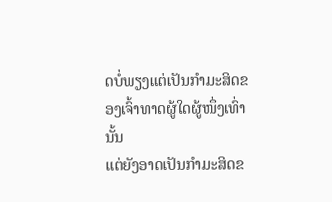ດບໍ່ພຽງແຕ່ເປັນກຳມະສິດຂອງເຈົ້າທາດຜູ້ໃດຜູ້ໜຶ່ງເທົ່ານັ້ນ
ແຕ່ຍັງອາດເປັນກຳມະສິດຂ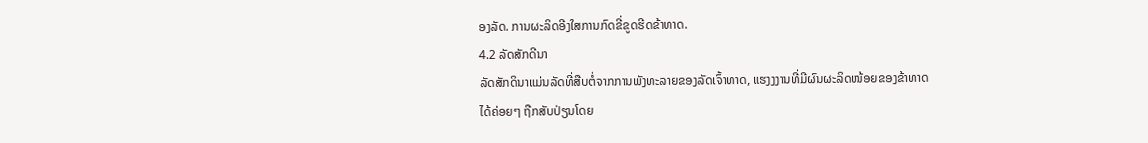ອງລັດ. ການຜະລິດອີງໃສການກົດຂີ່ຂູດຮີດຂ້າທາດ.
4.2 ລັດສັກດີນາ
ລັດສັກດິນາແມ່ນລັດທີ່ສືບຕໍ່ຈາກການພັງທະລາຍຂອງລັດເຈົ້າທາດ, ແຮງງງານທີ່ມີຜົນຜະລິດໜ້ອຍຂອງຂ້າທາດ
ໄດ້ຄ່ອຍໆ ຖືກສັບປ່ຽນໂດຍ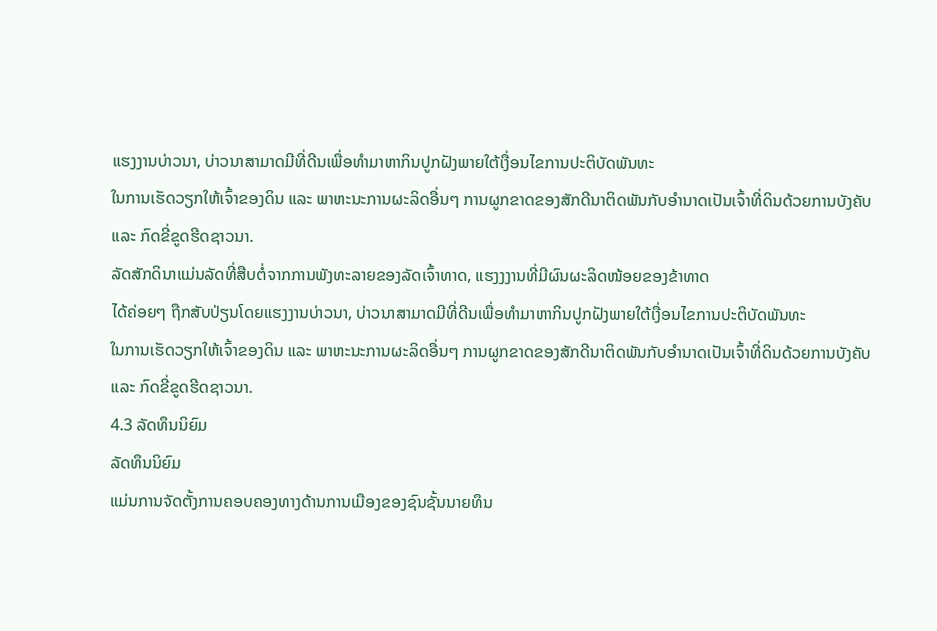ແຮງງານບ່າວນາ, ບ່າວນາສາມາດມີທີ່ດີນເພື່ອທຳມາຫາກິນປູກຝັງພາຍໃຕ້ເງື່ອນໄຂການປະຕິບັດພັນທະ
ໃນການເຮັດວຽກໃຫ້ເຈົ້າຂອງດິນ ແລະ ພາຫະນະການຜະລິດອື່ນໆ ການຜູກຂາດຂອງສັກດີນາຕິດພັນກັບອຳນາດເປັນເຈົ້າທີ່ດິນດ້ວຍການບັງຄັບ
ແລະ ກົດຂີ່ຂູດຮີດຊາວນາ.
ລັດສັກດິນາແມ່ນລັດທີ່ສືບຕໍ່ຈາກການພັງທະລາຍຂອງລັດເຈົ້າທາດ, ແຮງງງານທີ່ມີຜົນຜະລິດໜ້ອຍຂອງຂ້າທາດ
ໄດ້ຄ່ອຍໆ ຖືກສັບປ່ຽນໂດຍແຮງງານບ່າວນາ, ບ່າວນາສາມາດມີທີ່ດີນເພື່ອທຳມາຫາກິນປູກຝັງພາຍໃຕ້ເງື່ອນໄຂການປະຕິບັດພັນທະ
ໃນການເຮັດວຽກໃຫ້ເຈົ້າຂອງດິນ ແລະ ພາຫະນະການຜະລິດອື່ນໆ ການຜູກຂາດຂອງສັກດີນາຕິດພັນກັບອຳນາດເປັນເຈົ້າທີ່ດິນດ້ວຍການບັງຄັບ
ແລະ ກົດຂີ່ຂູດຮີດຊາວນາ.
4.3 ລັດທຶນນິຍົມ
ລັດທຶນນິຍົມ
ແມ່ນການຈັດຕັ້ງການຄອບຄອງທາງດ້ານການເມືອງຂອງຊົນຊັ້ນນາຍທຶນ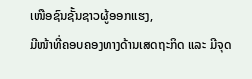ເໜືອຊົນຊັ້ນຊາວຜູ້ອອກແຮງ,
ມີໜ້າທີ່ຄອບຄອງທາງດ້ານເສດຖະກິດ ແລະ ມີຈຸດ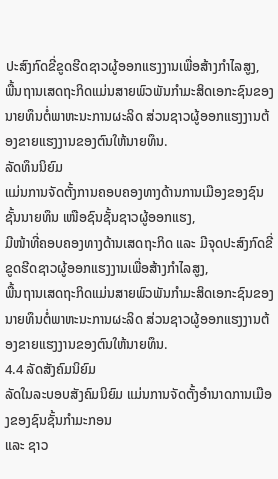ປະສົງກົດຂີ່ຂູດຮີດຊາວຜູ້ອອກແຮງງານເພື່ອສ້າງກຳໄລສູງ,
ພື້ນຖານເສດຖະກິດແມ່ນສາຍພົວພັນກໍາມະສິດເອກະຊົນຂອງນາຍທຶນຕໍ່ພາຫະນະການຜະລິດ ສ່ວນຊາວຜູ້ອອກແຮງງານຕ້ອງຂາຍແຮງງານຂອງຕົນໃຫ້ນາຍທຶນ.
ລັດທຶນນິຍົມ
ແມ່ນການຈັດຕັ້ງການຄອບຄອງທາງດ້ານການເມືອງຂອງຊົນຊັ້ນນາຍທຶນ ເໜືອຊົນຊັ້ນຊາວຜູ້ອອກແຮງ,
ມີໜ້າທີ່ຄອບຄອງທາງດ້ານເສດຖະກິດ ແລະ ມີຈຸດປະສົງກົດຂີ່ຂູດຮີດຊາວຜູ້ອອກແຮງງານເພື່ອສ້າງກຳໄລສູງ,
ພື້ນຖານເສດຖະກິດແມ່ນສາຍພົວພັນກໍາມະສິດເອກະຊົນຂອງນາຍທຶນຕໍ່ພາຫະນະການຜະລິດ ສ່ວນຊາວຜູ້ອອກແຮງງານຕ້ອງຂາຍແຮງງານຂອງຕົນໃຫ້ນາຍທຶນ.
4.4 ລັດສັງຄົມນິຍົມ
ລັດໃນລະບອບສັງຄົມນິຍົມ ແມ່ນການຈັດຕັ້ງອໍານາດການເມືອງຂອງຊົນຊັ້ນກໍາມະກອນ
ແລະ ຊາວ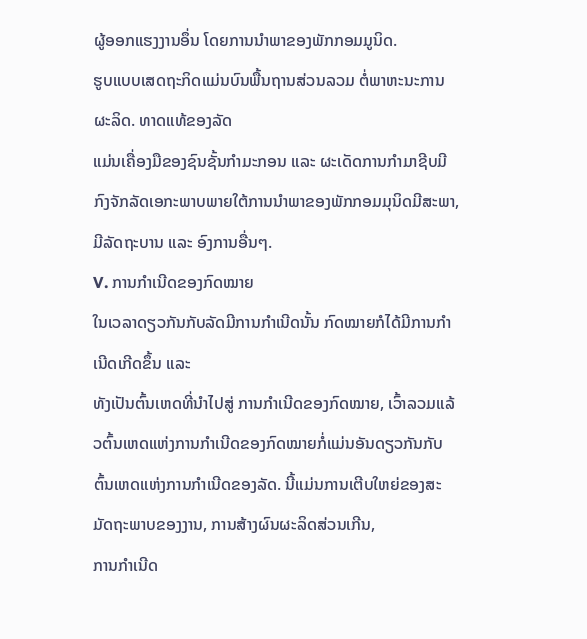ຜູ້ອອກແຮງງານອຶ່ນ ໂດຍການນຳພາຂອງພັກກອມມູນິດ.
ຮູບແບບເສດຖະກິດແມ່ນບົນພື້ນຖານສ່ວນລວມ ຕໍ່ພາຫະນະການຜະລິດ. ທາດແທ້ຂອງລັດ
ແມ່ນເຄື່ອງມືຂອງຊົນຊັ້ນກຳມະກອນ ແລະ ຜະເດັດການກຳມາຊີບມີກົງຈັກລັດເອກະພາບພາຍໃຕ້ການນຳພາຂອງພັກກອມມຸນິດມີສະພາ,
ມີລັດຖະບານ ແລະ ອົງການອື່ນໆ.
V. ການກໍາເນີດຂອງກົດໝາຍ
ໃນເວລາດຽວກັນກັບລັດມີການກຳເນີດນັ້ນ ກົດໝາຍກໍໄດ້ມີການກຳເນີດເກີດຂຶ້ນ ແລະ
ທັງເປັນຕົ້ນເຫດທີ່ນຳໄປສູ່ ການກຳເນີດຂອງກົດໝາຍ, ເວົ້າລວມແລ້ວຕົ້ນເຫດແຫ່ງການກຳເນີດຂອງກົດໝາຍກໍ່ແມ່ນອັນດຽວກັນກັບ
ຕົ້ນເຫດແຫ່ງການກຳເນີດຂອງລັດ. ນີ້ແມ່ນການເຕີບໃຫຍ່ຂອງສະມັດຖະພາບຂອງງານ, ການສ້າງຜົນຜະລິດສ່ວນເກີນ,
ການກຳເນີດ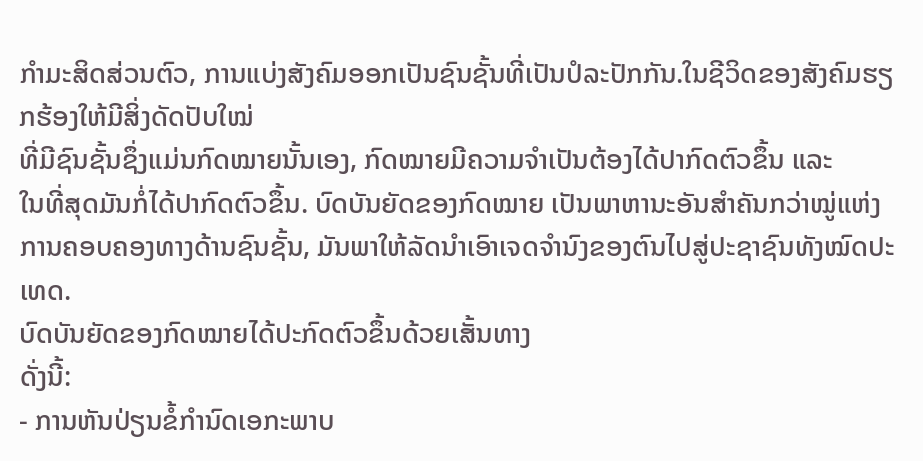ກຳມະສິດສ່ວນຕົວ, ການແບ່ງສັງຄົມອອກເປັນຊົນຊັ້ນທີ່ເປັນປໍລະປັກກັນ.ໃນຊີວິດຂອງສັງຄົມຮຽກຮ້ອງໃຫ້ມີສິ່ງດັດປັບໃໝ່
ທີ່ມີຊົນຊັ້ນຊຶ່ງແມ່ນກົດໝາຍນັ້ນເອງ, ກົດໝາຍມີຄວາມຈຳເປັນຕ້ອງໄດ້ປາກົດຕົວຂຶ້ນ ແລະ
ໃນທີ່ສຸດມັນກໍ່ໄດ້ປາກົດຕົວຂຶ້ນ. ບົດບັນຍັດຂອງກົດໝາຍ ເປັນພາຫານະອັນສຳຄັນກວ່າໝູ່ແຫ່ງການຄອບຄອງທາງດ້ານຊົນຊັ້ນ, ມັນພາໃຫ້ລັດນຳເອົາເຈດຈຳນົງຂອງຕົນໄປສູ່ປະຊາຊົນທັງໝົດປະເທດ.
ບົດບັນຍັດຂອງກົດໝາຍໄດ້ປະກົດຕົວຂຶ້ນດ້ວຍເສັ້ນທາງ
ດັ່ງນີ້:
- ການຫັນປ່ຽນຂໍ້ກຳນົດເອກະພາບ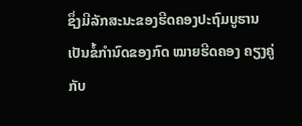ຊຶ່ງມີລັກສະນະຂອງຮີດຄອງປະຖົມບູຮານ
ເປັນຂໍ້ກຳນົດຂອງກົດ ໝາຍຮີດຄອງ ຄຽງຄູ່ກັບ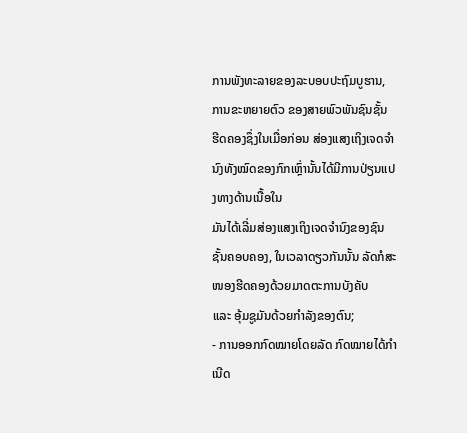ການພັງທະລາຍຂອງລະບອບປະຖົມບູຮານ, ການຂະຫຍາຍຕົວ ຂອງສາຍພົວພັນຊົນຊັ້ນ
ຮີດຄອງຊຶ່ງໃນເມື່ອກ່ອນ ສ່ອງແສງເຖິງເຈດຈຳນົງທັງໝົດຂອງກົກເຫຼົ່ານັ້ນໄດ້ມີການປ່ຽນແປງທາງດ້ານເນື້ອໃນ
ມັນໄດ້ເລີ່ມສ່ອງແສງເຖິງເຈດຈຳນົງຂອງຊົນຊັ້ນຄອບຄອງ, ໃນເວລາດຽວກັນນັ້ນ ລັດກໍສະໜອງຮີດຄອງດ້ວຍມາດຕະການບັງຄັບ
ແລະ ອຸ້ມຊູມັນດ້ວຍກຳລັງຂອງຕົນ;
- ການອອກກົດໝາຍໂດຍລັດ ກົດໝາຍໄດ້ກຳເນີດ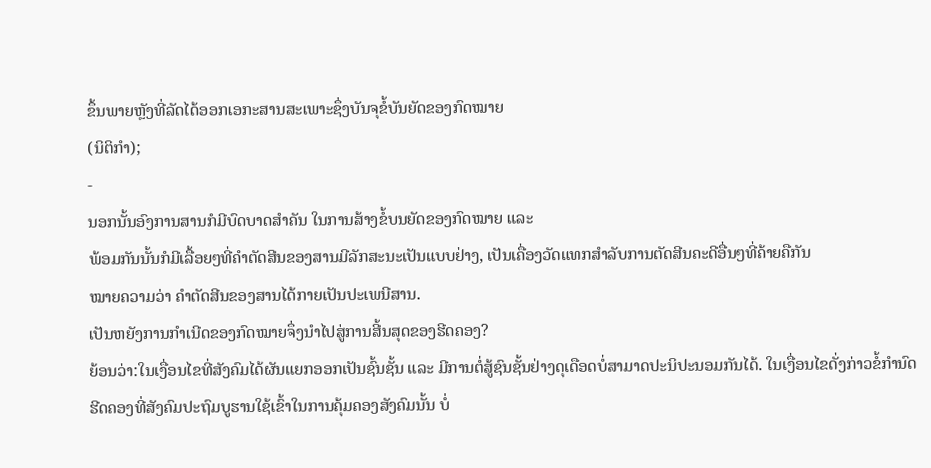ຂຶ້ນພາຍຫຼັງທີ່ລັດໄດ້ອອກເອກະສານສະເພາະຊຶ່ງບັນຈຸຂໍ້ບັນຍັດຂອງກົດໝາຍ
(ນິຕິກຳ);
-
ນອກນັ້ນອົງການສານກໍມີບົດບາດສຳຄັນ ໃນການສ້າງຂໍ້ບນຍັດຂອງກົດໝາຍ ແລະ
ພ້ອມກັນນັ້ນກໍມີເລື້ອຍໆທີ່ຄຳຕັດສີນຂອງສານມີລັກສະນະເປັນແບບຢ່າງ, ເປັນເຄື່ອງວັດແທກສຳລັບການຕັດສີນຄະດີອື່ນໆທີ່ຄ້າຍຄືກັນ
ໝາຍຄວາມວ່າ ຄຳຕັດສີນຂອງສານໄດ້ກາຍເປັນປະເພນີສານ.
ເປັນຫຍັງການກຳເນີດຂອງກົດໝາຍຈຶ່ງນຳໄປສູ່ການສີ້ນສຸດຂອງຮີດຄອງ?
ຍ້ອນວ່າ:ໃນເງື່ອນໄຂທີ່ສັງຄົມໄດ້ຜັນແຍກອອກເປັນຊົ້ນຊັ້ນ ແລະ ມີການຕໍ່ສູ້ຊົນຊັ້ນຢ່າງດຸເດືອດບໍ່ສາມາດປະນິປະນອມກັນໄດ້. ໃນເງື່ອນໄຂດັ່ງກ່າວຂໍ້ກຳນົດຮີດຄອງທີ່ສັງຄົມປະຖົມບູຮານໃຊ້ເຂົ້າໃນການຄຸ້ມຄອງສັງຄົມນັ້ນ ບໍ່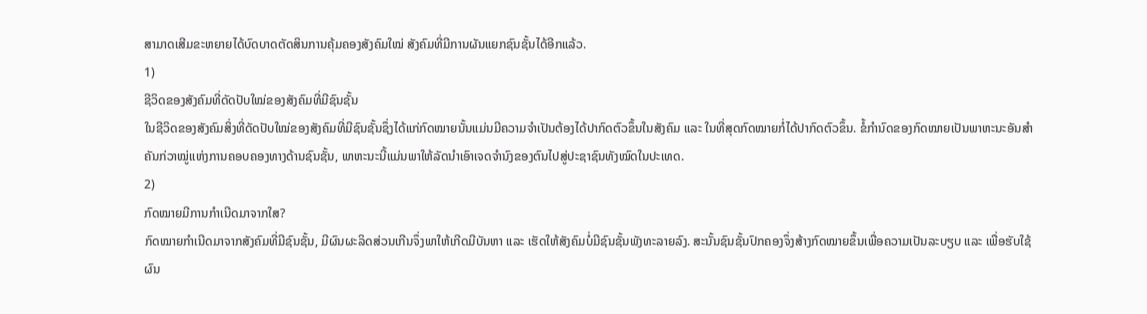ສາມາດເສີມຂະຫຍາຍໄດ້ບົດບາດຕັດສິນການຄຸ້ມຄອງສັງຄົມໃໝ່ ສັງຄົມທີ່ມີການຜັນແຍກຊົນຊັ້ນໄດ້ອີກແລ້ວ.
1)
ຊີວິດຂອງສັງຄົມທີ່ດັດປັບໃໝ່ຂອງສັງຄົມທີ່ມີຊົນຊັ້ນ
ໃນຊີວິດຂອງສັງຄົມສິ່ງທີ່ດັດປັບໃໝ່ຂອງສັງຄົມທີ່ມີຊົນຊັ້ນຊຶ່ງໄດ້ແກ່ກົດໝາຍນັ້ນແມ່ນມີຄວາມຈຳເປັນຕ້ອງໄດ້ປາກົດຕົວຂຶ້ນໃນສັງຄົມ ແລະ ໃນທີ່ສຸດກົດໝາຍກໍ່ໄດ້ປາກົດຕົວຂຶ້ນ. ຂໍ້ກຳນົດຂອງກົດໝາຍເປັນພາຫະນະອັນສຳຄັນກ່ວາໝູ່ແຫ່ງການຄອບຄອງທາງດ້ານຊົນຊັ້ນ, ພາຫະນະນີ້ແມ່ນພາໃຫ້ລັດນຳເອົາເຈດຈຳນົງຂອງຕົນໄປສູ່ປະຊາຊົນທັງໝົດໃນປະເທດ.
2)
ກົດໝາຍມີການກຳເນີດມາຈາກໃສ?
ກົດໝາຍກຳເນີດມາຈາກສັງຄົມທີ່ມີຊົນຊັ້ນ, ມີຜົນຜະລິດສ່ວນເກີນຈຶ່ງພາໃຫ້ເກີດມີບັນຫາ ແລະ ເຮັດໃຫ້ສັງຄົມບໍ່ມີຊົນຊັ້ນພັງທະລາຍລົງ. ສະນັ້ນຊົນຊັ້ນປົກຄອງຈຶ່ງສ້າງກົດໝາຍຂຶ້ນເພື່ອຄວາມເປັນລະບຽບ ແລະ ເພື່ອຮັບໃຊ້ຜົນ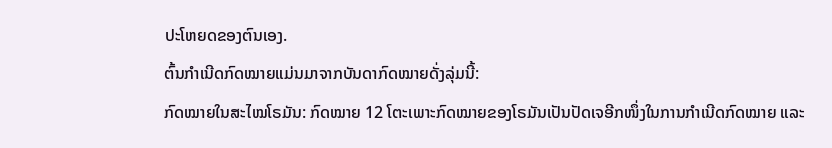ປະໂຫຍດຂອງຕົນເອງ.
ຕົ້ນກໍາເນີດກົດໝາຍແມ່ນມາຈາກບັນດາກົດໝາຍດັ່ງລຸ່ມນີ້:
ກົດໝາຍໃນສະໄໝໂຣມັນ: ກົດໝາຍ 12 ໂຕະເພາະກົດໝາຍຂອງໂຣມັນເປັນປັດເຈອີກໜຶ່ງໃນການກຳເນີດກົດໝາຍ ແລະ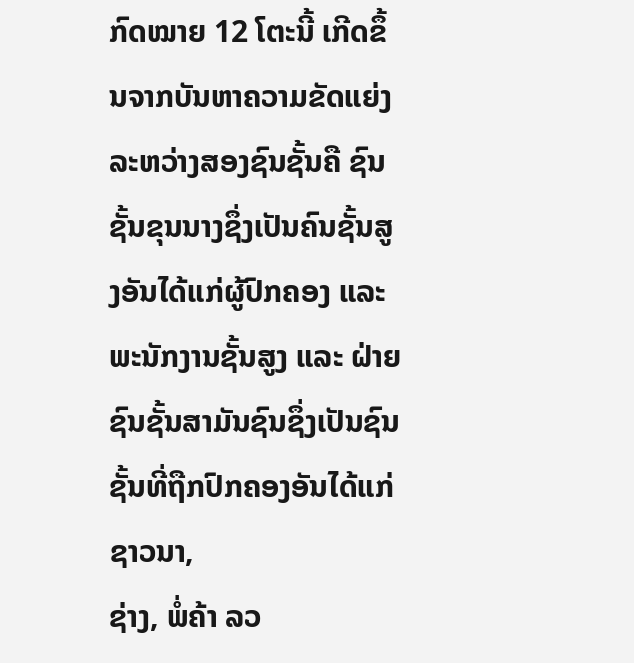ກົດໝາຍ 12 ໂຕະນີ້ ເກີດຂຶ້ນຈາກບັນຫາຄວາມຂັດແຍ່ງລະຫວ່າງສອງຊົນຊັ້ນຄື ຊົນຊັ້ນຂຸນນາງຊຶ່ງເປັນຄົນຊັ້ນສູງອັນໄດ້ແກ່ຜູ້ປົກຄອງ ແລະ ພະນັກງານຊັ້ນສູງ ແລະ ຝ່າຍຊົນຊັ້ນສາມັນຊົນຊຶ່ງເປັນຊົນຊັ້ນທີ່ຖືກປົກຄອງອັນໄດ້ແກ່ຊາວນາ,
ຊ່າງ, ພໍ່ຄ້າ ລວ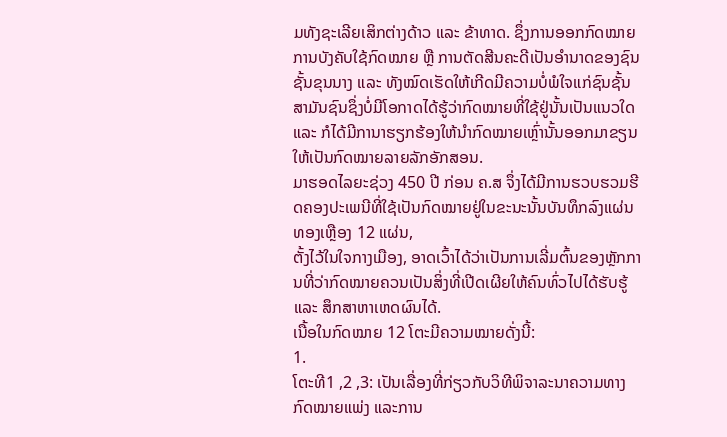ມທັງຊະເລີຍເສິກຕ່າງດ້າວ ແລະ ຂ້າທາດ. ຊຶ່ງການອອກກົດໝາຍການບັງຄັບໃຊ້ກົດໝາຍ ຫຼື ການຕັດສີນຄະດີເປັນອຳນາດຂອງຊົນຊັ້ນຂຸນນາງ ແລະ ທັງໝົດເຮັດໃຫ້ເກີດມີຄວາມບໍ່ພໍໃຈແກ່ຊົນຊັ້ນສາມັນຊົນຊຶ່ງບໍ່ມີໂອກາດໄດ້ຮູ້ວ່າກົດໝາຍທີ່ໃຊ້ຢູ່ນັ້ນເປັນແນວໃດ ແລະ ກໍໄດ້ມີການາຮຽກຮ້ອງໃຫ້ນຳກົດໝາຍເຫຼົ່ານັ້ນອອກມາຂຽນໃຫ້ເປັນກົດໝາຍລາຍລັກອັກສອນ.
ມາຮອດໄລຍະຊ່ວງ 450 ປີ ກ່ອນ ຄ.ສ ຈຶ່ງໄດ້ມີການຮວບຮວມຮີດຄອງປະເພນີທີ່ໃຊ້ເປັນກົດໝາຍຢູ່ໃນຂະນະນັ້ນບັນທຶກລົງແຜ່ນທອງເຫຼືອງ 12 ແຜ່ນ,
ຕັ້ງໄວ້ໃນໃຈກາງເມືອງ, ອາດເວົ້າໄດ້ວ່າເປັນການເລີ່ມຕົ້ນຂອງຫຼັກການທີ່ວ່າກົດໝາຍຄວນເປັນສິ່ງທີ່ເປີດເຜີຍໃຫ້ຄົນທົ່ວໄປໄດ້ຮັບຮູ້ ແລະ ສຶກສາຫາເຫດຜົນໄດ້.
ເນື້ອໃນກົດໝາຍ 12 ໂຕະມີຄວາມໝາຍດັ່ງນີ້:
1.
ໂຕະທີ1 ,2 ,3: ເປັນເລື່ອງທີ່ກ່ຽວກັບວິທີພິຈາລະນາຄວາມທາງກົດໝາຍແພ່ງ ແລະການ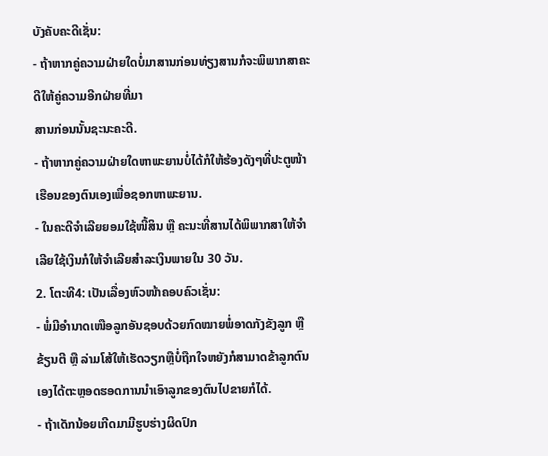ບັງຄັບຄະດີເຊັ່ນ:
- ຖ້າຫາກຄູ່ຄວາມຝ່າຍໃດບໍ່ມາສານກ່ອນທ່ຽງສານກໍຈະພິພາກສາຄະດີໃຫ້ຄູ່ຄວາມອີກຝ່າຍທີ່ມາ
ສານກ່ອນນັ້ນຊະນະຄະດີ.
- ຖ້າຫາກຄູ່ຄວາມຝ່າຍໃດຫາພະຍານບໍ່ໄດ້ກໍໃຫ້ຮ້ອງດັງໆທີ່ປະຕູໜ້າເຮືອນຂອງຕົນເອງເພື່ອຊອກຫາພະຍານ.
- ໃນຄະດີຈຳເລີຍຍອມໃຊ້ໜີ້ສິນ ຫຼື ຄະນະທີ່ສານໄດ້ພິພາກສາໃຫ້ຈຳເລີຍໃຊ້ເງິນກໍໃຫ້ຈຳເລີຍສຳລະເງິນພາຍໃນ 30 ວັນ.
2. ໂຕະທີ4: ເປັນເລື່ອງຫົວໜ້າຄອບຄົວເຊັ່ນ:
- ພໍ່ມີອຳນາດເໜືອລູກອັນຊອບດ້ວຍກົດໝາຍພໍ່ອາດກັງຂັງລູກ ຫຼື ຂ້ຽນຕີ ຫຼື ລ່າມໂສ້ໃຫ້ເຮັດວຽກຫຼືບໍ່ຖືກໃຈຫຍັງກໍສາມາດຂ້າລູກຕົນເອງໄດ້ຕະຫຼອດຮອດການນຳເອົາລູກຂອງຕົນໄປຂາຍກໍໄດ້.
- ຖ້າເດັກນ້ອຍເກີດມາມີຮູບຮ່າງຜິດປົກ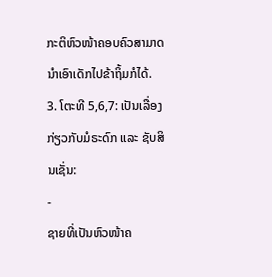ກະຕິຫົວໜ້າຄອບຄົວສາມາດນຳເອົາເດັກໄປຂ້າຖິ້ມກໍໄດ້.
3. ໂຕະທີ 5,6,7: ເປັນເລື່ອງກ່ຽວກັບມໍຣະດົກ ແລະ ຊັບສິນເຊັ່ນ:
-
ຊາຍທີ່ເປັນຫົວໜ້າຄ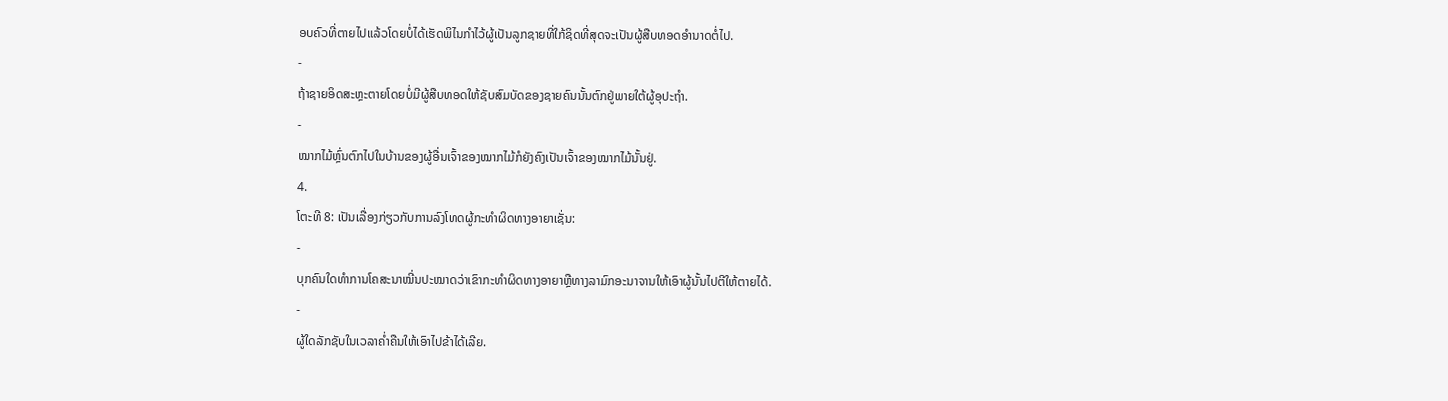ອບຄົວທີ່ຕາຍໄປແລ້ວໂດຍບໍ່ໄດ້ເຮັດພິໄນກຳໄວ້ຜູ້ເປັນລູກຊາຍທີ່ໃກ້ຊິດທີ່ສຸດຈະເປັນຜູ້ສືບທອດອຳນາດຕໍ່ໄປ.
-
ຖ້າຊາຍອິດສະຫຼະຕາຍໂດຍບໍ່ມີຜູ້ສືບທອດໃຫ້ຊັບສົມບັດຂອງຊາຍຄົນນັ້ນຕົກຢູ່ພາຍໃຕ້ຜູ້ອຸປະຖຳ.
-
ໝາກໄມ້ຫຼົ່ນຕົກໄປໃນບ້ານຂອງຜູ້ອື່ນເຈົ້າຂອງໝາກໄມ້ກໍຍັງຄົງເປັນເຈົ້າຂອງໝາກໄມ້ນັ້ນຢູ່.
4.
ໂຕະທີ 8: ເປັນເລື່ອງກ່ຽວກັບການລົງໂທດຜູ້ກະທຳຜິດທາງອາຍາເຊັ່ນ:
-
ບຸກຄົນໃດທຳການໂຄສະນາໝີ່ນປະໝາດວ່າເຂົາກະທຳຜິດທາງອາຍາຫຼືທາງລາມົກອະນາຈານໃຫ້ເອົາຜູ້ນັ້ນໄປຕີໃຫ້ຕາຍໄດ້.
-
ຜູ້ໃດລັກຊັບໃນເວລາຄ່ຳຄືນໃຫ້ເອົາໄປຂ້າໄດ້ເລີຍ.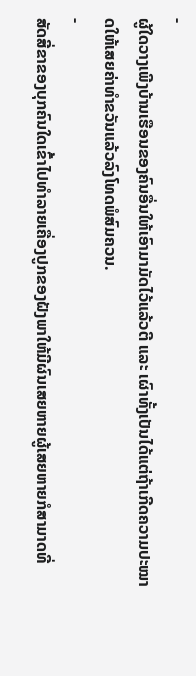-
ຜູ້ໃດວາງເພີງບ້ານເຮືອນຂອງຄົນອື່ນໃຫ້ເອົາມາມັດໄວ້ແລ້ວຕີ ແລະ ເຜົາທັ້ງເປັນໄດ້ແຕ່ຖ້າເກີດຄວາມປະໝາດໃຫ້ເສຍຄ່າທຳຂວັນແລ້ວລົງໂທດພໍສົມຄວນ.
-
ສັດສີ່ຂາຂອງບຸກຄົນໃດເຂົ້າໄປທຳລາຍເຄື່ອງປູກຂອງຝັງພາໃຫ້ມີຜົນເສຍຫາຍຜູ້ເສຍຫາຍກໍສາມາດທີ່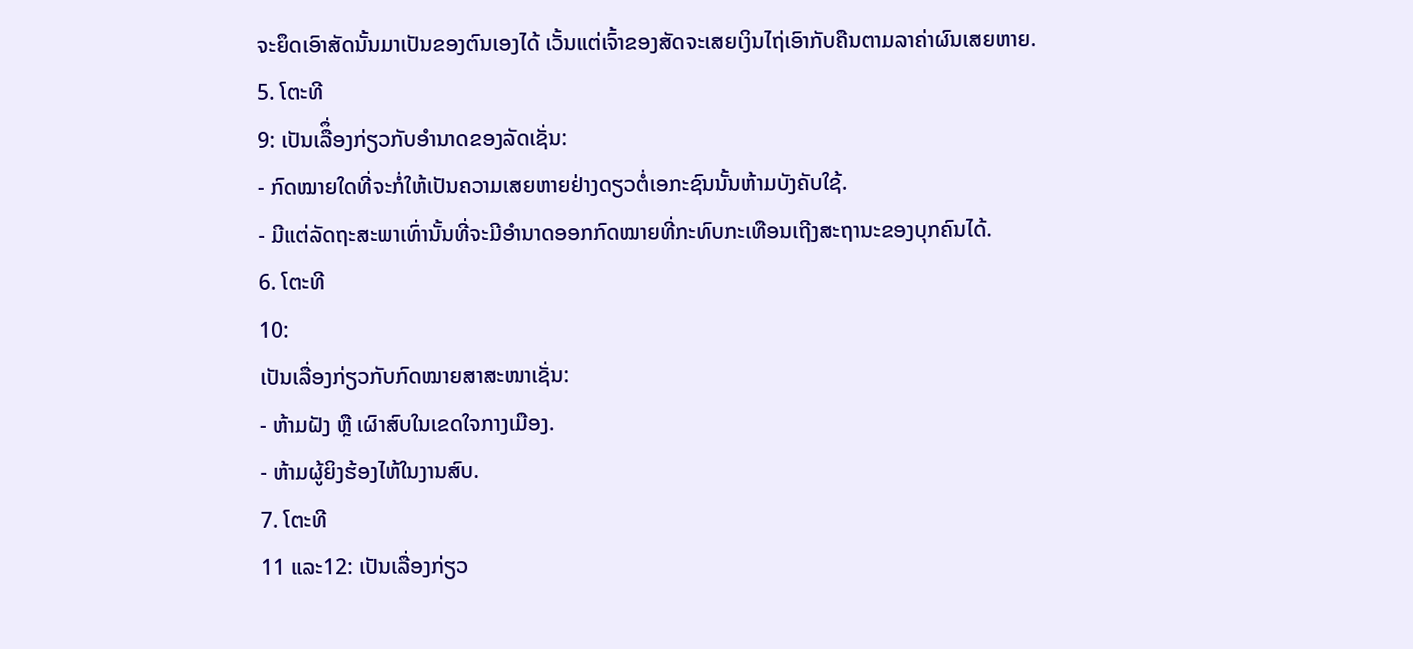ຈະຍຶດເອົາສັດນັ້ນມາເປັນຂອງຕົນເອງໄດ້ ເວັ້ນແຕ່ເຈົ້າຂອງສັດຈະເສຍເງິນໄຖ່ເອົາກັບຄືນຕາມລາຄ່າຜົນເສຍຫາຍ.
5. ໂຕະທີ
9: ເປັນເລືຶ່ອງກ່ຽວກັບອຳນາດຂອງລັດເຊັ່ນ:
- ກົດໝາຍໃດທີ່ຈະກໍ່ໃຫ້ເປັນຄວາມເສຍຫາຍຢ່າງດຽວຕ່ໍເອກະຊົນນັ້ນຫ້າມບັງຄັບໃຊ້.
- ມີແຕ່ລັດຖະສະພາເທົ່ານັ້ນທີ່ຈະມີອຳນາດອອກກົດໝາຍທີ່ກະທົບກະເທືອນເຖີງສະຖານະຂອງບຸກຄົນໄດ້.
6. ໂຕະທີ
10:
ເປັນເລື່ອງກ່ຽວກັບກົດໝາຍສາສະໜາເຊັ່ນ:
- ຫ້າມຝັງ ຫຼື ເຜົາສົບໃນເຂດໃຈກາງເມືອງ.
- ຫ້າມຜູ້ຍິງຮ້ອງໄຫ້ໃນງານສົບ.
7. ໂຕະທີ
11 ແລະ12: ເປັນເລື່ອງກ່ຽວ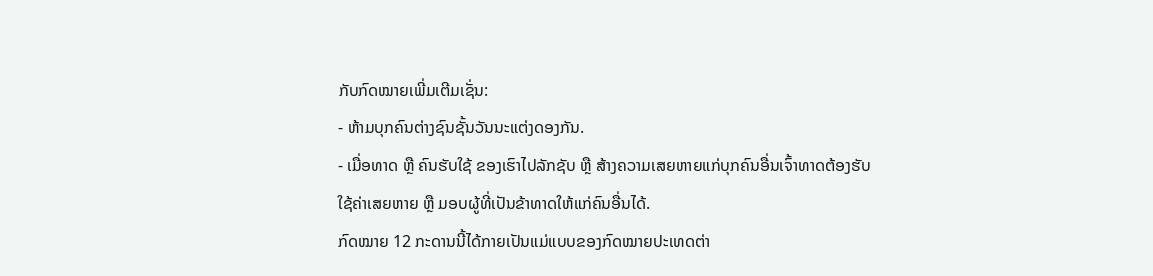ກັບກົດໝາຍເພີ່ມເຕີມເຊັ່ນ:
- ຫ້າມບຸກຄົນຕ່າງຊົນຊັ້ນວັນນະແຕ່ງດອງກັນ.
- ເມື່ອທາດ ຫຼື ຄົນຮັບໃຊ້ ຂອງເຮົາໄປລັກຊັບ ຫຼື ສ້າງຄວາມເສຍຫາຍແກ່ບຸກຄົນອື່ນເຈົ້າທາດຕ້ອງຮັບໃຊ້ຄ່າເສຍຫາຍ ຫຼື ມອບຜູ້ທີ່ເປັນຂ້າທາດໃຫ້ແກ່ຄົນອື່ນໄດ້.
ກົດໝາຍ 12 ກະດານນີ້ໄດ້ກາຍເປັນແມ່ແບບຂອງກົດໝາຍປະເທດຕ່າ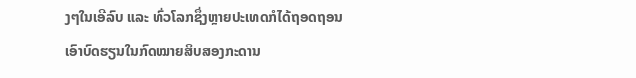ງໆໃນເອີລົບ ແລະ ທົ່ວໂລກຊຶ່ງຫຼາຍປະເທດກໍໄດ້ຖອດຖອນເອົາບົດຮຽນໃນກົດໝາຍສິບສອງກະດານ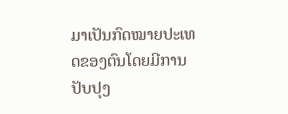ມາເປັນກົດໝາຍປະເທດຂອງຕົນໂດຍມີການປັບປຸງ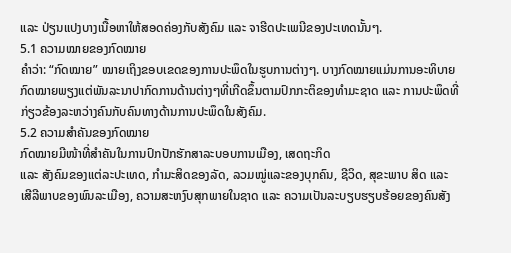ແລະ ປ່ຽນແປງບາງເນື້ອຫາໃຫ້ສອດຄ່ອງກັບສັງຄົມ ແລະ ຈາຮີດປະເພນີຂອງປະເທດນັ້ນໆ.
5.1 ຄວາມໝາຍຂອງກົດໝາຍ
ຄຳວ່າ: “ກົດໝາຍ” ໝາຍເຖິງຂອບເຂດຂອງການປະພຶດໃນຮູບການຕ່າງໆ. ບາງກົດໝາຍແມ່ນການອະທິບາຍກົດໝາຍພຽງແຕ່ພັນລະນາປາກົດການດ້ານຕ່າງໆທີ່ເກີດຂຶ້ນຕາມປົກກະຕິຂອງທຳມະຊາດ ແລະ ການປະພຶດທີ່ກ່ຽວຂ້ອງລະຫວ່າງຄົນກັບຄົນທາງດ້ານການປະພຶດໃນສັງຄົມ.
5.2 ຄວາມສຳຄັນຂອງກົດໝາຍ
ກົດໝາຍມີໜ້າທີ່ສຳຄັນໃນການປົກປັກຮັກສາລະບອບການເມືອງ, ເສດຖະກິດ
ແລະ ສັງຄົມຂອງແຕ່ລະປະເທດ, ກຳມະສິດຂອງລັດ, ລວມໝູ່ແລະຂອງບຸກຄົນ, ຊີວິດ, ສຸຂະພາບ ສິດ ແລະ ເສີລີພາບຂອງພົນລະເມືອງ, ຄວາມສະຫງົບສຸກພາຍໃນຊາດ ແລະ ຄວາມເປັນລະບຽບຮຽບຮ້ອຍຂອງຄົນສັງ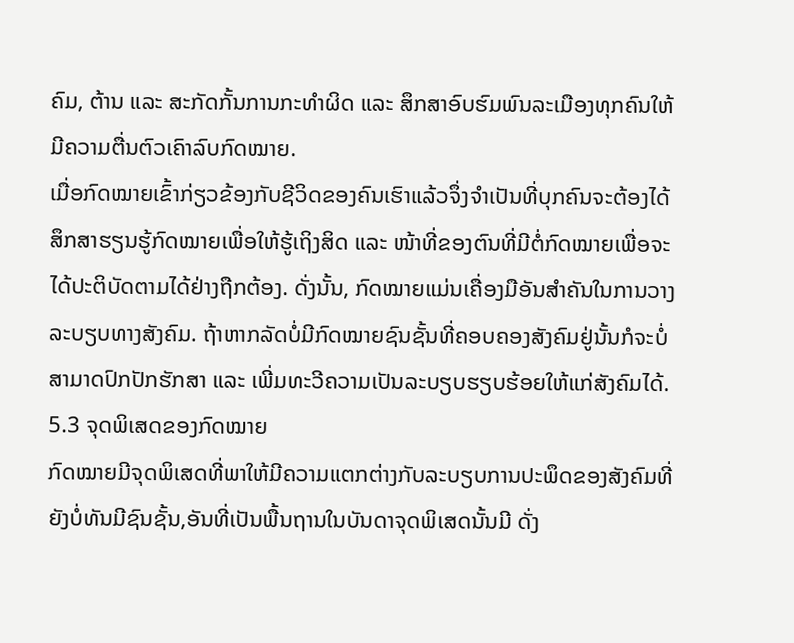ຄົມ, ຕ້ານ ແລະ ສະກັດກັ້ນການກະທຳຜິດ ແລະ ສຶກສາອົບຮົມພົນລະເມືອງທຸກຄົນໃຫ້ມີຄວາມຕື່ນຕົວເຄົາລົບກົດໝາຍ.
ເມື່ອກົດໝາຍເຂົ້າກ່ຽວຂ້ອງກັບຊີວິດຂອງຄົນເຮົາແລ້ວຈຶ່ງຈຳເປັນທີ່ບຸກຄົນຈະຕ້ອງໄດ້ສຶກສາຮຽນຮູ້ກົດໝາຍເພື່ອໃຫ້ຮູ້ເຖິງສິດ ແລະ ໜ້າທີ່ຂອງຕົນທີ່ມີຕໍ່ກົດໝາຍເພື່ອຈະໄດ້ປະຕິບັດຕາມໄດ້ຢ່າງຖືກຕ້ອງ. ດັ່ງນັ້ນ, ກົດໝາຍແມ່ນເຄື່ອງມືອັນສຳຄັນໃນການວາງລະບຽບທາງສັງຄົມ. ຖ້າຫາກລັດບໍ່ມີກົດໝາຍຊົນຊັ້ນທີ່ຄອບຄອງສັງຄົມຢູ່ນັ້ນກໍຈະບໍ່ສາມາດປົກປັກຮັກສາ ແລະ ເພີ່ມທະວີຄວາມເປັນລະບຽບຮຽບຮ້ອຍໃຫ້ແກ່ສັງຄົມໄດ້.
5.3 ຈຸດພິເສດຂອງກົດໝາຍ
ກົດໝາຍມີຈຸດພິເສດທີ່ພາໃຫ້ມີຄວາມແຕກຕ່າງກັບລະບຽບການປະພຶດຂອງສັງຄົມທີ່ຍັງບໍ່ທັນມີຊົນຊັ້ນ,ອັນທີ່ເປັນພື້ນຖານໃນບັນດາຈຸດພິເສດນັ້ນມີ ດັ່ງ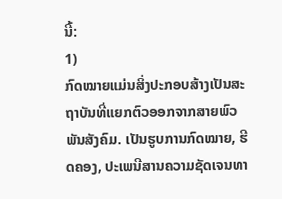ນີ້:
1)
ກົດໝາຍແມ່ນສິ່ງປະກອບສ້າງເປັນສະຖາບັນທີ່ແຍກຕົວອອກຈາກສາຍພົວພັນສັງຄົມ. ເປັນຮູບການກົດໝາຍ, ຮີດຄອງ, ປະເພນີສານຄວາມຊັດເຈນທາ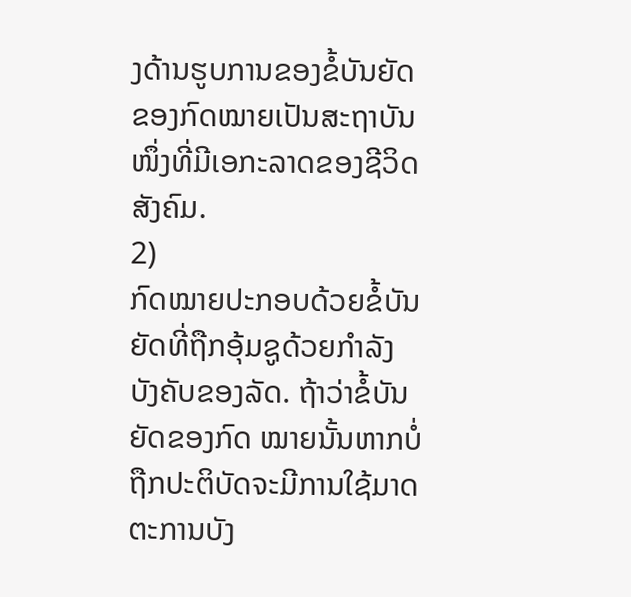ງດ້ານຮູບການຂອງຂໍ້ບັນຍັດຂອງກົດໝາຍເປັນສະຖາບັນໜຶ່ງທີ່ມີເອກະລາດຂອງຊີວິດສັງຄົມ.
2)
ກົດໝາຍປະກອບດ້ວຍຂໍ້ບັນຍັດທີ່ຖືກອຸ້ມຊູດ້ວຍກຳລັງບັງຄັບຂອງລັດ. ຖ້າວ່າຂໍ້ບັນຍັດຂອງກົດ ໝາຍນັ້ນຫາກບໍ່ຖືກປະຕິບັດຈະມີການໃຊ້ມາດຕະການບັງ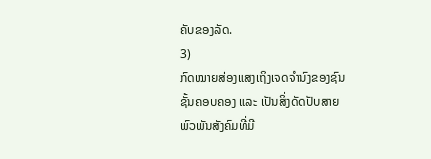ຄັບຂອງລັດ.
3)
ກົດໝາຍສ່ອງແສງເຖິງເຈດຈຳນົງຂອງຊົນຊັ້ນຄອບຄອງ ແລະ ເປັນສິ່ງດັດປັບສາຍພົວພັນສັງຄົມທີ່ມີ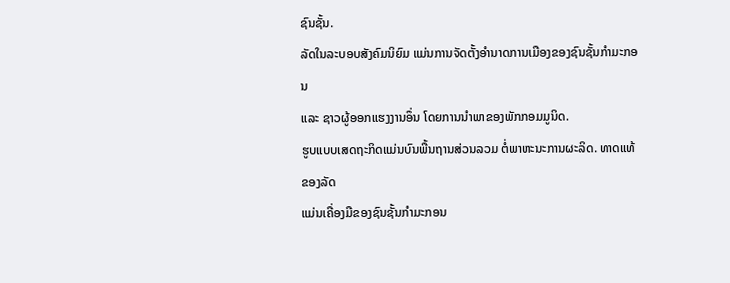ຊົນຊັ້ນ.
ລັດໃນລະບອບສັງຄົມນິຍົມ ແມ່ນການຈັດຕັ້ງອໍານາດການເມືອງຂອງຊົນຊັ້ນກໍາມະກອນ
ແລະ ຊາວຜູ້ອອກແຮງງານອຶ່ນ ໂດຍການນຳພາຂອງພັກກອມມູນິດ.
ຮູບແບບເສດຖະກິດແມ່ນບົນພື້ນຖານສ່ວນລວມ ຕໍ່ພາຫະນະການຜະລິດ. ທາດແທ້ຂອງລັດ
ແມ່ນເຄື່ອງມືຂອງຊົນຊັ້ນກຳມະກອນ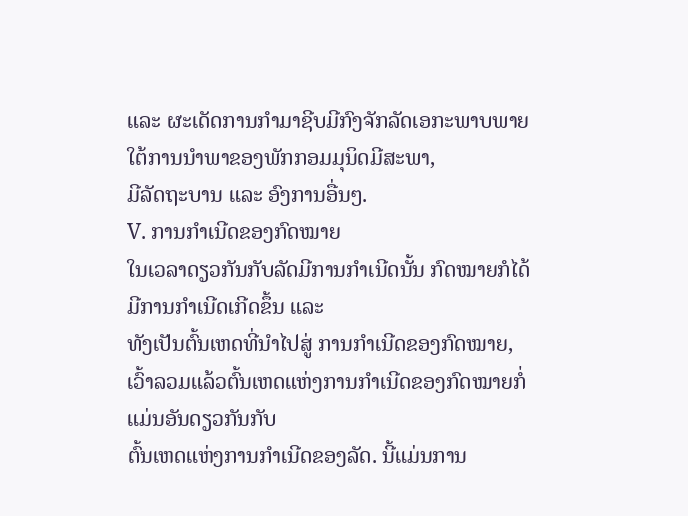ແລະ ຜະເດັດການກຳມາຊີບມີກົງຈັກລັດເອກະພາບພາຍໃຕ້ການນຳພາຂອງພັກກອມມຸນິດມີສະພາ,
ມີລັດຖະບານ ແລະ ອົງການອື່ນໆ.
V. ການກໍາເນີດຂອງກົດໝາຍ
ໃນເວລາດຽວກັນກັບລັດມີການກຳເນີດນັ້ນ ກົດໝາຍກໍໄດ້ມີການກຳເນີດເກີດຂຶ້ນ ແລະ
ທັງເປັນຕົ້ນເຫດທີ່ນຳໄປສູ່ ການກຳເນີດຂອງກົດໝາຍ, ເວົ້າລວມແລ້ວຕົ້ນເຫດແຫ່ງການກຳເນີດຂອງກົດໝາຍກໍ່ແມ່ນອັນດຽວກັນກັບ
ຕົ້ນເຫດແຫ່ງການກຳເນີດຂອງລັດ. ນີ້ແມ່ນການ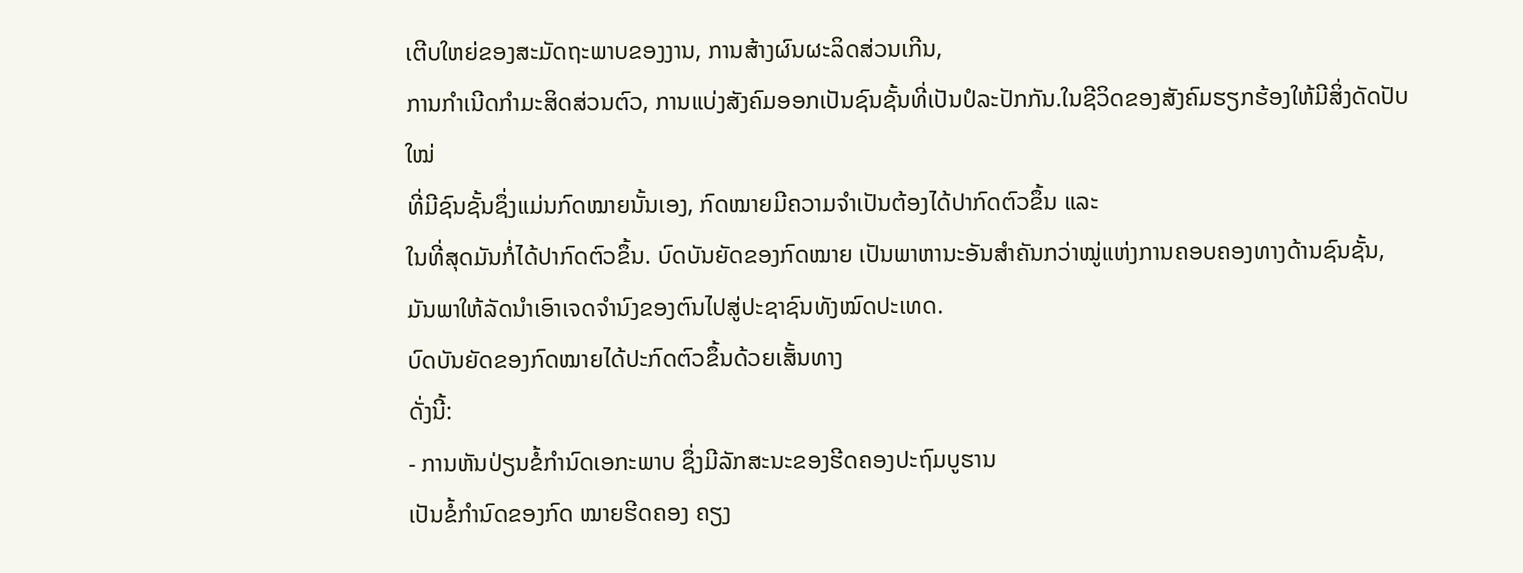ເຕີບໃຫຍ່ຂອງສະມັດຖະພາບຂອງງານ, ການສ້າງຜົນຜະລິດສ່ວນເກີນ,
ການກຳເນີດກຳມະສິດສ່ວນຕົວ, ການແບ່ງສັງຄົມອອກເປັນຊົນຊັ້ນທີ່ເປັນປໍລະປັກກັນ.ໃນຊີວິດຂອງສັງຄົມຮຽກຮ້ອງໃຫ້ມີສິ່ງດັດປັບໃໝ່
ທີ່ມີຊົນຊັ້ນຊຶ່ງແມ່ນກົດໝາຍນັ້ນເອງ, ກົດໝາຍມີຄວາມຈຳເປັນຕ້ອງໄດ້ປາກົດຕົວຂຶ້ນ ແລະ
ໃນທີ່ສຸດມັນກໍ່ໄດ້ປາກົດຕົວຂຶ້ນ. ບົດບັນຍັດຂອງກົດໝາຍ ເປັນພາຫານະອັນສຳຄັນກວ່າໝູ່ແຫ່ງການຄອບຄອງທາງດ້ານຊົນຊັ້ນ, ມັນພາໃຫ້ລັດນຳເອົາເຈດຈຳນົງຂອງຕົນໄປສູ່ປະຊາຊົນທັງໝົດປະເທດ.
ບົດບັນຍັດຂອງກົດໝາຍໄດ້ປະກົດຕົວຂຶ້ນດ້ວຍເສັ້ນທາງ
ດັ່ງນີ້:
- ການຫັນປ່ຽນຂໍ້ກຳນົດເອກະພາບ ຊຶ່ງມີລັກສະນະຂອງຮີດຄອງປະຖົມບູຮານ
ເປັນຂໍ້ກຳນົດຂອງກົດ ໝາຍຮີດຄອງ ຄຽງ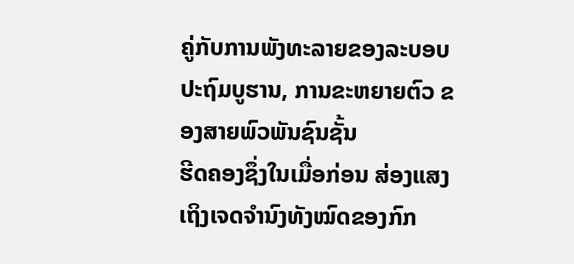ຄູ່ກັບການພັງທະລາຍຂອງລະບອບປະຖົມບູຮານ, ການຂະຫຍາຍຕົວ ຂອງສາຍພົວພັນຊົນຊັ້ນ
ຮີດຄອງຊຶ່ງໃນເມື່ອກ່ອນ ສ່ອງແສງເຖິງເຈດຈຳນົງທັງໝົດຂອງກົກ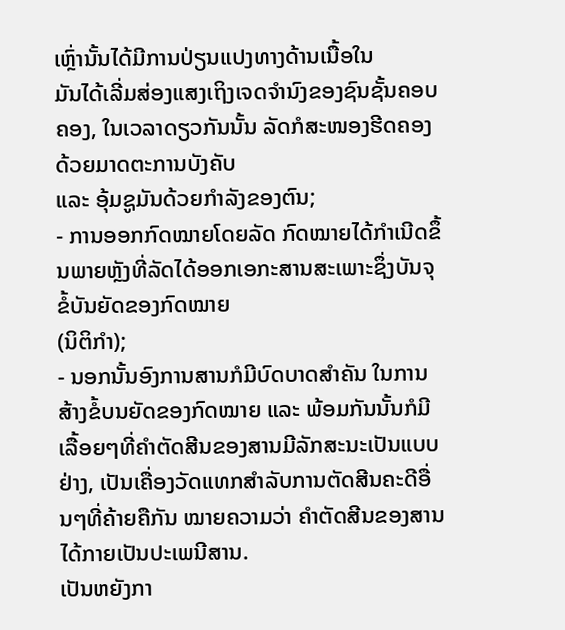ເຫຼົ່ານັ້ນໄດ້ມີການປ່ຽນແປງທາງດ້ານເນື້ອໃນ
ມັນໄດ້ເລີ່ມສ່ອງແສງເຖິງເຈດຈຳນົງຂອງຊົນຊັ້ນຄອບຄອງ, ໃນເວລາດຽວກັນນັ້ນ ລັດກໍສະໜອງຮີດຄອງດ້ວຍມາດຕະການບັງຄັບ
ແລະ ອຸ້ມຊູມັນດ້ວຍກຳລັງຂອງຕົນ;
- ການອອກກົດໝາຍໂດຍລັດ ກົດໝາຍໄດ້ກຳເນີດຂຶ້ນພາຍຫຼັງທີ່ລັດໄດ້ອອກເອກະສານສະເພາະຊຶ່ງບັນຈຸຂໍ້ບັນຍັດຂອງກົດໝາຍ
(ນິຕິກຳ);
- ນອກນັ້ນອົງການສານກໍມີບົດບາດສຳຄັນ ໃນການສ້າງຂໍ້ບນຍັດຂອງກົດໝາຍ ແລະ ພ້ອມກັນນັ້ນກໍມີເລື້ອຍໆທີ່ຄຳຕັດສີນຂອງສານມີລັກສະນະເປັນແບບຢ່າງ, ເປັນເຄື່ອງວັດແທກສຳລັບການຕັດສີນຄະດີອື່ນໆທີ່ຄ້າຍຄືກັນ ໝາຍຄວາມວ່າ ຄຳຕັດສີນຂອງສານໄດ້ກາຍເປັນປະເພນີສານ.
ເປັນຫຍັງກາ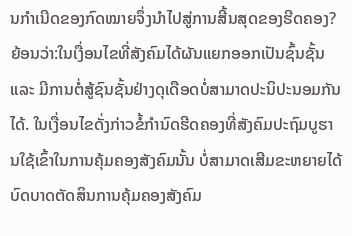ນກຳເນີດຂອງກົດໝາຍຈຶ່ງນຳໄປສູ່ການສີ້ນສຸດຂອງຮີດຄອງ?
ຍ້ອນວ່າ:ໃນເງື່ອນໄຂທີ່ສັງຄົມໄດ້ຜັນແຍກອອກເປັນຊົ້ນຊັ້ນ ແລະ ມີການຕໍ່ສູ້ຊົນຊັ້ນຢ່າງດຸເດືອດບໍ່ສາມາດປະນິປະນອມກັນໄດ້. ໃນເງື່ອນໄຂດັ່ງກ່າວຂໍ້ກຳນົດຮີດຄອງທີ່ສັງຄົມປະຖົມບູຮານໃຊ້ເຂົ້າໃນການຄຸ້ມຄອງສັງຄົມນັ້ນ ບໍ່ສາມາດເສີມຂະຫຍາຍໄດ້ບົດບາດຕັດສິນການຄຸ້ມຄອງສັງຄົມ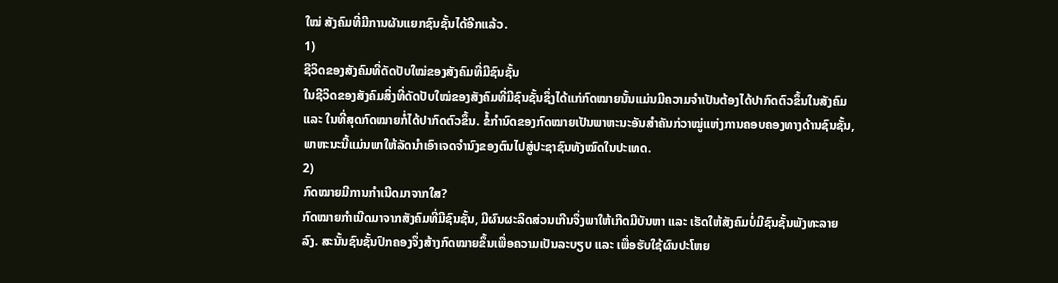ໃໝ່ ສັງຄົມທີ່ມີການຜັນແຍກຊົນຊັ້ນໄດ້ອີກແລ້ວ.
1)
ຊີວິດຂອງສັງຄົມທີ່ດັດປັບໃໝ່ຂອງສັງຄົມທີ່ມີຊົນຊັ້ນ
ໃນຊີວິດຂອງສັງຄົມສິ່ງທີ່ດັດປັບໃໝ່ຂອງສັງຄົມທີ່ມີຊົນຊັ້ນຊຶ່ງໄດ້ແກ່ກົດໝາຍນັ້ນແມ່ນມີຄວາມຈຳເປັນຕ້ອງໄດ້ປາກົດຕົວຂຶ້ນໃນສັງຄົມ ແລະ ໃນທີ່ສຸດກົດໝາຍກໍ່ໄດ້ປາກົດຕົວຂຶ້ນ. ຂໍ້ກຳນົດຂອງກົດໝາຍເປັນພາຫະນະອັນສຳຄັນກ່ວາໝູ່ແຫ່ງການຄອບຄອງທາງດ້ານຊົນຊັ້ນ, ພາຫະນະນີ້ແມ່ນພາໃຫ້ລັດນຳເອົາເຈດຈຳນົງຂອງຕົນໄປສູ່ປະຊາຊົນທັງໝົດໃນປະເທດ.
2)
ກົດໝາຍມີການກຳເນີດມາຈາກໃສ?
ກົດໝາຍກຳເນີດມາຈາກສັງຄົມທີ່ມີຊົນຊັ້ນ, ມີຜົນຜະລິດສ່ວນເກີນຈຶ່ງພາໃຫ້ເກີດມີບັນຫາ ແລະ ເຮັດໃຫ້ສັງຄົມບໍ່ມີຊົນຊັ້ນພັງທະລາຍລົງ. ສະນັ້ນຊົນຊັ້ນປົກຄອງຈຶ່ງສ້າງກົດໝາຍຂຶ້ນເພື່ອຄວາມເປັນລະບຽບ ແລະ ເພື່ອຮັບໃຊ້ຜົນປະໂຫຍ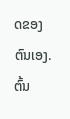ດຂອງຕົນເອງ.
ຕົ້ນ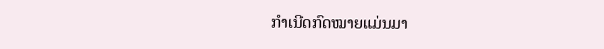ກໍາເນີດກົດໝາຍແມ່ນມາ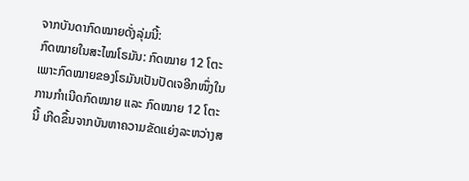ຈາກບັນດາກົດໝາຍດັ່ງລຸ່ມນີ້:
ກົດໝາຍໃນສະໄໝໂຣມັນ: ກົດໝາຍ 12 ໂຕະເພາະກົດໝາຍຂອງໂຣມັນເປັນປັດເຈອີກໜຶ່ງໃນການກຳເນີດກົດໝາຍ ແລະ ກົດໝາຍ 12 ໂຕະນີ້ ເກີດຂຶ້ນຈາກບັນຫາຄວາມຂັດແຍ່ງລະຫວ່າງສ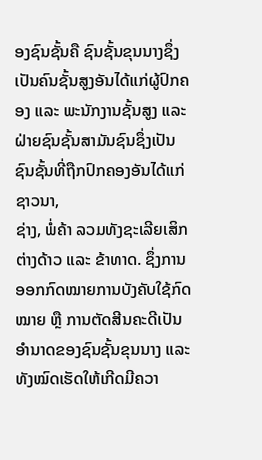ອງຊົນຊັ້ນຄື ຊົນຊັ້ນຂຸນນາງຊຶ່ງເປັນຄົນຊັ້ນສູງອັນໄດ້ແກ່ຜູ້ປົກຄອງ ແລະ ພະນັກງານຊັ້ນສູງ ແລະ ຝ່າຍຊົນຊັ້ນສາມັນຊົນຊຶ່ງເປັນຊົນຊັ້ນທີ່ຖືກປົກຄອງອັນໄດ້ແກ່ຊາວນາ,
ຊ່າງ, ພໍ່ຄ້າ ລວມທັງຊະເລີຍເສິກຕ່າງດ້າວ ແລະ ຂ້າທາດ. ຊຶ່ງການອອກກົດໝາຍການບັງຄັບໃຊ້ກົດໝາຍ ຫຼື ການຕັດສີນຄະດີເປັນອຳນາດຂອງຊົນຊັ້ນຂຸນນາງ ແລະ ທັງໝົດເຮັດໃຫ້ເກີດມີຄວາ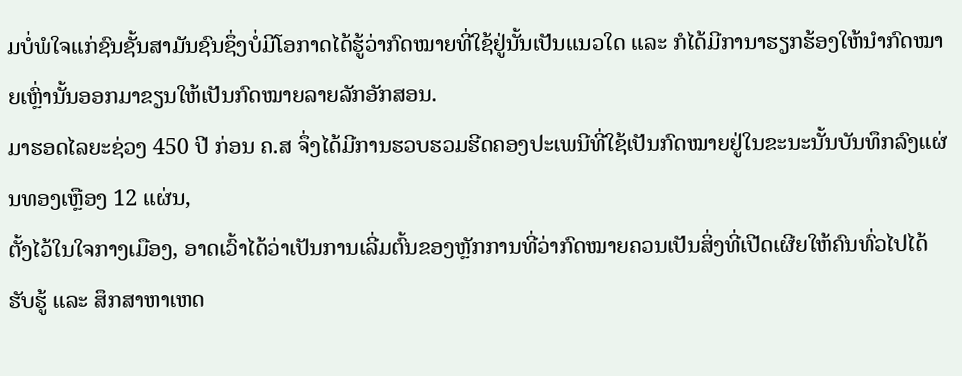ມບໍ່ພໍໃຈແກ່ຊົນຊັ້ນສາມັນຊົນຊຶ່ງບໍ່ມີໂອກາດໄດ້ຮູ້ວ່າກົດໝາຍທີ່ໃຊ້ຢູ່ນັ້ນເປັນແນວໃດ ແລະ ກໍໄດ້ມີການາຮຽກຮ້ອງໃຫ້ນຳກົດໝາຍເຫຼົ່ານັ້ນອອກມາຂຽນໃຫ້ເປັນກົດໝາຍລາຍລັກອັກສອນ.
ມາຮອດໄລຍະຊ່ວງ 450 ປີ ກ່ອນ ຄ.ສ ຈຶ່ງໄດ້ມີການຮວບຮວມຮີດຄອງປະເພນີທີ່ໃຊ້ເປັນກົດໝາຍຢູ່ໃນຂະນະນັ້ນບັນທຶກລົງແຜ່ນທອງເຫຼືອງ 12 ແຜ່ນ,
ຕັ້ງໄວ້ໃນໃຈກາງເມືອງ, ອາດເວົ້າໄດ້ວ່າເປັນການເລີ່ມຕົ້ນຂອງຫຼັກການທີ່ວ່າກົດໝາຍຄວນເປັນສິ່ງທີ່ເປີດເຜີຍໃຫ້ຄົນທົ່ວໄປໄດ້ຮັບຮູ້ ແລະ ສຶກສາຫາເຫດ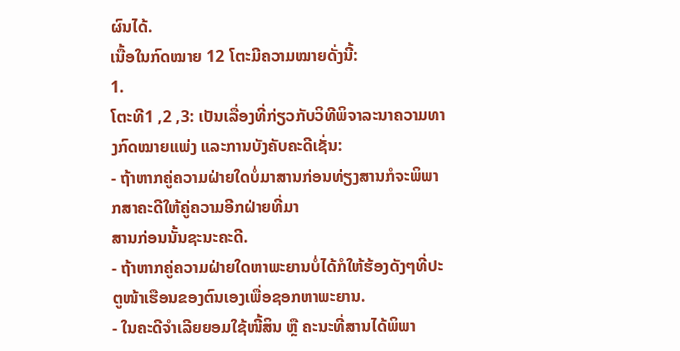ຜົນໄດ້.
ເນື້ອໃນກົດໝາຍ 12 ໂຕະມີຄວາມໝາຍດັ່ງນີ້:
1.
ໂຕະທີ1 ,2 ,3: ເປັນເລື່ອງທີ່ກ່ຽວກັບວິທີພິຈາລະນາຄວາມທາງກົດໝາຍແພ່ງ ແລະການບັງຄັບຄະດີເຊັ່ນ:
- ຖ້າຫາກຄູ່ຄວາມຝ່າຍໃດບໍ່ມາສານກ່ອນທ່ຽງສານກໍຈະພິພາກສາຄະດີໃຫ້ຄູ່ຄວາມອີກຝ່າຍທີ່ມາ
ສານກ່ອນນັ້ນຊະນະຄະດີ.
- ຖ້າຫາກຄູ່ຄວາມຝ່າຍໃດຫາພະຍານບໍ່ໄດ້ກໍໃຫ້ຮ້ອງດັງໆທີ່ປະຕູໜ້າເຮືອນຂອງຕົນເອງເພື່ອຊອກຫາພະຍານ.
- ໃນຄະດີຈຳເລີຍຍອມໃຊ້ໜີ້ສິນ ຫຼື ຄະນະທີ່ສານໄດ້ພິພາ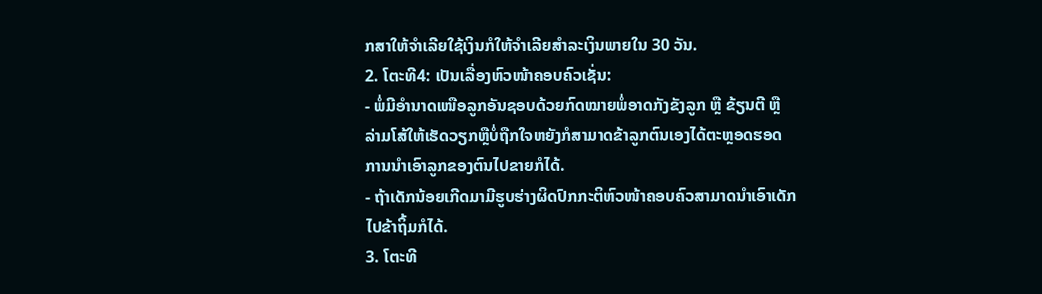ກສາໃຫ້ຈຳເລີຍໃຊ້ເງິນກໍໃຫ້ຈຳເລີຍສຳລະເງິນພາຍໃນ 30 ວັນ.
2. ໂຕະທີ4: ເປັນເລື່ອງຫົວໜ້າຄອບຄົວເຊັ່ນ:
- ພໍ່ມີອຳນາດເໜືອລູກອັນຊອບດ້ວຍກົດໝາຍພໍ່ອາດກັງຂັງລູກ ຫຼື ຂ້ຽນຕີ ຫຼື ລ່າມໂສ້ໃຫ້ເຮັດວຽກຫຼືບໍ່ຖືກໃຈຫຍັງກໍສາມາດຂ້າລູກຕົນເອງໄດ້ຕະຫຼອດຮອດການນຳເອົາລູກຂອງຕົນໄປຂາຍກໍໄດ້.
- ຖ້າເດັກນ້ອຍເກີດມາມີຮູບຮ່າງຜິດປົກກະຕິຫົວໜ້າຄອບຄົວສາມາດນຳເອົາເດັກໄປຂ້າຖິ້ມກໍໄດ້.
3. ໂຕະທີ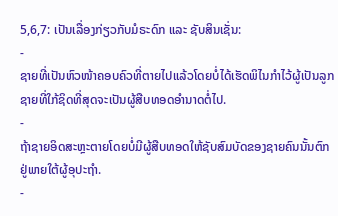5,6,7: ເປັນເລື່ອງກ່ຽວກັບມໍຣະດົກ ແລະ ຊັບສິນເຊັ່ນ:
-
ຊາຍທີ່ເປັນຫົວໜ້າຄອບຄົວທີ່ຕາຍໄປແລ້ວໂດຍບໍ່ໄດ້ເຮັດພິໄນກຳໄວ້ຜູ້ເປັນລູກຊາຍທີ່ໃກ້ຊິດທີ່ສຸດຈະເປັນຜູ້ສືບທອດອຳນາດຕໍ່ໄປ.
-
ຖ້າຊາຍອິດສະຫຼະຕາຍໂດຍບໍ່ມີຜູ້ສືບທອດໃຫ້ຊັບສົມບັດຂອງຊາຍຄົນນັ້ນຕົກຢູ່ພາຍໃຕ້ຜູ້ອຸປະຖຳ.
-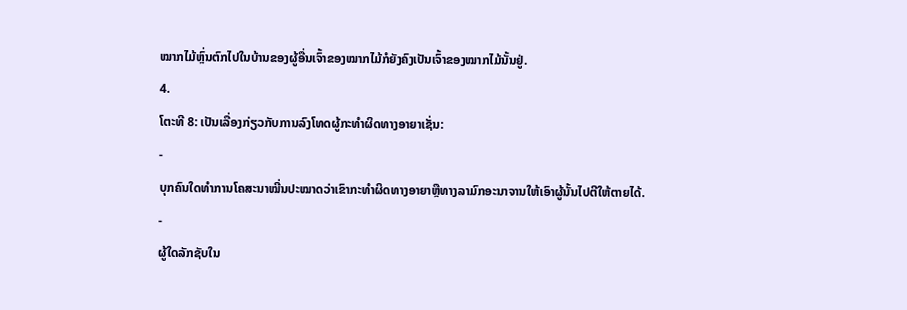ໝາກໄມ້ຫຼົ່ນຕົກໄປໃນບ້ານຂອງຜູ້ອື່ນເຈົ້າຂອງໝາກໄມ້ກໍຍັງຄົງເປັນເຈົ້າຂອງໝາກໄມ້ນັ້ນຢູ່.
4.
ໂຕະທີ 8: ເປັນເລື່ອງກ່ຽວກັບການລົງໂທດຜູ້ກະທຳຜິດທາງອາຍາເຊັ່ນ:
-
ບຸກຄົນໃດທຳການໂຄສະນາໝີ່ນປະໝາດວ່າເຂົາກະທຳຜິດທາງອາຍາຫຼືທາງລາມົກອະນາຈານໃຫ້ເອົາຜູ້ນັ້ນໄປຕີໃຫ້ຕາຍໄດ້.
-
ຜູ້ໃດລັກຊັບໃນ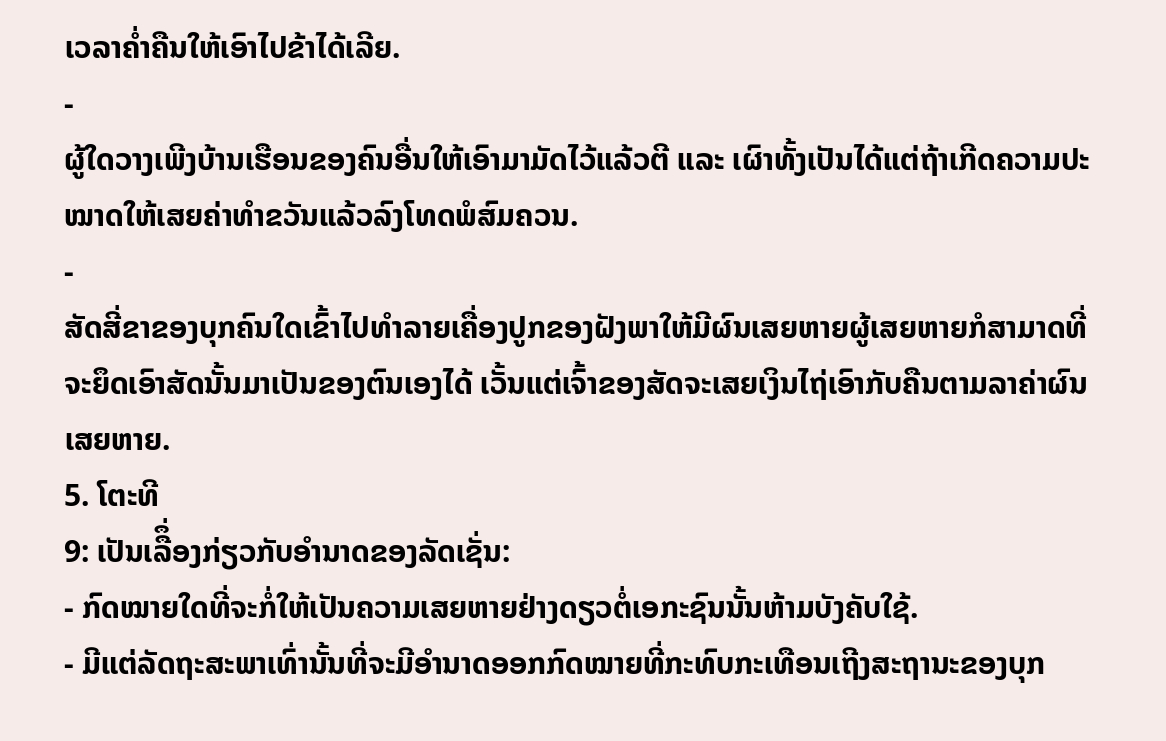ເວລາຄ່ຳຄືນໃຫ້ເອົາໄປຂ້າໄດ້ເລີຍ.
-
ຜູ້ໃດວາງເພີງບ້ານເຮືອນຂອງຄົນອື່ນໃຫ້ເອົາມາມັດໄວ້ແລ້ວຕີ ແລະ ເຜົາທັ້ງເປັນໄດ້ແຕ່ຖ້າເກີດຄວາມປະໝາດໃຫ້ເສຍຄ່າທຳຂວັນແລ້ວລົງໂທດພໍສົມຄວນ.
-
ສັດສີ່ຂາຂອງບຸກຄົນໃດເຂົ້າໄປທຳລາຍເຄື່ອງປູກຂອງຝັງພາໃຫ້ມີຜົນເສຍຫາຍຜູ້ເສຍຫາຍກໍສາມາດທີ່ຈະຍຶດເອົາສັດນັ້ນມາເປັນຂອງຕົນເອງໄດ້ ເວັ້ນແຕ່ເຈົ້າຂອງສັດຈະເສຍເງິນໄຖ່ເອົາກັບຄືນຕາມລາຄ່າຜົນເສຍຫາຍ.
5. ໂຕະທີ
9: ເປັນເລືຶ່ອງກ່ຽວກັບອຳນາດຂອງລັດເຊັ່ນ:
- ກົດໝາຍໃດທີ່ຈະກໍ່ໃຫ້ເປັນຄວາມເສຍຫາຍຢ່າງດຽວຕ່ໍເອກະຊົນນັ້ນຫ້າມບັງຄັບໃຊ້.
- ມີແຕ່ລັດຖະສະພາເທົ່ານັ້ນທີ່ຈະມີອຳນາດອອກກົດໝາຍທີ່ກະທົບກະເທືອນເຖີງສະຖານະຂອງບຸກ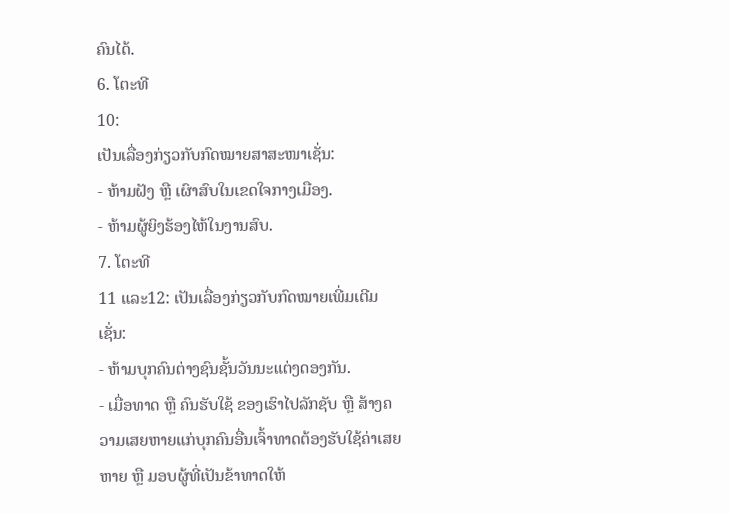ຄົນໄດ້.
6. ໂຕະທີ
10:
ເປັນເລື່ອງກ່ຽວກັບກົດໝາຍສາສະໜາເຊັ່ນ:
- ຫ້າມຝັງ ຫຼື ເຜົາສົບໃນເຂດໃຈກາງເມືອງ.
- ຫ້າມຜູ້ຍິງຮ້ອງໄຫ້ໃນງານສົບ.
7. ໂຕະທີ
11 ແລະ12: ເປັນເລື່ອງກ່ຽວກັບກົດໝາຍເພີ່ມເຕີມເຊັ່ນ:
- ຫ້າມບຸກຄົນຕ່າງຊົນຊັ້ນວັນນະແຕ່ງດອງກັນ.
- ເມື່ອທາດ ຫຼື ຄົນຮັບໃຊ້ ຂອງເຮົາໄປລັກຊັບ ຫຼື ສ້າງຄວາມເສຍຫາຍແກ່ບຸກຄົນອື່ນເຈົ້າທາດຕ້ອງຮັບໃຊ້ຄ່າເສຍຫາຍ ຫຼື ມອບຜູ້ທີ່ເປັນຂ້າທາດໃຫ້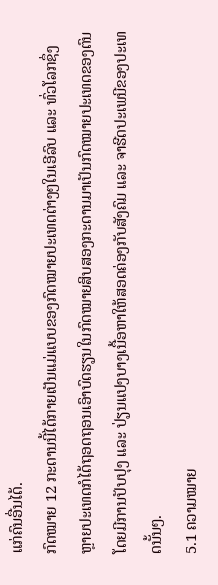ແກ່ຄົນອື່ນໄດ້.
ກົດໝາຍ 12 ກະດານນີ້ໄດ້ກາຍເປັນແມ່ແບບຂອງກົດໝາຍປະເທດຕ່າງໆໃນເອີລົບ ແລະ ທົ່ວໂລກຊຶ່ງຫຼາຍປະເທດກໍໄດ້ຖອດຖອນເອົາບົດຮຽນໃນກົດໝາຍສິບສອງກະດານມາເປັນກົດໝາຍປະເທດຂອງຕົນໂດຍມີການປັບປຸງ ແລະ ປ່ຽນແປງບາງເນື້ອຫາໃຫ້ສອດຄ່ອງກັບສັງຄົມ ແລະ ຈາຮີດປະເພນີຂອງປະເທດນັ້ນໆ.
5.1 ຄວາມໝາຍ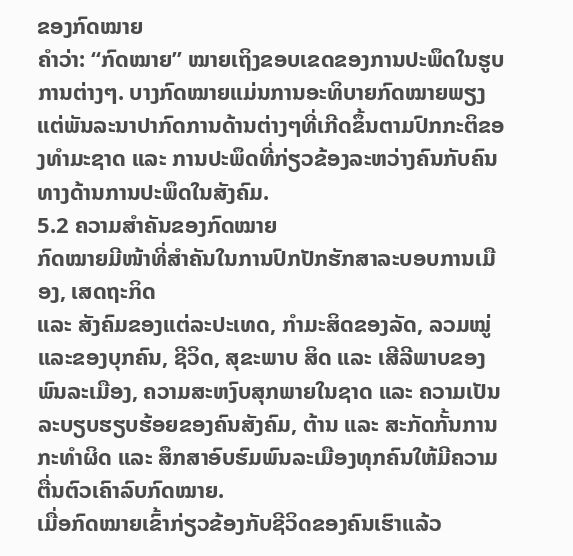ຂອງກົດໝາຍ
ຄຳວ່າ: “ກົດໝາຍ” ໝາຍເຖິງຂອບເຂດຂອງການປະພຶດໃນຮູບການຕ່າງໆ. ບາງກົດໝາຍແມ່ນການອະທິບາຍກົດໝາຍພຽງແຕ່ພັນລະນາປາກົດການດ້ານຕ່າງໆທີ່ເກີດຂຶ້ນຕາມປົກກະຕິຂອງທຳມະຊາດ ແລະ ການປະພຶດທີ່ກ່ຽວຂ້ອງລະຫວ່າງຄົນກັບຄົນທາງດ້ານການປະພຶດໃນສັງຄົມ.
5.2 ຄວາມສຳຄັນຂອງກົດໝາຍ
ກົດໝາຍມີໜ້າທີ່ສຳຄັນໃນການປົກປັກຮັກສາລະບອບການເມືອງ, ເສດຖະກິດ
ແລະ ສັງຄົມຂອງແຕ່ລະປະເທດ, ກຳມະສິດຂອງລັດ, ລວມໝູ່ແລະຂອງບຸກຄົນ, ຊີວິດ, ສຸຂະພາບ ສິດ ແລະ ເສີລີພາບຂອງພົນລະເມືອງ, ຄວາມສະຫງົບສຸກພາຍໃນຊາດ ແລະ ຄວາມເປັນລະບຽບຮຽບຮ້ອຍຂອງຄົນສັງຄົມ, ຕ້ານ ແລະ ສະກັດກັ້ນການກະທຳຜິດ ແລະ ສຶກສາອົບຮົມພົນລະເມືອງທຸກຄົນໃຫ້ມີຄວາມຕື່ນຕົວເຄົາລົບກົດໝາຍ.
ເມື່ອກົດໝາຍເຂົ້າກ່ຽວຂ້ອງກັບຊີວິດຂອງຄົນເຮົາແລ້ວ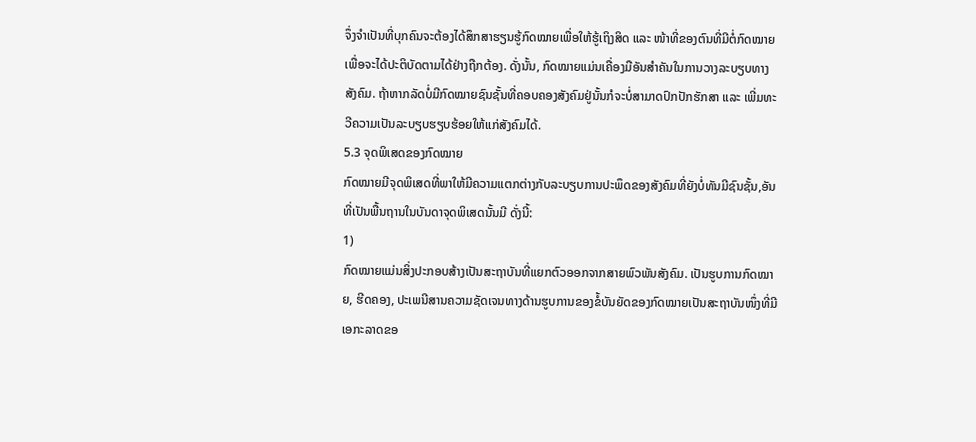ຈຶ່ງຈຳເປັນທີ່ບຸກຄົນຈະຕ້ອງໄດ້ສຶກສາຮຽນຮູ້ກົດໝາຍເພື່ອໃຫ້ຮູ້ເຖິງສິດ ແລະ ໜ້າທີ່ຂອງຕົນທີ່ມີຕໍ່ກົດໝາຍເພື່ອຈະໄດ້ປະຕິບັດຕາມໄດ້ຢ່າງຖືກຕ້ອງ. ດັ່ງນັ້ນ, ກົດໝາຍແມ່ນເຄື່ອງມືອັນສຳຄັນໃນການວາງລະບຽບທາງສັງຄົມ. ຖ້າຫາກລັດບໍ່ມີກົດໝາຍຊົນຊັ້ນທີ່ຄອບຄອງສັງຄົມຢູ່ນັ້ນກໍຈະບໍ່ສາມາດປົກປັກຮັກສາ ແລະ ເພີ່ມທະວີຄວາມເປັນລະບຽບຮຽບຮ້ອຍໃຫ້ແກ່ສັງຄົມໄດ້.
5.3 ຈຸດພິເສດຂອງກົດໝາຍ
ກົດໝາຍມີຈຸດພິເສດທີ່ພາໃຫ້ມີຄວາມແຕກຕ່າງກັບລະບຽບການປະພຶດຂອງສັງຄົມທີ່ຍັງບໍ່ທັນມີຊົນຊັ້ນ,ອັນທີ່ເປັນພື້ນຖານໃນບັນດາຈຸດພິເສດນັ້ນມີ ດັ່ງນີ້:
1)
ກົດໝາຍແມ່ນສິ່ງປະກອບສ້າງເປັນສະຖາບັນທີ່ແຍກຕົວອອກຈາກສາຍພົວພັນສັງຄົມ. ເປັນຮູບການກົດໝາຍ, ຮີດຄອງ, ປະເພນີສານຄວາມຊັດເຈນທາງດ້ານຮູບການຂອງຂໍ້ບັນຍັດຂອງກົດໝາຍເປັນສະຖາບັນໜຶ່ງທີ່ມີເອກະລາດຂອ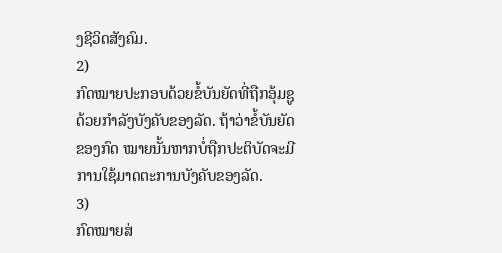ງຊີວິດສັງຄົມ.
2)
ກົດໝາຍປະກອບດ້ວຍຂໍ້ບັນຍັດທີ່ຖືກອຸ້ມຊູດ້ວຍກຳລັງບັງຄັບຂອງລັດ. ຖ້າວ່າຂໍ້ບັນຍັດຂອງກົດ ໝາຍນັ້ນຫາກບໍ່ຖືກປະຕິບັດຈະມີການໃຊ້ມາດຕະການບັງຄັບຂອງລັດ.
3)
ກົດໝາຍສ່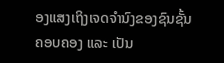ອງແສງເຖິງເຈດຈຳນົງຂອງຊົນຊັ້ນຄອບຄອງ ແລະ ເປັນ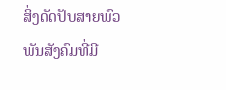ສິ່ງດັດປັບສາຍພົວພັນສັງຄົມທີ່ມີ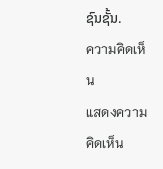ຊົນຊັ້ນ.
ความคิดเห็น
แสดงความคิดเห็น